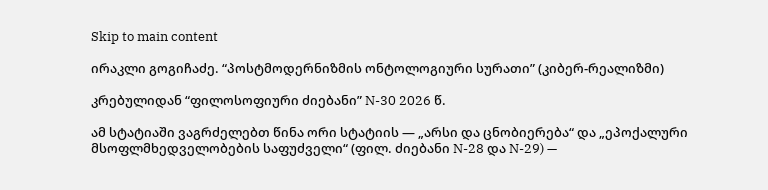Skip to main content

ირაკლი გოგიჩაძე. “პოსტმოდერნიზმის ონტოლოგიური სურათი” (კიბერ-რეალიზმი)

კრებულიდან “ფილოსოფიური ძიებანი” N-30 2026 წ.

ამ სტატიაში ვაგრძელებთ წინა ორი სტატიის — „არსი და ცნობიერება“ და „ეპოქალური მსოფლმხედველობების საფუძველი“ (ფილ. ძიებანი N-28 და N-29) —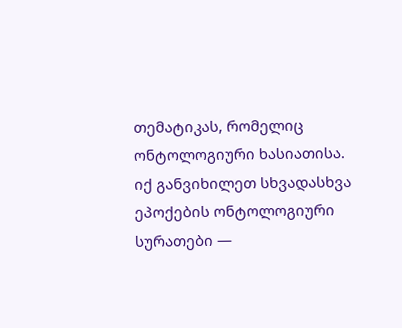თემატიკას, რომელიც ონტოლოგიური ხასიათისა. იქ განვიხილეთ სხვადასხვა ეპოქების ონტოლოგიური სურათები —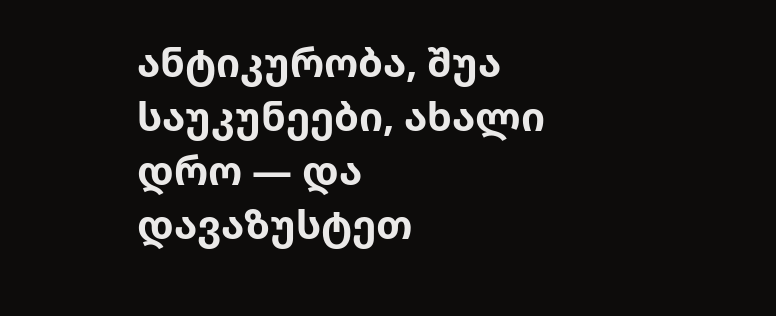ანტიკურობა, შუა საუკუნეები, ახალი დრო — და დავაზუსტეთ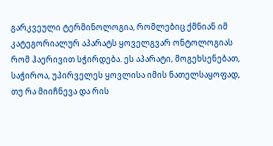გარკვეული ტერმინოლოგია, რომლებიც ქმნიან იმ კატეგორიალურ აპარატს ყოველგვარ ონტოლოგიას რომ ჰაერივით სჭირდება. ეს აპარატი, მოგეხსენებათ, საჭიროა, უპირველეს ყოვლისა იმის ნათელსაყოფად, თუ რა მიიჩნევა და რის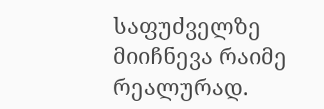საფუძველზე მიიჩნევა რაიმე რეალურად.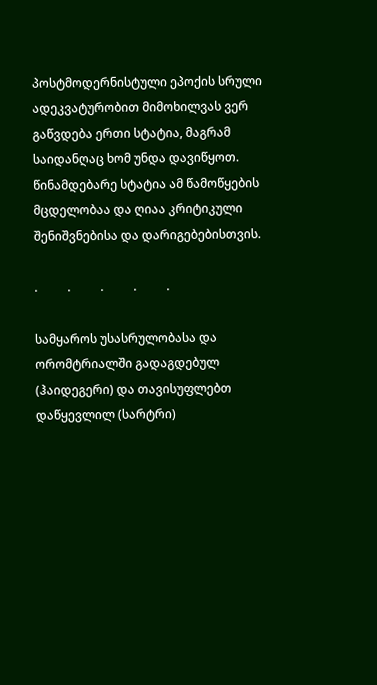პოსტმოდერნისტული ეპოქის სრული ადეკვატურობით მიმოხილვას ვერ გაწვდება ერთი სტატია, მაგრამ საიდანღაც ხომ უნდა დავიწყოთ. წინამდებარე სტატია ამ წამოწყების მცდელობაა და ღიაა კრიტიკული შენიშვნებისა და დარიგებებისთვის.

.          .          .          .          .

სამყაროს უსასრულობასა და ორომტრიალში გადაგდებულ (ჰაიდეგერი) და თავისუფლებთ დაწყევლილ (სარტრი)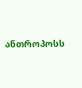ანთროპოსს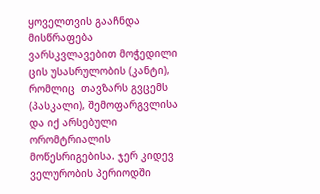ყოველთვის გააჩნდა მისწრაფება  ვარსკვლავებით მოჭედილი ცის უსასრულობის (კანტი), რომლიც  თავზარს გვცემს (პასკალი), შემოფარგვლისა და იქ არსებული ორომტრიალის მოწესრიგებისა. ჯერ კიდევ ველურობის პერიოდში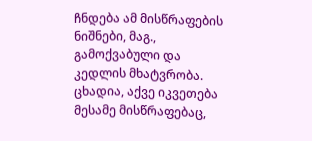ჩნდება ამ მისწრაფების ნიშნები, მაგ., გამოქვაბული და კედლის მხატვრობა. ცხადია, აქვე იკვეთება მესამე მისწრაფებაც,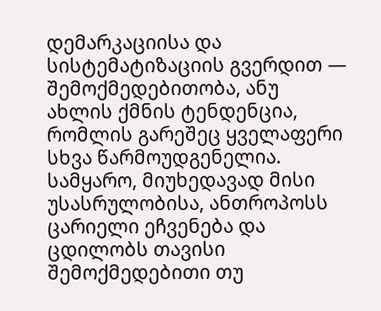დემარკაციისა და სისტემატიზაციის გვერდით — შემოქმედებითობა, ანუ ახლის ქმნის ტენდენცია, რომლის გარეშეც ყველაფერი სხვა წარმოუდგენელია. სამყარო, მიუხედავად მისი უსასრულობისა, ანთროპოსს ცარიელი ეჩვენება და ცდილობს თავისი შემოქმედებითი თუ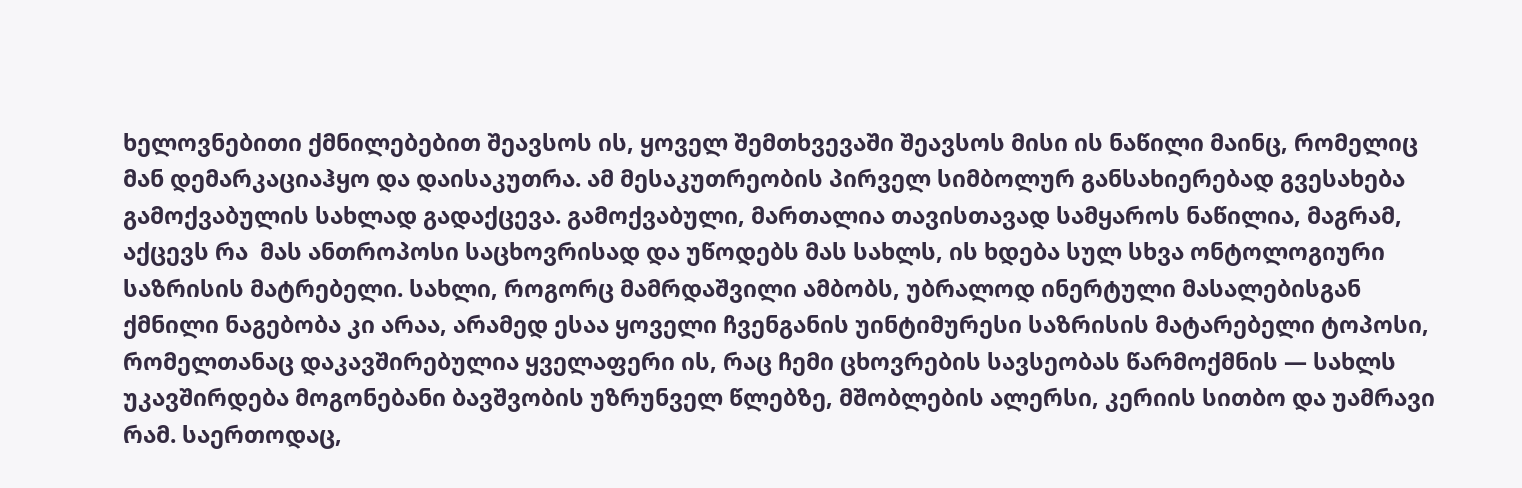ხელოვნებითი ქმნილებებით შეავსოს ის, ყოველ შემთხვევაში შეავსოს მისი ის ნაწილი მაინც, რომელიც მან დემარკაციაჰყო და დაისაკუთრა. ამ მესაკუთრეობის პირველ სიმბოლურ განსახიერებად გვესახება გამოქვაბულის სახლად გადაქცევა. გამოქვაბული, მართალია თავისთავად სამყაროს ნაწილია, მაგრამ, აქცევს რა  მას ანთროპოსი საცხოვრისად და უწოდებს მას სახლს, ის ხდება სულ სხვა ონტოლოგიური საზრისის მატრებელი. სახლი, როგორც მამრდაშვილი ამბობს, უბრალოდ ინერტული მასალებისგან ქმნილი ნაგებობა კი არაა, არამედ ესაა ყოველი ჩვენგანის უინტიმურესი საზრისის მატარებელი ტოპოსი, რომელთანაც დაკავშირებულია ყველაფერი ის, რაც ჩემი ცხოვრების სავსეობას წარმოქმნის — სახლს უკავშირდება მოგონებანი ბავშვობის უზრუნველ წლებზე, მშობლების ალერსი, კერიის სითბო და უამრავი რამ. საერთოდაც,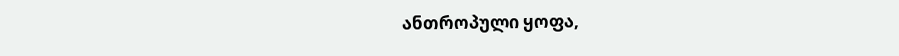ანთროპული ყოფა,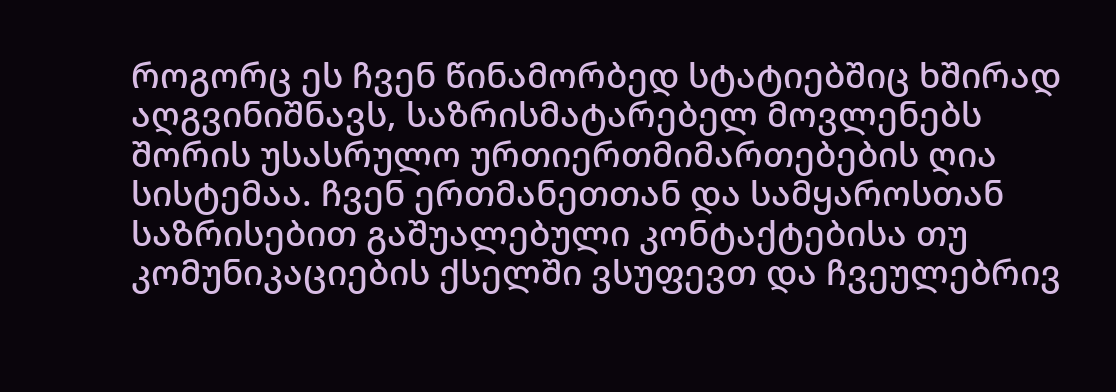როგორც ეს ჩვენ წინამორბედ სტატიებშიც ხშირად აღგვინიშნავს, საზრისმატარებელ მოვლენებს შორის უსასრულო ურთიერთმიმართებების ღია სისტემაა. ჩვენ ერთმანეთთან და სამყაროსთან საზრისებით გაშუალებული კონტაქტებისა თუ კომუნიკაციების ქსელში ვსუფევთ და ჩვეულებრივ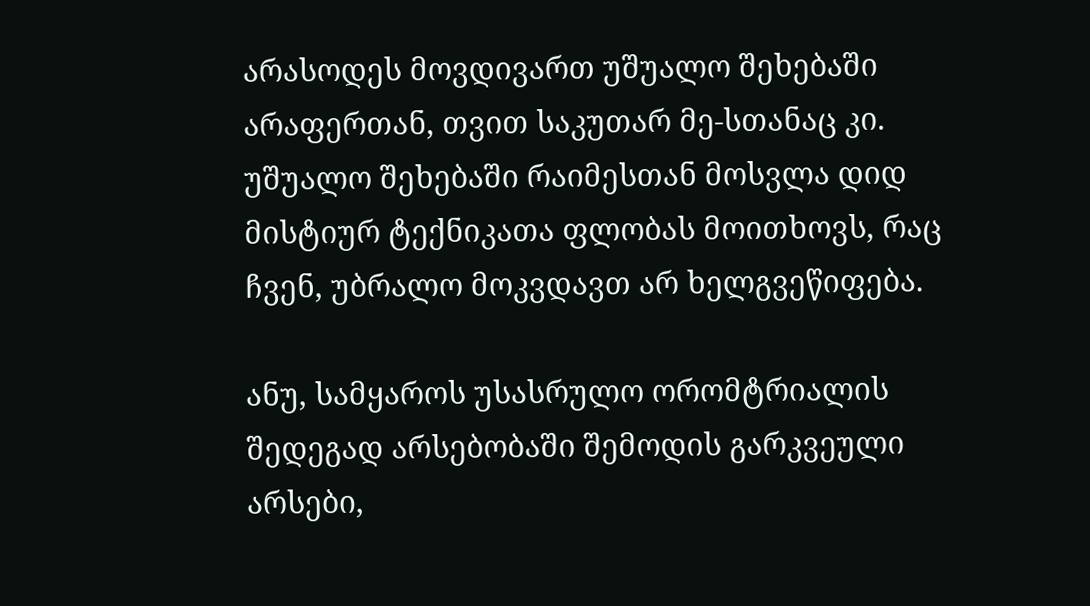არასოდეს მოვდივართ უშუალო შეხებაში არაფერთან, თვით საკუთარ მე-სთანაც კი. უშუალო შეხებაში რაიმესთან მოსვლა დიდ მისტიურ ტექნიკათა ფლობას მოითხოვს, რაც ჩვენ, უბრალო მოკვდავთ არ ხელგვეწიფება.

ანუ, სამყაროს უსასრულო ორომტრიალის შედეგად არსებობაში შემოდის გარკვეული არსები,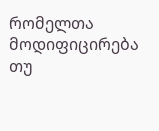რომელთა მოდიფიცირება თუ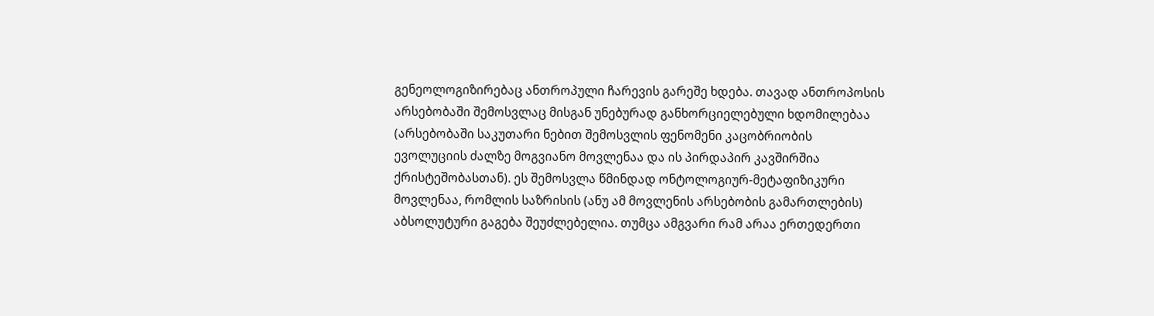გენეოლოგიზირებაც ანთროპული ჩარევის გარეშე ხდება. თავად ანთროპოსის არსებობაში შემოსვლაც მისგან უნებურად განხორციელებული ხდომილებაა (არსებობაში საკუთარი ნებით შემოსვლის ფენომენი კაცობრიობის ევოლუციის ძალზე მოგვიანო მოვლენაა და ის პირდაპირ კავშირშია ქრისტეშობასთან). ეს შემოსვლა წმინდად ონტოლოგიურ-მეტაფიზიკური მოვლენაა, რომლის საზრისის (ანუ ამ მოვლენის არსებობის გამართლების) აბსოლუტური გაგება შეუძლებელია. თუმცა ამგვარი რამ არაა ერთედერთი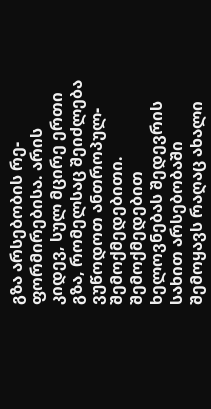გზა არსებობის რე-ფორმირებისა. არის კიდევ, სულ მცირე ერთი გზა, რომელსაც შეიძლება ვუწოდოთ ანთროპულ-შემოქმედებითი. შემოქმედებით ხელოვნებას შედევრის სახით არსებობაში შემოყავს რაღაც ახალი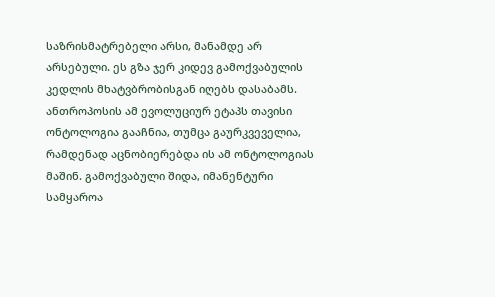საზრისმატრებელი არსი, მანამდე არ არსებული. ეს გზა ჯერ კიდევ გამოქვაბულის კედლის მხატვბრობისგან იღებს დასაბამს. ანთროპოსის ამ ევოლუციურ ეტაპს თავისი ონტოლოგია გააჩნია, თუმცა გაურკვეველია, რამდენად აცნობიერებდა ის ამ ონტოლოგიას მაშინ. გამოქვაბული შიდა, იმანენტური სამყაროა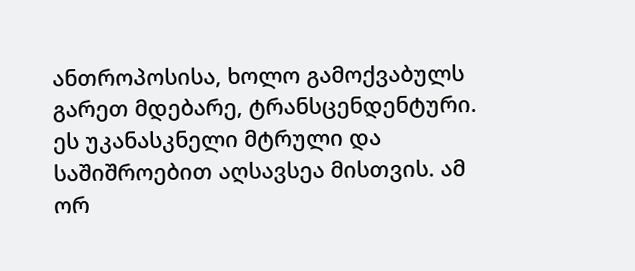ანთროპოსისა, ხოლო გამოქვაბულს გარეთ მდებარე, ტრანსცენდენტური. ეს უკანასკნელი მტრული და საშიშროებით აღსავსეა მისთვის. ამ ორ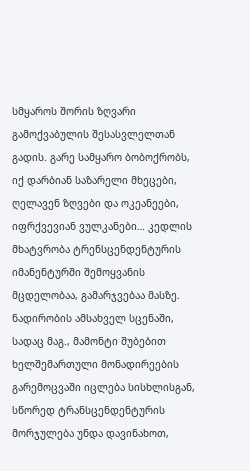სმყაროს შორის ზღვარი გამოქვაბულის შესასვლელთან გადის. გარე სამყარო ბობოქრობს, იქ დარბიან საზარელი მხეცები, ღელავენ ზღვები და ოკეანეები, იფრქვევიან ვულკანები… კედლის მხატვრობა ტრენსცენდენტურის იმანენტურში შემოყვანის მცდელობაა, გამარჯვებაა მასზე. ნადირობის ამსახველ სცენაში, სადაც მაგ., მამონტი შუბებით ხელშემართული მონადირეების გარემოცვაში იცლება სისხლისგან, სწორედ ტრანსცენდენტურის მორჯულება უნდა დავინახოთ,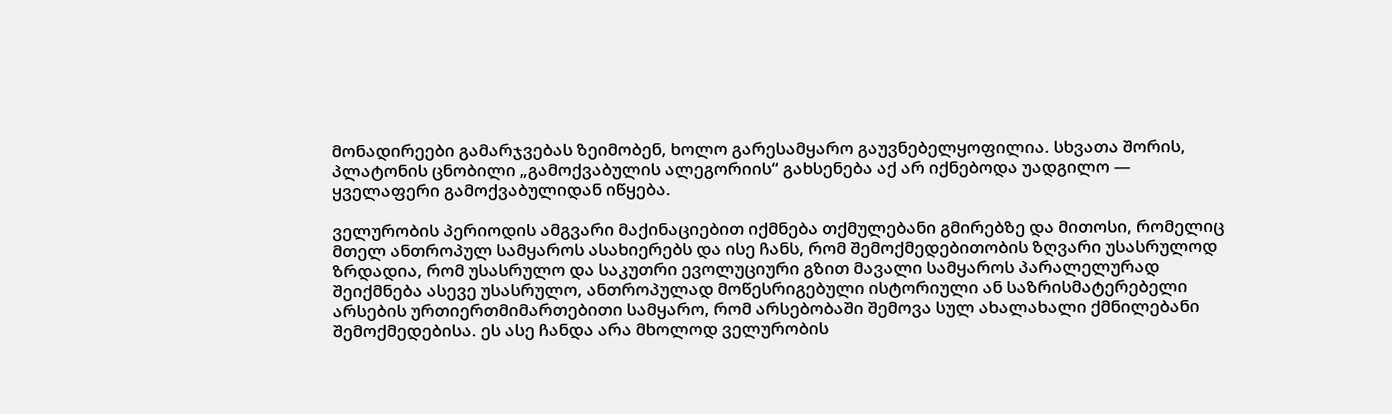მონადირეები გამარჯვებას ზეიმობენ, ხოლო გარესამყარო გაუვნებელყოფილია. სხვათა შორის, პლატონის ცნობილი „გამოქვაბულის ალეგორიის“ გახსენება აქ არ იქნებოდა უადგილო — ყველაფერი გამოქვაბულიდან იწყება.

ველურობის პერიოდის ამგვარი მაქინაციებით იქმნება თქმულებანი გმირებზე და მითოსი, რომელიც მთელ ანთროპულ სამყაროს ასახიერებს და ისე ჩანს, რომ შემოქმედებითობის ზღვარი უსასრულოდ ზრდადია, რომ უსასრულო და საკუთრი ევოლუციური გზით მავალი სამყაროს პარალელურად შეიქმნება ასევე უსასრულო, ანთროპულად მოწესრიგებული ისტორიული ან საზრისმატერებელი არსების ურთიერთმიმართებითი სამყარო, რომ არსებობაში შემოვა სულ ახალახალი ქმნილებანი შემოქმედებისა. ეს ასე ჩანდა არა მხოლოდ ველურობის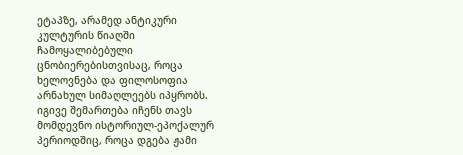ეტაპზე, არამედ ანტიკური კულტურის წიაღში ჩამოყალიბებული ცნობიერებისთვისაც, როცა ხელოვნება და ფილოსოფია არნახულ სიმაღლეებს იპყრობს. იგივე შემართება იჩენს თავს მომდევნო ისტორიულ-ეპოქალურ პერიოდშიც, როცა დგება ჟამი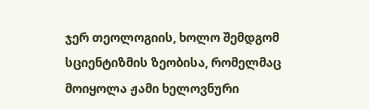ჯერ თეოლოგიის, ხოლო შემდგომ სციენტიზმის ზეობისა, რომელმაც მოიყოლა ჟამი ხელოვნური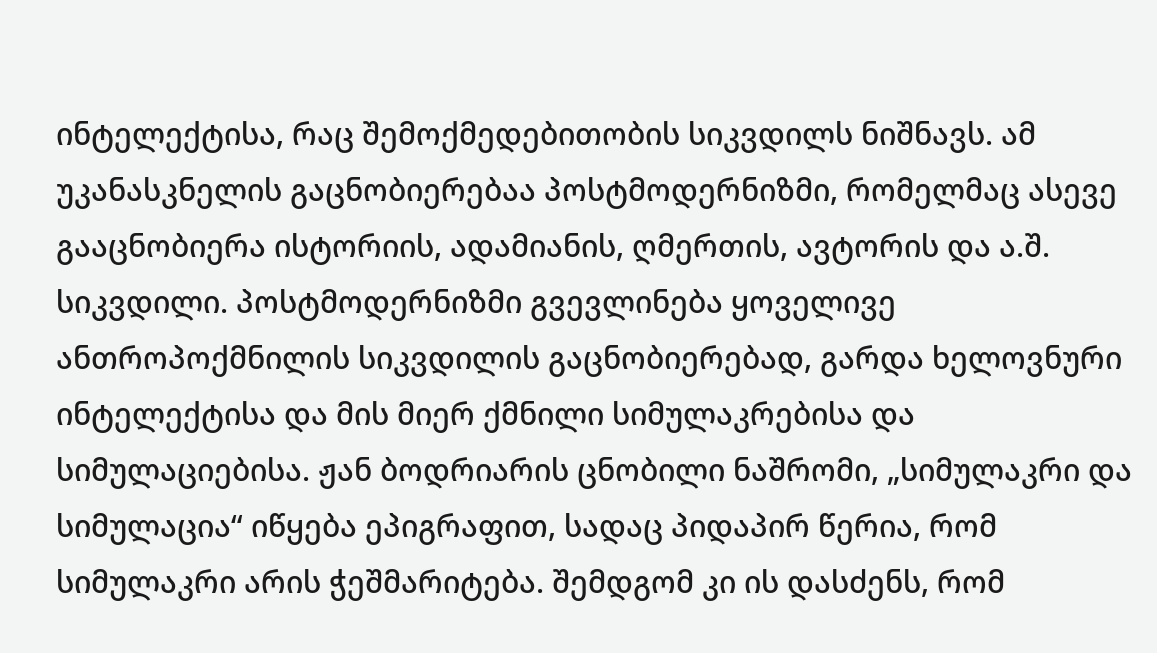ინტელექტისა, რაც შემოქმედებითობის სიკვდილს ნიშნავს. ამ უკანასკნელის გაცნობიერებაა პოსტმოდერნიზმი, რომელმაც ასევე გააცნობიერა ისტორიის, ადამიანის, ღმერთის, ავტორის და ა.შ. სიკვდილი. პოსტმოდერნიზმი გვევლინება ყოველივე ანთროპოქმნილის სიკვდილის გაცნობიერებად, გარდა ხელოვნური ინტელექტისა და მის მიერ ქმნილი სიმულაკრებისა და სიმულაციებისა. ჟან ბოდრიარის ცნობილი ნაშრომი, „სიმულაკრი და სიმულაცია“ იწყება ეპიგრაფით, სადაც პიდაპირ წერია, რომ სიმულაკრი არის ჭეშმარიტება. შემდგომ კი ის დასძენს, რომ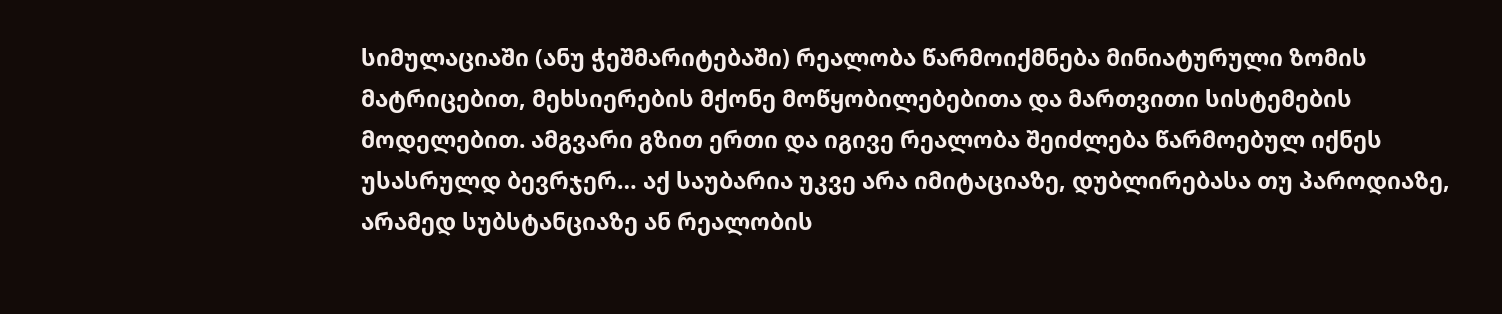სიმულაციაში (ანუ ჭეშმარიტებაში) რეალობა წარმოიქმნება მინიატურული ზომის მატრიცებით, მეხსიერების მქონე მოწყობილებებითა და მართვითი სისტემების მოდელებით. ამგვარი გზით ერთი და იგივე რეალობა შეიძლება წარმოებულ იქნეს უსასრულდ ბევრჯერ… აქ საუბარია უკვე არა იმიტაციაზე, დუბლირებასა თუ პაროდიაზე, არამედ სუბსტანციაზე ან რეალობის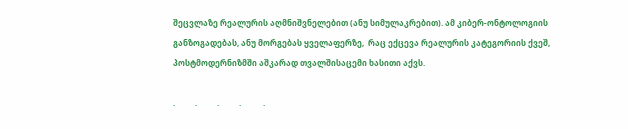შეცვლაზე რეალურის აღმნიშვნელებით (ანუ სიმულაკრებით). ამ კიბერ-ონტოლოგიის განზოგადებას, ანუ მორგებას ყველაფერზე,  რაც ექცევა რეალურის კატეგორიის ქვეშ, პოსტმოდერნიზმში აშკარად თვალშისაცემი ხასითი აქვს.

.          .          .          .           .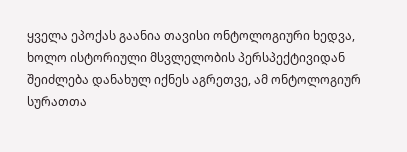ყველა ეპოქას გაანია თავისი ონტოლოგიური ხედვა, ხოლო ისტორიული მსვლელობის პერსპექტივიდან შეიძლება დანახულ იქნეს აგრეთვე, ამ ონტოლოგიურ სურათთა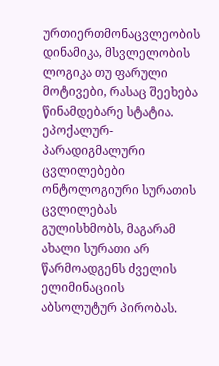ურთიერთმონაცვლეობის დინამიკა, მსვლელობის ლოგიკა თუ ფარული მოტივები, რასაც შეეხება წინამდებარე სტატია. ეპოქალურ-პარადიგმალური ცვლილებები ონტოლოგიური სურათის ცვლილებას გულისხმობს, მაგარამ ახალი სურათი არ წარმოადგენს ძველის ელიმინაციის აბსოლუტურ პირობას.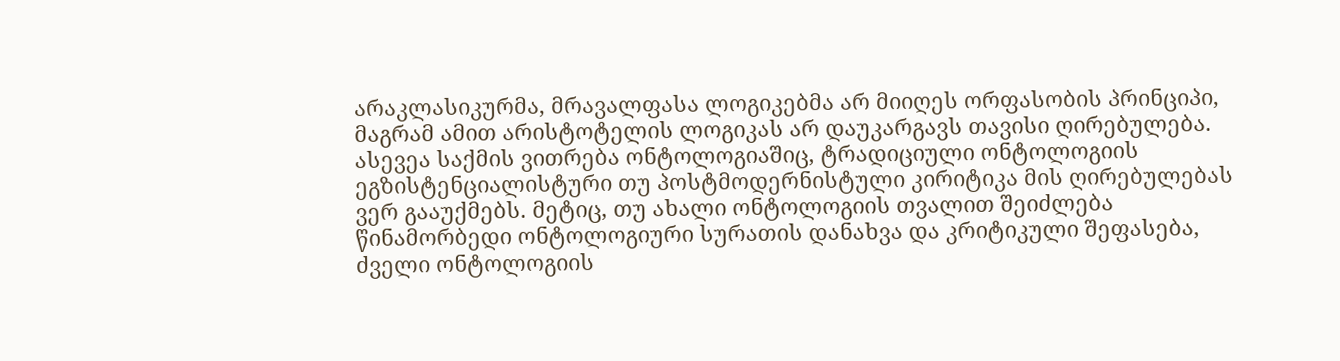არაკლასიკურმა, მრავალფასა ლოგიკებმა არ მიიღეს ორფასობის პრინციპი, მაგრამ ამით არისტოტელის ლოგიკას არ დაუკარგავს თავისი ღირებულება. ასევეა საქმის ვითრება ონტოლოგიაშიც, ტრადიციული ონტოლოგიის ეგზისტენციალისტური თუ პოსტმოდერნისტული კირიტიკა მის ღირებულებას ვერ გააუქმებს. მეტიც, თუ ახალი ონტოლოგიის თვალით შეიძლება წინამორბედი ონტოლოგიური სურათის დანახვა და კრიტიკული შეფასება, ძველი ონტოლოგიის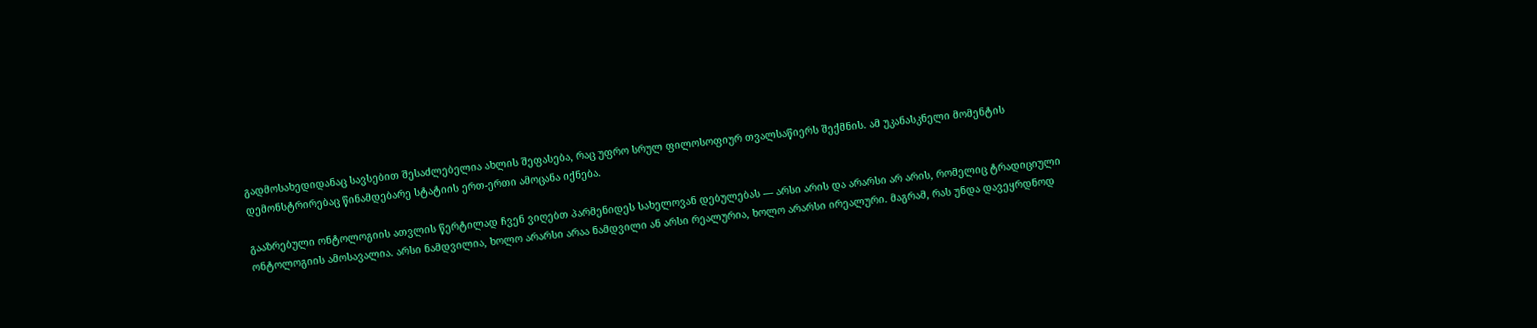გადმოსახედიდანაც სავსებით შესაძლებელია ახლის შეფასება, რაც უფრო სრულ ფილოსოფიურ თვალსაწიერს შექმნის. ამ უკანასკნელი მომენტის დემონსტრირებაც წინამდებარე სტატიის ერთ-ერთი ამოცანა იქნება.

გააზრებული ონტოლოგიის ათვლის წერტილად ჩვენ ვიღებთ პარმენიდეს სახელოვან დებულებას — არსი არის და არარსი არ არის, რომელიც ტრადიციული ონტოლოგიის ამოსავალია. არსი ნამდვილია, ხოლო არარსი არაა ნამდვილი ან არსი რეალურია, ხოლო არარსი ირეალური. მაგრამ, რას უნდა დავეყრდნოდ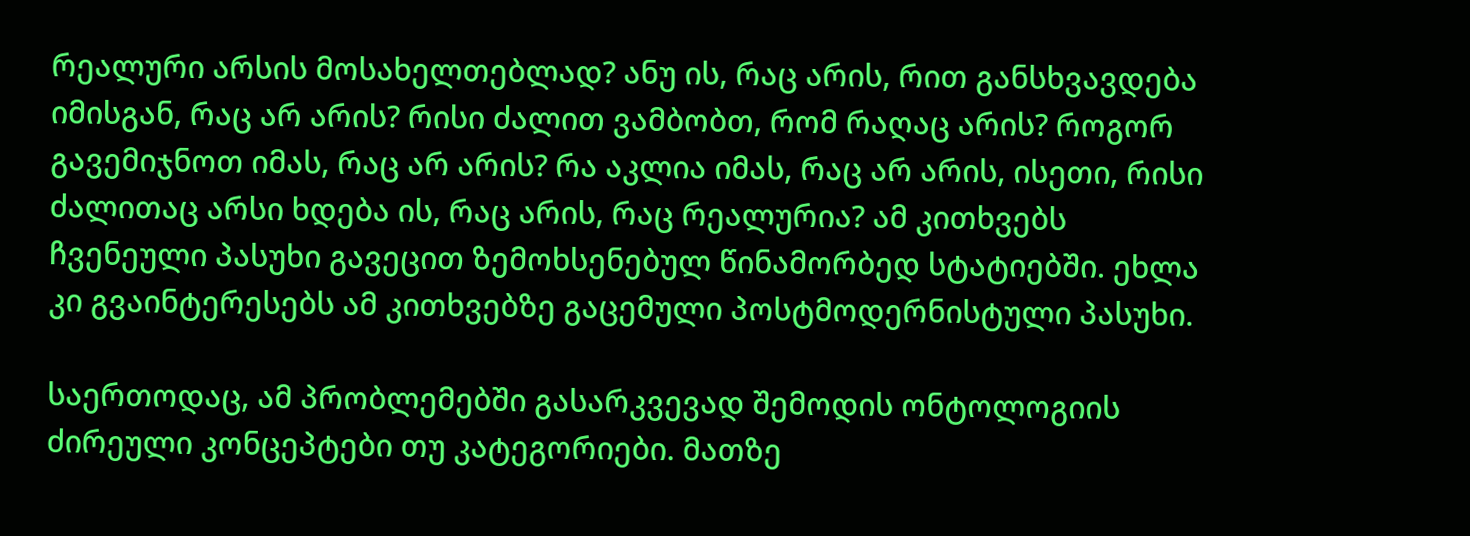რეალური არსის მოსახელთებლად? ანუ ის, რაც არის, რით განსხვავდება იმისგან, რაც არ არის? რისი ძალით ვამბობთ, რომ რაღაც არის? როგორ გავემიჯნოთ იმას, რაც არ არის? რა აკლია იმას, რაც არ არის, ისეთი, რისი ძალითაც არსი ხდება ის, რაც არის, რაც რეალურია? ამ კითხვებს ჩვენეული პასუხი გავეცით ზემოხსენებულ წინამორბედ სტატიებში. ეხლა კი გვაინტერესებს ამ კითხვებზე გაცემული პოსტმოდერნისტული პასუხი.

საერთოდაც, ამ პრობლემებში გასარკვევად შემოდის ონტოლოგიის ძირეული კონცეპტები თუ კატეგორიები. მათზე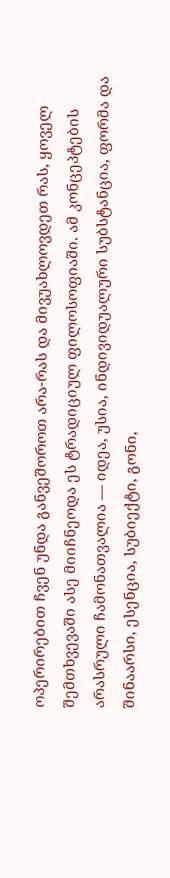ოპერირებით ჩვენ უნდა განვეშოროთ არა-რას და მივუახლოვდეთ რას, ყოველ შემთხვევაში ასე მიიჩნეოდა ეს ტრადიციულ ფილოსოფიაში. ამ კონცეპტების არასრული ჩამონათვალია — იდეა, უსია, ინდივიდუალური სუბსტანცია, ფორმა და შინაარსი, ესენცია, სუბიექტი, გონი,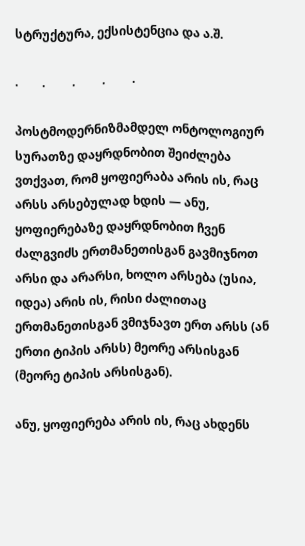სტრუქტურა, ექსისტენცია და ა.შ.

.        .         .         .         .

პოსტმოდერნიზმამდელ ონტოლოგიურ სურათზე დაყრდნობით შეიძლება ვთქვათ, რომ ყოფიერაბა არის ის, რაც არსს არსებულად ხდის — ანუ, ყოფიერებაზე დაყრდნობით ჩვენ ძალგვიძს ერთმანეთისგან გავმიჯნოთ არსი და არარსი, ხოლო არსება (უსია, იდეა) არის ის, რისი ძალითაც ერთმანეთისგან ვმიჯნავთ ერთ არსს (ან ერთი ტიპის არსს) მეორე არსისგან (მეორე ტიპის არსისგან).

ანუ, ყოფიერება არის ის, რაც ახდენს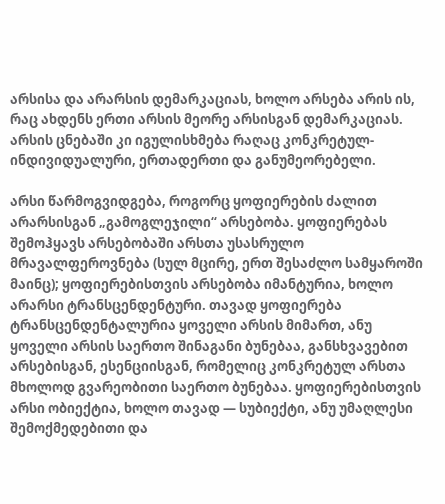არსისა და არარსის დემარკაციას, ხოლო არსება არის ის, რაც ახდენს ერთი არსის მეორე არსისგან დემარკაციას. არსის ცნებაში კი იგულისხმება რაღაც კონკრეტულ-ინდივიდუალური, ერთადერთი და განუმეორებელი.

არსი წარმოგვიდგება, როგორც ყოფიერების ძალით არარსისგან „გამოგლეჯილი“ არსებობა. ყოფიერებას შემოჰყავს არსებობაში არსთა უსასრულო მრავალფეროვნება (სულ მცირე, ერთ შესაძლო სამყაროში მაინც); ყოფიერებისთვის არსებობა იმანტურია, ხოლო არარსი ტრანსცენდენტური. თავად ყოფიერება ტრანსცენდენტალურია ყოველი არსის მიმართ, ანუ ყოველი არსის საერთო შინაგანი ბუნებაა, განსხვავებით არსებისგან, ესენციისგან, რომელიც კონკრეტულ არსთა მხოლოდ გვარეობითი საერთო ბუნებაა. ყოფიერებისთვის არსი ობიექტია, ხოლო თავად — სუბიექტი, ანუ უმაღლესი შემოქმედებითი და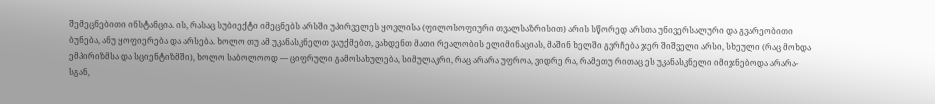შემეცნებითი ინსტანცია. ის, რასაც სუბიექტი იმეცნებს არსში უპირველეს ყოვლისა (ფილოსოფიური თვალსაზრისით) არის სწორედ არსთა უნივერსალური და გვარეობითი ბუნება, ანუ ყოფიერება და არსება. ხოლო თუ ამ უკანასკნელთ ვაუქმებთ, ვახდენთ მათი რეალობის ელიმინაციას, მაშინ ხელში გვრჩება ჯერ შიშველი არსი, სხეული (რაც მოხდა ემპირიზმსა და სციენტიზმში), ხოლო საბოლოოდ — ციფრული გამოსახულება, სიმულაკრი, რაც არარა უფროა, ვიდრე რა, რამეთუ რითაც ეს უკანასკნელი იმიჯნებოდა არარა-სგან,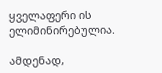ყველაფერი ის ელიმინირებულია.

ამდენად,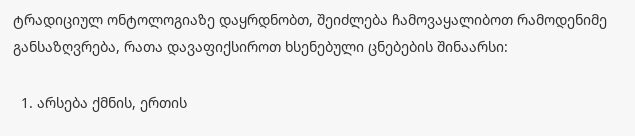ტრადიციულ ონტოლოგიაზე დაყრდნობთ, შეიძლება ჩამოვაყალიბოთ რამოდენიმე განსაზღვრება, რათა დავაფიქსიროთ ხსენებული ცნებების შინაარსი:

  1. არსება ქმნის, ერთის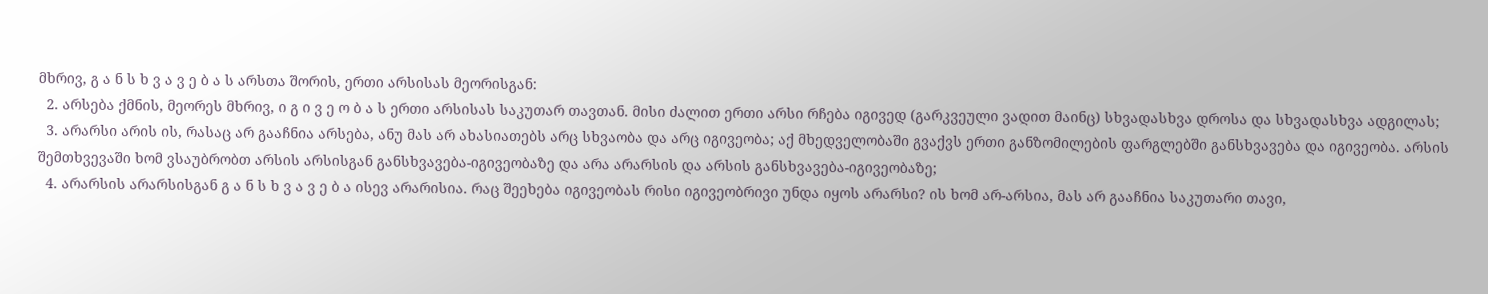მხრივ, გ ა ნ ს ხ ვ ა ვ ე ბ ა ს არსთა შორის, ერთი არსისას მეორისგან:
  2. არსება ქმნის, მეორეს მხრივ, ი გ ი ვ ე ო ბ ა ს ერთი არსისას საკუთარ თავთან. მისი ძალით ერთი არსი რჩება იგივედ (გარკვეული ვადით მაინც) სხვადასხვა დროსა და სხვადასხვა ადგილას;
  3. არარსი არის ის, რასაც არ გააჩნია არსება, ანუ მას არ ახასიათებს არც სხვაობა და არც იგივეობა; აქ მხედველობაში გვაქვს ერთი განზომილების ფარგლებში განსხვავება და იგივეობა. არსის შემთხვევაში ხომ ვსაუბრობთ არსის არსისგან განსხვავება-იგივეობაზე და არა არარსის და არსის განსხვავება-იგივეობაზე;
  4. არარსის არარსისგან გ ა ნ ს ხ ვ ა ვ ე ბ ა ისევ არარისია. რაც შეეხება იგივეობას რისი იგივეობრივი უნდა იყოს არარსი? ის ხომ არ-არსია, მას არ გააჩნია საკუთარი თავი,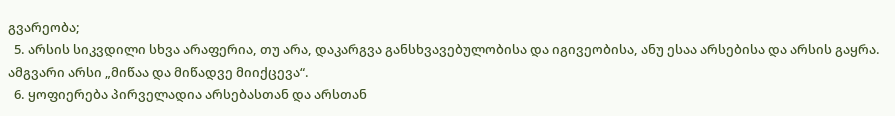გვარეობა;
  5. არსის სიკვდილი სხვა არაფერია, თუ არა, დაკარგვა განსხვავებულობისა და იგივეობისა, ანუ ესაა არსებისა და არსის გაყრა. ამგვარი არსი „მიწაა და მიწადვე მიიქცევა“.
  6. ყოფიერება პირველადია არსებასთან და არსთან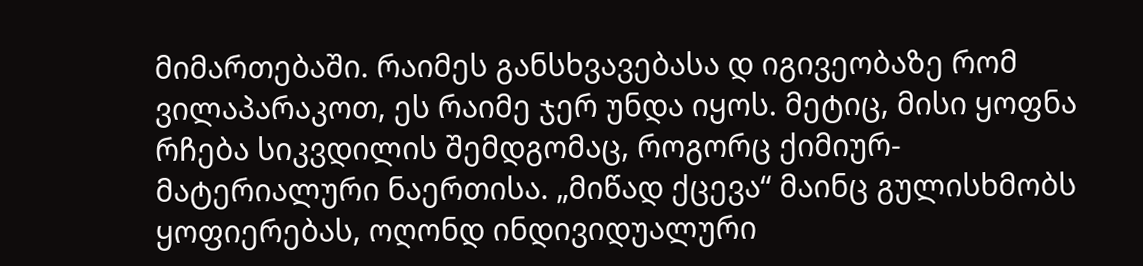მიმართებაში. რაიმეს განსხვავებასა დ იგივეობაზე რომ ვილაპარაკოთ, ეს რაიმე ჯერ უნდა იყოს. მეტიც, მისი ყოფნა რჩება სიკვდილის შემდგომაც, როგორც ქიმიურ-მატერიალური ნაერთისა. „მიწად ქცევა“ მაინც გულისხმობს ყოფიერებას, ოღონდ ინდივიდუალური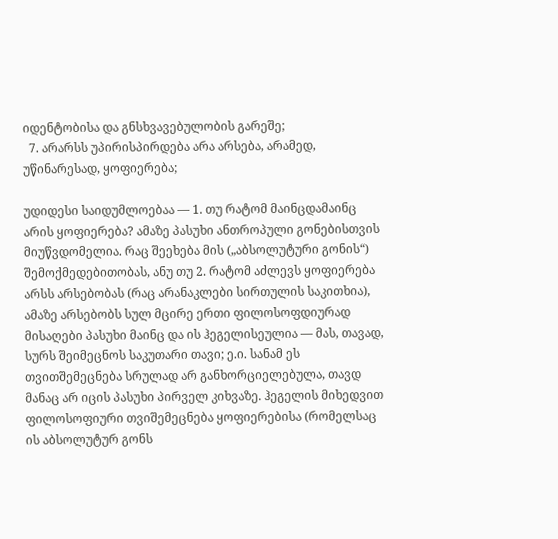იდენტობისა და გნსხვავებულობის გარეშე;
  7. არარსს უპირისპირდება არა არსება, არამედ, უწინარესად, ყოფიერება;

უდიდესი საიდუმლოებაა — 1. თუ რატომ მაინცდამაინც არის ყოფიერება? ამაზე პასუხი ანთროპული გონებისთვის მიუწვდომელია. რაც შეეხება მის („აბსოლუტური გონის“) შემოქმედებითობას, ანუ თუ 2. რატომ აძლევს ყოფიერება არსს არსებობას (რაც არანაკლები სირთულის საკითხია), ამაზე არსებობს სულ მცირე ერთი ფილოსოფდიურად მისაღები პასუხი მაინც და ის ჰეგელისეულია — მას, თავად, სურს შეიმეცნოს საკუთარი თავი; ე.ი. სანამ ეს თვითშემეცნება სრულად არ განხორციელებულა, თავდ მანაც არ იცის პასუხი პირველ კიხვაზე. ჰეგელის მიხედვით ფილოსოფიური თვიშემეცნება ყოფიერებისა (რომელსაც ის აბსოლუტურ გონს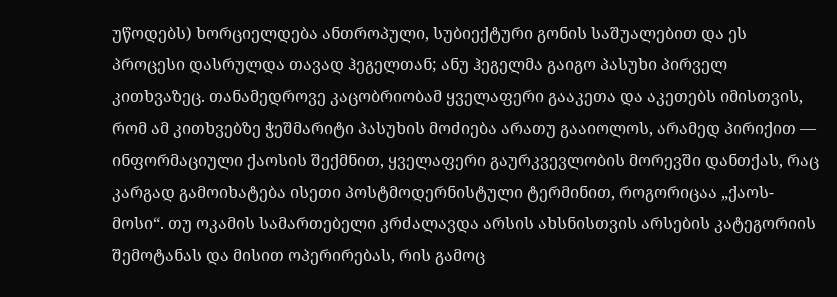უწოდებს) ხორციელდება ანთროპული, სუბიექტური გონის საშუალებით და ეს პროცესი დასრულდა თავად ჰეგელთან; ანუ ჰეგელმა გაიგო პასუხი პირველ კითხვაზეც. თანამედროვე კაცობრიობამ ყველაფერი გააკეთა და აკეთებს იმისთვის, რომ ამ კითხვებზე ჭეშმარიტი პასუხის მოძიება არათუ გააიოლოს, არამედ პირიქით — ინფორმაციული ქაოსის შექმნით, ყველაფერი გაურკვევლობის მორევში დანთქას, რაც კარგად გამოიხატება ისეთი პოსტმოდერნისტული ტერმინით, როგორიცაა „ქაოს-მოსი“. თუ ოკამის სამართებელი კრძალავდა არსის ახსნისთვის არსების კატეგორიის შემოტანას და მისით ოპერირებას, რის გამოც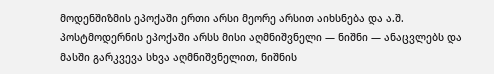მოდენშიზმის ეპოქაში ერთი არსი მეორე არსით აიხსნება და ა.შ. პოსტმოდერნის ეპოქაში არსს მისი აღმნიშვნელი — ნიშნი — ანაცვლებს და მასში გარკვევა სხვა აღმნიშვნელით, ნიშნის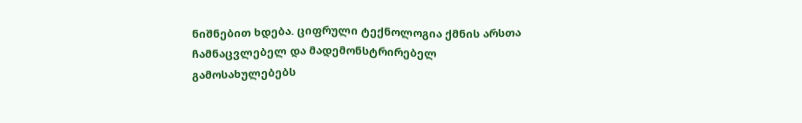ნიშნებით ხდება. ციფრული ტექნოლოგია ქმნის არსთა ჩამნაცვლებელ და მადემონსტრირებელ გამოსახულებებს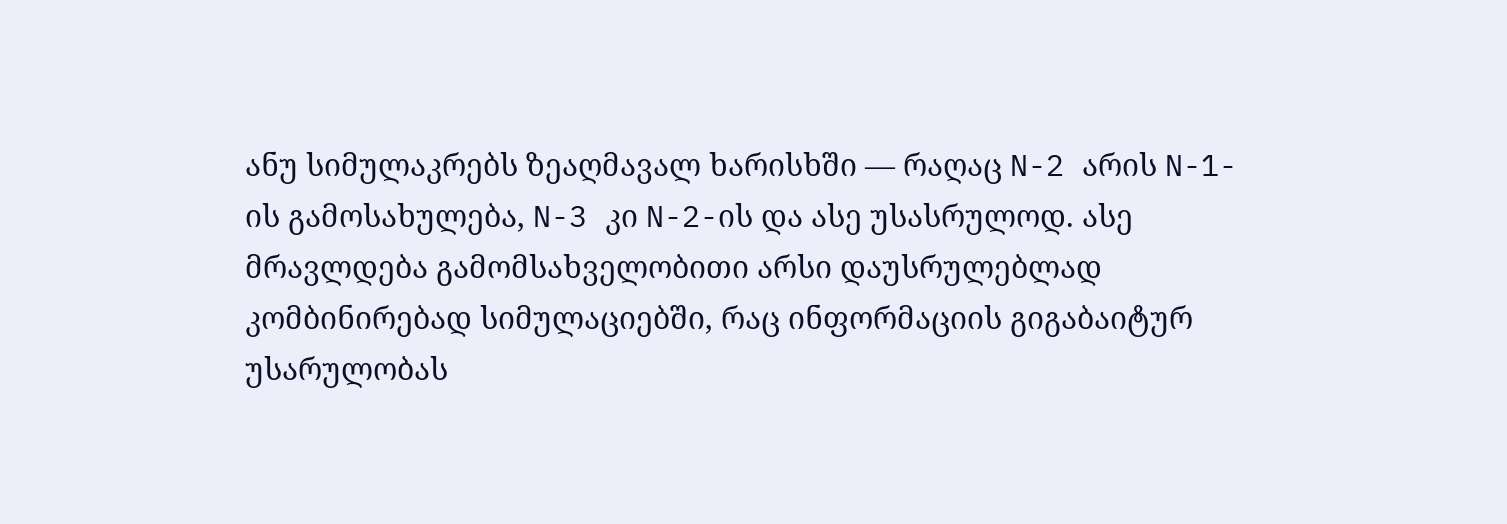ანუ სიმულაკრებს ზეაღმავალ ხარისხში — რაღაც N-2 არის N-1-ის გამოსახულება, N-3 კი N-2-ის და ასე უსასრულოდ. ასე მრავლდება გამომსახველობითი არსი დაუსრულებლად კომბინირებად სიმულაციებში, რაც ინფორმაციის გიგაბაიტურ უსარულობას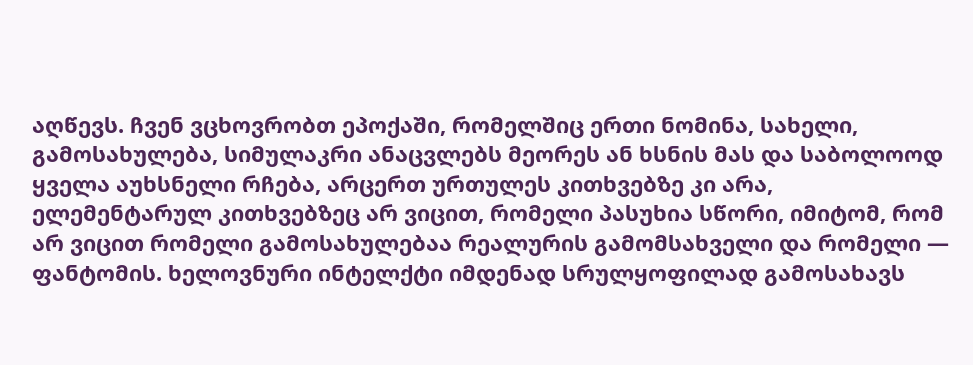აღწევს. ჩვენ ვცხოვრობთ ეპოქაში, რომელშიც ერთი ნომინა, სახელი, გამოსახულება, სიმულაკრი ანაცვლებს მეორეს ან ხსნის მას და საბოლოოდ ყველა აუხსნელი რჩება, არცერთ ურთულეს კითხვებზე კი არა, ელემენტარულ კითხვებზეც არ ვიცით, რომელი პასუხია სწორი, იმიტომ, რომ არ ვიცით რომელი გამოსახულებაა რეალურის გამომსახველი და რომელი — ფანტომის. ხელოვნური ინტელქტი იმდენად სრულყოფილად გამოსახავს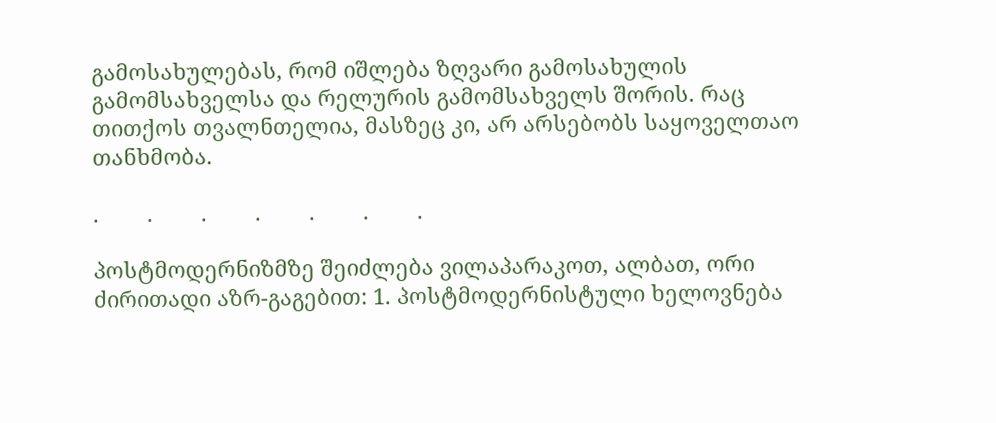გამოსახულებას, რომ იშლება ზღვარი გამოსახულის გამომსახველსა და რელურის გამომსახველს შორის. რაც თითქოს თვალნთელია, მასზეც კი, არ არსებობს საყოველთაო თანხმობა.

.        .        .        .        .        .        .

პოსტმოდერნიზმზე შეიძლება ვილაპარაკოთ, ალბათ, ორი ძირითადი აზრ-გაგებით: 1. პოსტმოდერნისტული ხელოვნება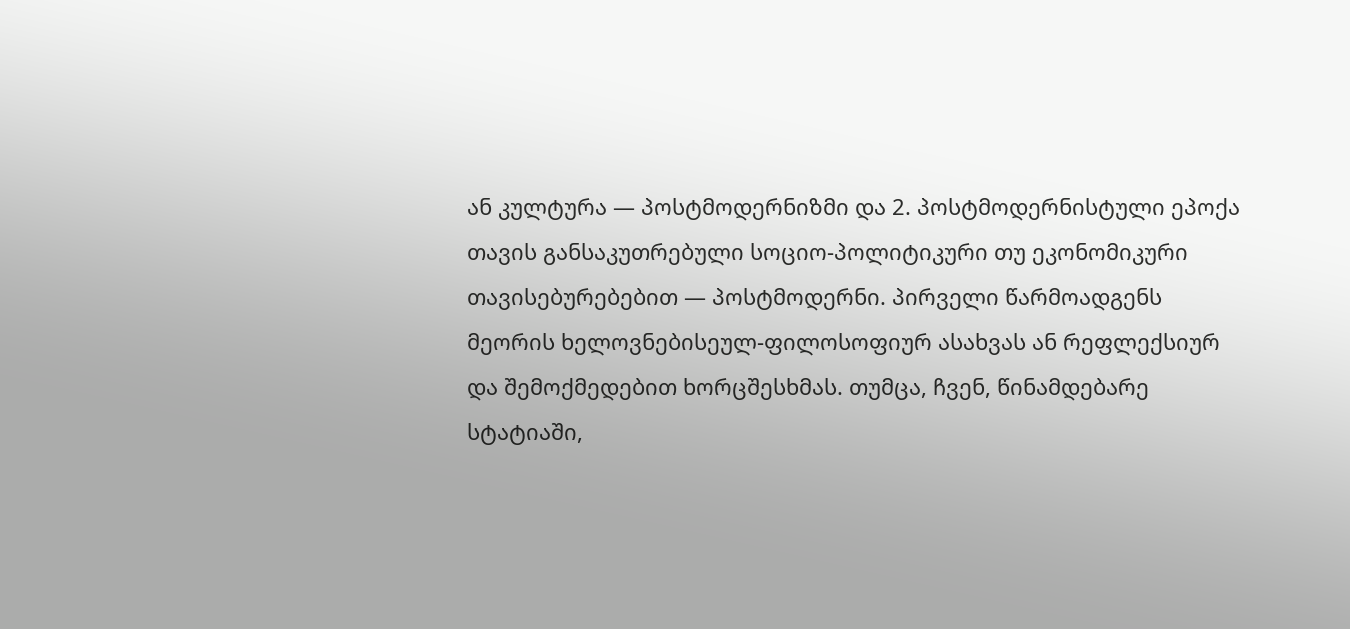ან კულტურა — პოსტმოდერნიზმი და 2. პოსტმოდერნისტული ეპოქა თავის განსაკუთრებული სოციო-პოლიტიკური თუ ეკონომიკური თავისებურებებით — პოსტმოდერნი. პირველი წარმოადგენს მეორის ხელოვნებისეულ-ფილოსოფიურ ასახვას ან რეფლექსიურ და შემოქმედებით ხორცშესხმას. თუმცა, ჩვენ, წინამდებარე სტატიაში,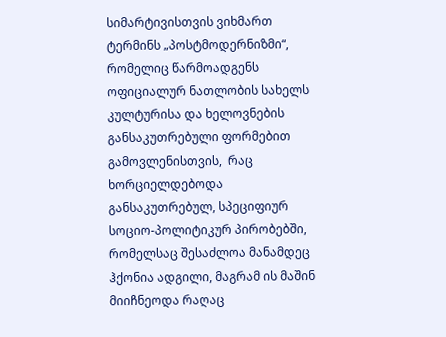სიმარტივისთვის ვიხმართ ტერმინს „პოსტმოდერნიზმი“, რომელიც წარმოადგენს ოფიციალურ ნათლობის სახელს კულტურისა და ხელოვნების განსაკუთრებული ფორმებით გამოვლენისთვის,  რაც ხორციელდებოდა განსაკუთრებულ, სპეციფიურ სოციო-პოლიტიკურ პირობებში, რომელსაც შესაძლოა მანამდეც ჰქონია ადგილი, მაგრამ ის მაშინ მიიჩნეოდა რაღაც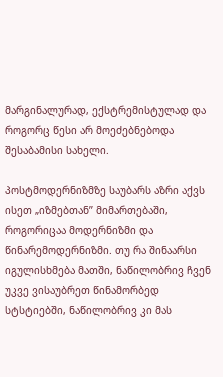მარგინალურად, ექსტრემისტულად და როგორც წესი არ მოეძებნებოდა შესაბამისი სახელი.

პოსტმოდერნიზმზე საუბარს აზრი აქვს ისეთ „იზმებთან’’ მიმართებაში, როგორიცაა მოდერნიზმი და წინარემოდერნიზმი. თუ რა შინაარსი იგულისხმება მათში, ნაწილობრივ ჩვენ უკვე ვისაუბრეთ წინამორბედ სტსტიებში, ნაწილობრივ კი მას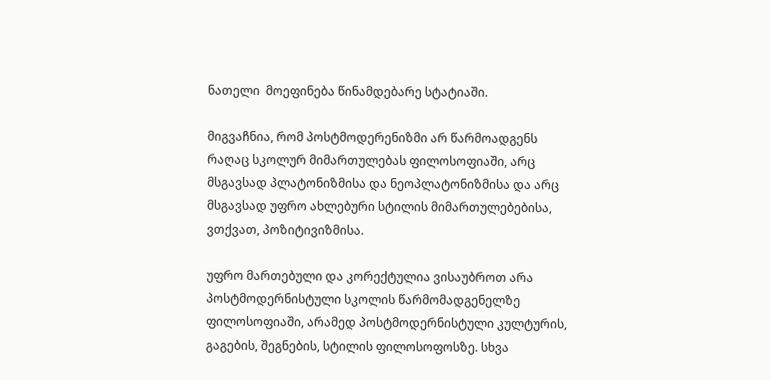ნათელი  მოეფინება წინამდებარე სტატიაში.

მიგვაჩნია, რომ პოსტმოდერენიზმი არ წარმოადგენს რაღაც სკოლურ მიმართულებას ფილოსოფიაში, არც მსგავსად პლატონიზმისა და ნეოპლატონიზმისა და არც მსგავსად უფრო ახლებური სტილის მიმართულებებისა, ვთქვათ, პოზიტივიზმისა.

უფრო მართებული და კორექტულია ვისაუბროთ არა პოსტმოდერნისტული სკოლის წარმომადგენელზე ფილოსოფიაში, არამედ პოსტმოდერნისტული კულტურის, გაგების, შეგნების, სტილის ფილოსოფოსზე. სხვა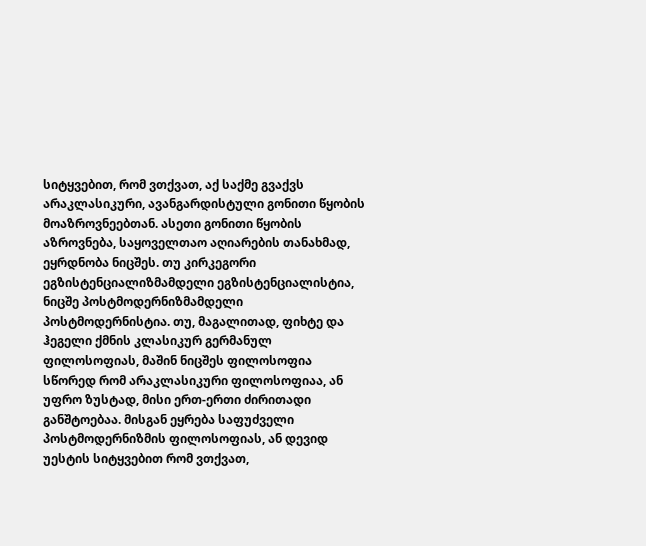სიტყვებით, რომ ვთქვათ, აქ საქმე გვაქვს არაკლასიკური, ავანგარდისტული გონითი წყობის მოაზროვნეებთან. ასეთი გონითი წყობის აზროვნება, საყოველთაო აღიარების თანახმად, ეყრდნობა ნიცშეს. თუ კირკეგორი ეგზისტენციალიზმამდელი ეგზისტენციალისტია, ნიცშე პოსტმოდერნიზმამდელი პოსტმოდერნისტია. თუ, მაგალითად, ფიხტე და ჰეგელი ქმნის კლასიკურ გერმანულ ფილოსოფიას, მაშინ ნიცშეს ფილოსოფია სწორედ რომ არაკლასიკური ფილოსოფიაა, ან უფრო ზუსტად, მისი ერთ-ერთი ძირითადი განშტოებაა. მისგან ეყრება საფუძველი პოსტმოდერნიზმის ფილოსოფიას, ან დევიდ უესტის სიტყვებით რომ ვთქვათ,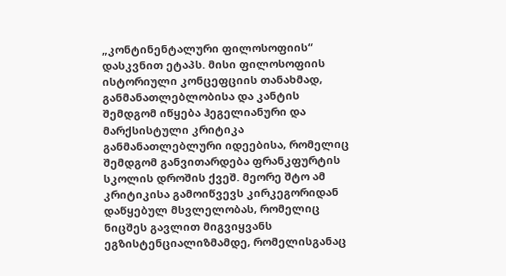„კონტინენტალური ფილოსოფიის“ დასკვნით ეტაპს. მისი ფილოსოფიის ისტორიული კონცეფციის თანახმად, განმანათლებლობისა და კანტის შემდგომ იწყება ჰეგელიანური და მარქსისტული კრიტიკა განმანათლებლური იდეებისა, რომელიც შემდგომ განვითარდება ფრანკფურტის სკოლის დროშის ქვეშ. მეორე შტო ამ კრიტიკისა გამოიწვევს კირკეგორიდან დაწყებულ მსვლელობას, რომელიც ნიცშეს გავლით მიგვიყვანს ეგზისტენციალიზმამდე, რომელისგანაც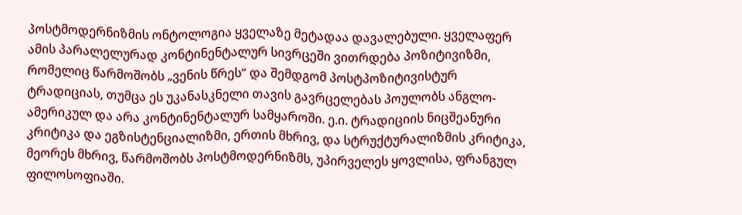პოსტმოდერნიზმის ონტოლოგია ყველაზე მეტადაა დავალებული. ყველაფერ ამის პარალელურად კონტინენტალურ სივრცეში ვითრდება პოზიტივიზმი, რომელიც წარმოშობს „ვენის წრეს“ და შემდგომ პოსტპოზიტივისტურ ტრადიციას, თუმცა ეს უკანასკნელი თავის გავრცელებას პოულობს ანგლო-ამერიკულ და არა კონტინენტალურ სამყაროში. ე.ი. ტრადიციის ნიცშეანური კრიტიკა და ეგზისტენციალიზმი, ერთის მხრივ, და სტრუქტურალიზმის კრიტიკა, მეორეს მხრივ, წარმოშობს პოსტმოდერნიზმს, უპირველეს ყოვლისა, ფრანგულ ფილოსოფიაში.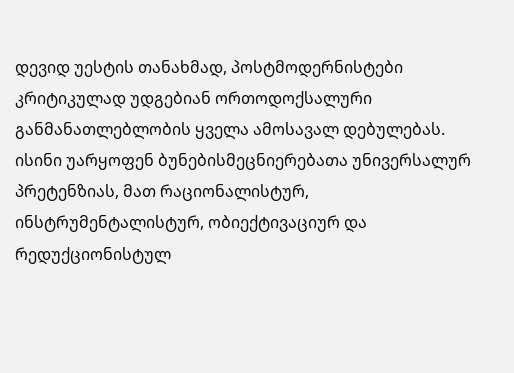დევიდ უესტის თანახმად, პოსტმოდერნისტები კრიტიკულად უდგებიან ორთოდოქსალური განმანათლებლობის ყველა ამოსავალ დებულებას. ისინი უარყოფენ ბუნებისმეცნიერებათა უნივერსალურ პრეტენზიას, მათ რაციონალისტურ, ინსტრუმენტალისტურ, ობიექტივაციურ და რედუქციონისტულ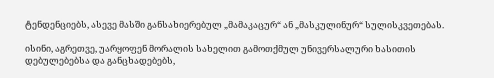ტენდენციებს, ასევე მასში განსახიერებულ „მამაკაცურ“ ან „მასკულინურ“ სულისკვეთებას.

ისინი, აგრეთვე, უარყოფენ მორალის სახელით გამოთქმულ უნივერსალური ხასითის დებულებებსა და განცხადებებს,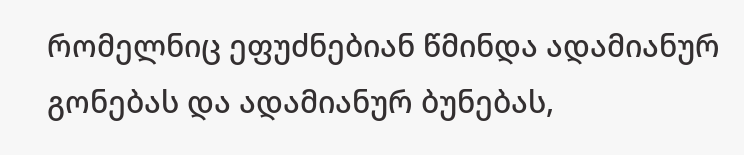რომელნიც ეფუძნებიან წმინდა ადამიანურ გონებას და ადამიანურ ბუნებას,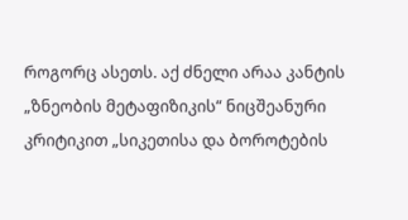როგორც ასეთს. აქ ძნელი არაა კანტის „ზნეობის მეტაფიზიკის“ ნიცშეანური კრიტიკით „სიკეთისა და ბოროტების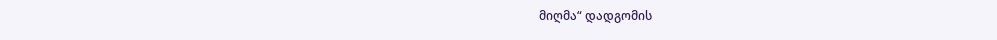მიღმა“ დადგომის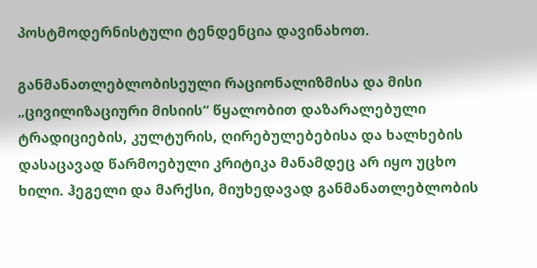პოსტმოდერნისტული ტენდენცია დავინახოთ.

განმანათლებლობისეული რაციონალიზმისა და მისი „ცივილიზაციური მისიის“ წყალობით დაზარალებული ტრადიციების, კულტურის, ღირებულებებისა და ხალხების დასაცავად წარმოებული კრიტიკა მანამდეც არ იყო უცხო ხილი. ჰეგელი და მარქსი, მიუხედავად განმანათლებლობის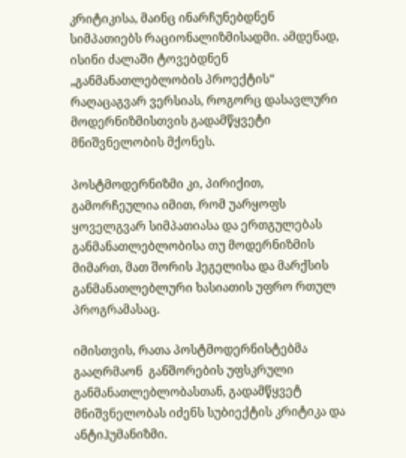კრიტიკისა, მაინც ინარჩუნებდნენ სიმპათიებს რაციონალიზმისადმი. ამდენად, ისინი ძალაში ტოვებდნენ „განმანათლებლობის პროექტის“ რაღაცაგვარ ვერსიას, როგორც დასავლური მოდერნიზმისთვის გადამწყვეტი მნიშვნელობის მქონეს.

პოსტმოდერნიზმი კი, პირიქით, გამორჩეულია იმით, რომ უარყოფს ყოველგვარ სიმპათიასა და ერთგულებას განმანათლებლობისა თუ მოდერნიზმის მიმართ, მათ შორის ჰეგელისა და მარქსის განმანათლებლური ხასიათის უფრო რთულ პროგრამასაც.

იმისთვის, რათა პოსტმოდერნისტებმა გააღრმაონ  განშორების უფსკრული განმანათლებლობასთან, გადამწყვეტ მნიშვნელობას იძენს სუბიექტის კრიტიკა და ანტიჰუმანიზმი.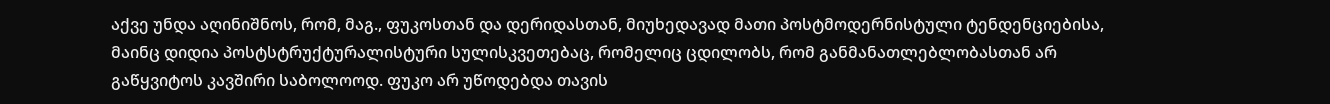აქვე უნდა აღინიშნოს, რომ, მაგ., ფუკოსთან და დერიდასთან, მიუხედავად მათი პოსტმოდერნისტული ტენდენციებისა, მაინც დიდია პოსტსტრუქტურალისტური სულისკვეთებაც, რომელიც ცდილობს, რომ განმანათლებლობასთან არ გაწყვიტოს კავშირი საბოლოოდ. ფუკო არ უწოდებდა თავის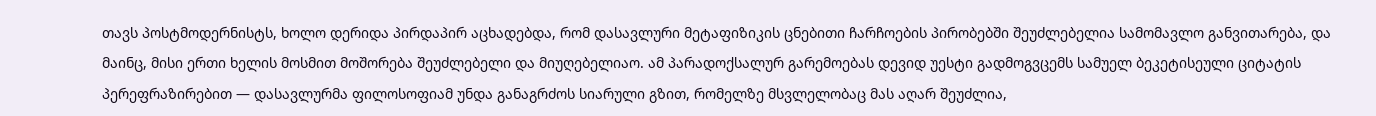თავს პოსტმოდერნისტს, ხოლო დერიდა პირდაპირ აცხადებდა, რომ დასავლური მეტაფიზიკის ცნებითი ჩარჩოების პირობებში შეუძლებელია სამომავლო განვითარება, და მაინც, მისი ერთი ხელის მოსმით მოშორება შეუძლებელი და მიუღებელიაო. ამ პარადოქსალურ გარემოებას დევიდ უესტი გადმოგვცემს სამუელ ბეკეტისეული ციტატის პერეფრაზირებით — დასავლურმა ფილოსოფიამ უნდა განაგრძოს სიარული გზით, რომელზე მსვლელობაც მას აღარ შეუძლია,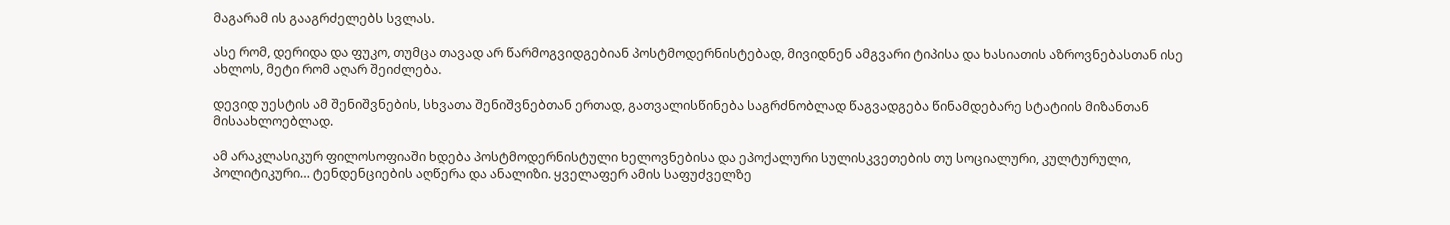მაგარამ ის გააგრძელებს სვლას.

ასე რომ, დერიდა და ფუკო, თუმცა თავად არ წარმოგვიდგებიან პოსტმოდერნისტებად, მივიდნენ ამგვარი ტიპისა და ხასიათის აზროვნებასთან ისე ახლოს, მეტი რომ აღარ შეიძლება.

დევიდ უესტის ამ შენიშვნების, სხვათა შენიშვნებთან ერთად, გათვალისწინება საგრძნობლად წაგვადგება წინამდებარე სტატიის მიზანთან მისაახლოებლად.

ამ არაკლასიკურ ფილოსოფიაში ხდება პოსტმოდერნისტული ხელოვნებისა და ეპოქალური სულისკვეთების თუ სოციალური, კულტურული, პოლიტიკური… ტენდენციების აღწერა და ანალიზი. ყველაფერ ამის საფუძველზე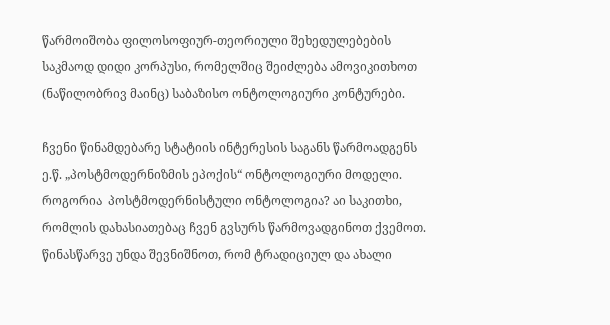წარმოიშობა ფილოსოფიურ-თეორიული შეხედულებების საკმაოდ დიდი კორპუსი, რომელშიც შეიძლება ამოვიკითხოთ (ნაწილობრივ მაინც) საბაზისო ონტოლოგიური კონტურები.

ჩვენი წინამდებარე სტატიის ინტერესის საგანს წარმოადგენს ე.წ. „პოსტმოდერნიზმის ეპოქის“ ონტოლოგიური მოდელი. როგორია  პოსტმოდერნისტული ონტოლოგია? აი საკითხი, რომლის დახასიათებაც ჩვენ გვსურს წარმოვადგინოთ ქვემოთ.         წინასწარვე უნდა შევნიშნოთ, რომ ტრადიციულ და ახალი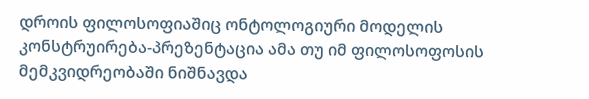დროის ფილოსოფიაშიც ონტოლოგიური მოდელის კონსტრუირება-პრეზენტაცია ამა თუ იმ ფილოსოფოსის მემკვიდრეობაში ნიშნავდა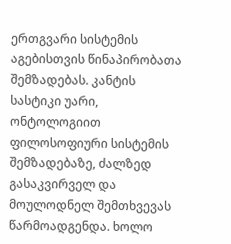ერთგვარი სისტემის აგებისთვის წინაპირობათა შემზადებას. კანტის სასტიკი უარი, ონტოლოგიით ფილოსოფიური სისტემის შემზადებაზე, ძალზედ გასაკვირველ და მოულოდნელ შემთხვევას წარმოადგენდა. ხოლო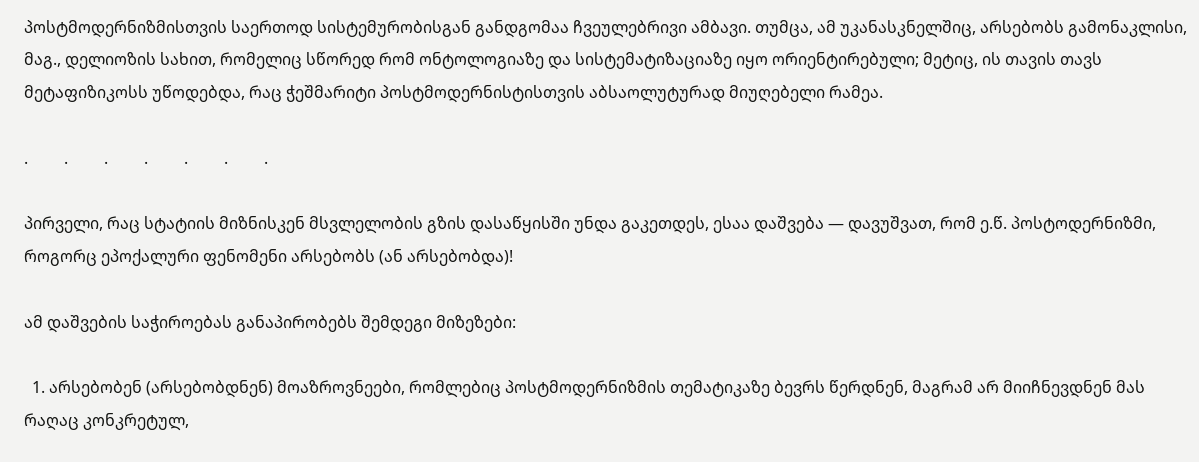პოსტმოდერნიზმისთვის საერთოდ სისტემურობისგან განდგომაა ჩვეულებრივი ამბავი. თუმცა, ამ უკანასკნელშიც, არსებობს გამონაკლისი, მაგ., დელიოზის სახით, რომელიც სწორედ რომ ონტოლოგიაზე და სისტემატიზაციაზე იყო ორიენტირებული; მეტიც, ის თავის თავს მეტაფიზიკოსს უწოდებდა, რაც ჭეშმარიტი პოსტმოდერნისტისთვის აბსაოლუტურად მიუღებელი რამეა.

.         .         .         .         .         .         .

პირველი, რაც სტატიის მიზნისკენ მსვლელობის გზის დასაწყისში უნდა გაკეთდეს, ესაა დაშვება — დავუშვათ, რომ ე.წ. პოსტოდერნიზმი, როგორც ეპოქალური ფენომენი არსებობს (ან არსებობდა)!

ამ დაშვების საჭიროებას განაპირობებს შემდეგი მიზეზები:

  1. არსებობენ (არსებობდნენ) მოაზროვნეები, რომლებიც პოსტმოდერნიზმის თემატიკაზე ბევრს წერდნენ, მაგრამ არ მიიჩნევდნენ მას რაღაც კონკრეტულ,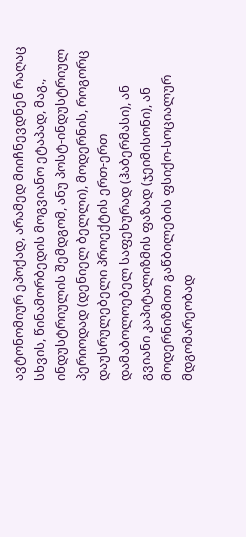ავტონომიურ ეპოქად, არამედ მიიჩნევდნენ რაღაც სხვის, წინამორბედის მოგვიანო ეტაპად, მაგ., ინდუსტრიულის შემდგომ, ანუ პოსტ-ინდუსტრიულ პერიოდად (დენიელ ბელლი), მოდერნის, როგორც დაუსრულებელი პროექტის ერთ-ერთ დამაბოლოებელ საფეხურად (ჰაბერმასი), ან გვიანი კაპიტალიზმის ფაზად (ჯეიმისონი), ან მოდერნიზმით გაწბილების ფსიქო-სოციალურ მდგომარეობად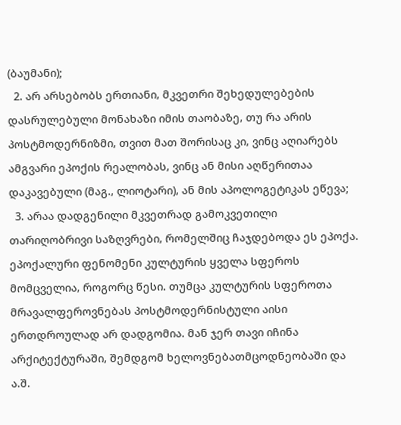(ბაუმანი);
  2. არ არსებობს ერთიანი, მკვეთრი შეხედულებების დასრულებული მონახაზი იმის თაობაზე, თუ რა არის პოსტმოდერნიზმი, თვით მათ შორისაც კი, ვინც აღიარებს ამგვარი ეპოქის რეალობას, ვინც ან მისი აღწერითაა დაკავებული (მაგ., ლიოტარი), ან მის აპოლოგეტიკას ეწევა;
  3. არაა დადგენილი მკვეთრად გამოკვეთილი თარიღობრივი საზღვრები, რომელშიც ჩაჯდებოდა ეს ეპოქა. ეპოქალური ფენომენი კულტურის ყველა სფეროს მომცველია, როგორც წესი. თუმცა კულტურის სფეროთა მრავალფეროვნებას პოსტმოდერნისტული აისი ერთდროულად არ დადგომია. მან ჯერ თავი იჩინა არქიტექტურაში, შემდგომ ხელოვნებათმცოდნეობაში და ა.შ.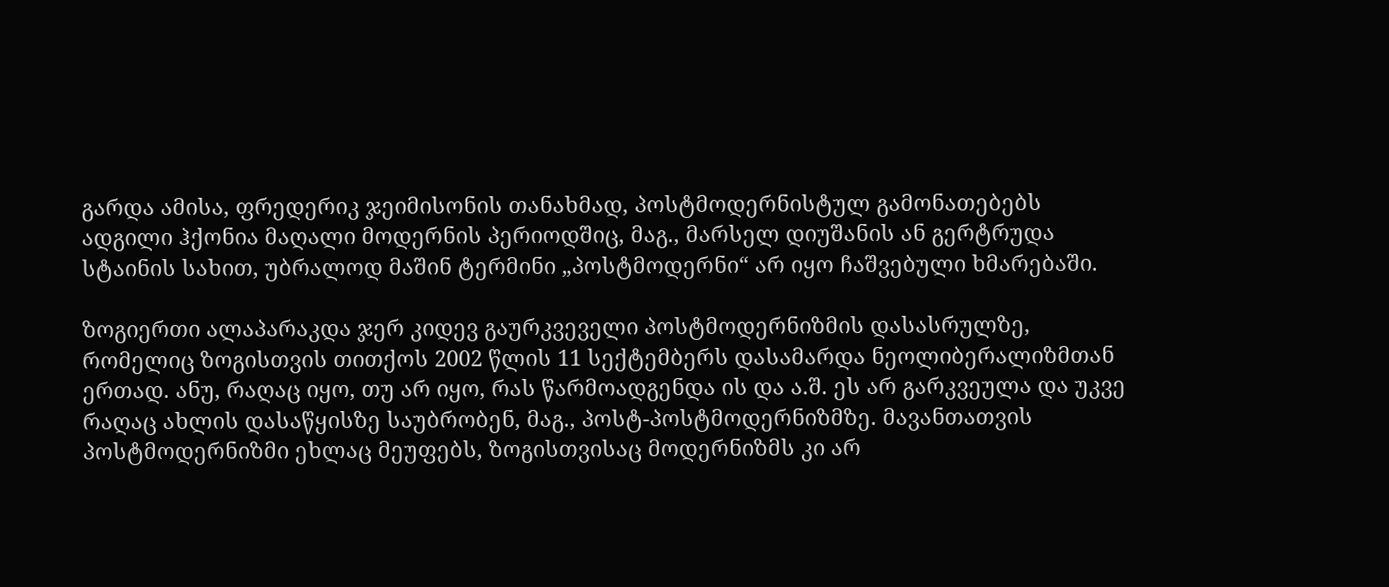გარდა ამისა, ფრედერიკ ჯეიმისონის თანახმად, პოსტმოდერნისტულ გამონათებებს ადგილი ჰქონია მაღალი მოდერნის პერიოდშიც, მაგ., მარსელ დიუშანის ან გერტრუდა სტაინის სახით, უბრალოდ მაშინ ტერმინი „პოსტმოდერნი“ არ იყო ჩაშვებული ხმარებაში.

ზოგიერთი ალაპარაკდა ჯერ კიდევ გაურკვეველი პოსტმოდერნიზმის დასასრულზე, რომელიც ზოგისთვის თითქოს 2002 წლის 11 სექტემბერს დასამარდა ნეოლიბერალიზმთან ერთად. ანუ, რაღაც იყო, თუ არ იყო, რას წარმოადგენდა ის და ა.შ. ეს არ გარკვეულა და უკვე რაღაც ახლის დასაწყისზე საუბრობენ, მაგ., პოსტ-პოსტმოდერნიზმზე. მავანთათვის პოსტმოდერნიზმი ეხლაც მეუფებს, ზოგისთვისაც მოდერნიზმს კი არ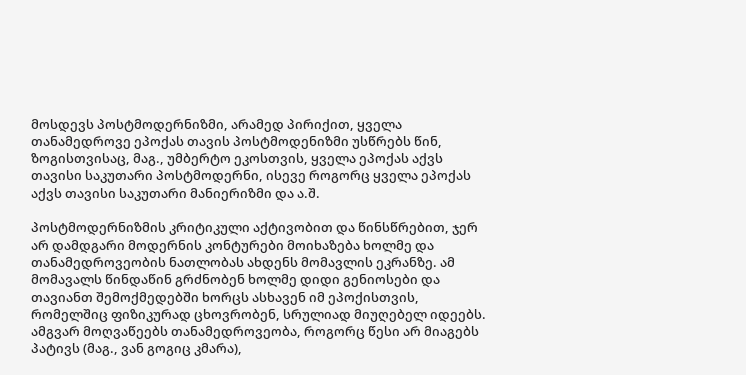მოსდევს პოსტმოდერნიზმი, არამედ პირიქით, ყველა თანამედროვე ეპოქას თავის პოსტმოდენიზმი უსწრებს წინ, ზოგისთვისაც, მაგ., უმბერტო ეკოსთვის, ყველა ეპოქას აქვს თავისი საკუთარი პოსტმოდერნი, ისევე როგორც ყველა ეპოქას აქვს თავისი საკუთარი მანიერიზმი და ა.შ.

პოსტმოდერნიზმის კრიტიკული აქტივობით და წინსწრებით, ჯერ არ დამდგარი მოდერნის კონტურები მოიხაზება ხოლმე და თანამედროვეობის ნათლობას ახდენს მომავლის ეკრანზე. ამ მომავალს წინდაწინ გრძნობენ ხოლმე დიდი გენიოსები და თავიანთ შემოქმედებში ხორცს ასხავენ იმ ეპოქისთვის, რომელშიც ფიზიკურად ცხოვრობენ, სრულიად მიუღებელ იდეებს. ამგვარ მოღვაწეებს თანამედროვეობა, როგორც წესი არ მიაგებს პატივს (მაგ., ვან გოგიც კმარა),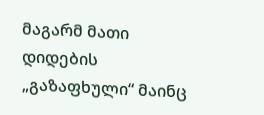მაგარმ მათი დიდების „გაზაფხული“ მაინც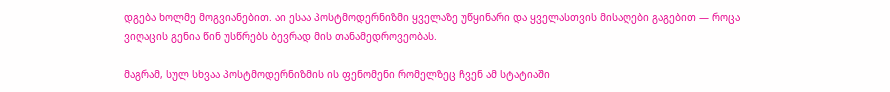დგება ხოლმე მოგვიანებით. აი ესაა პოსტმოდერნიზმი ყველაზე უწყინარი და ყველასთვის მისაღები გაგებით — როცა ვიღაცის გენია წინ უსწრებს ბევრად მის თანამედროვეობას.

მაგრამ, სულ სხვაა პოსტმოდერნიზმის ის ფენომენი რომელზეც ჩვენ ამ სტატიაში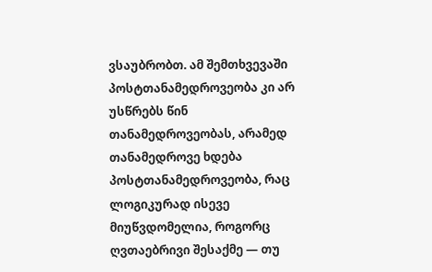ვსაუბრობთ. ამ შემთხვევაში პოსტთანამედროვეობა კი არ უსწრებს წინ თანამედროვეობას, არამედ თანამედროვე ხდება პოსტთანამედროვეობა, რაც ლოგიკურად ისევე მიუწვდომელია, როგორც ღვთაებრივი შესაქმე — თუ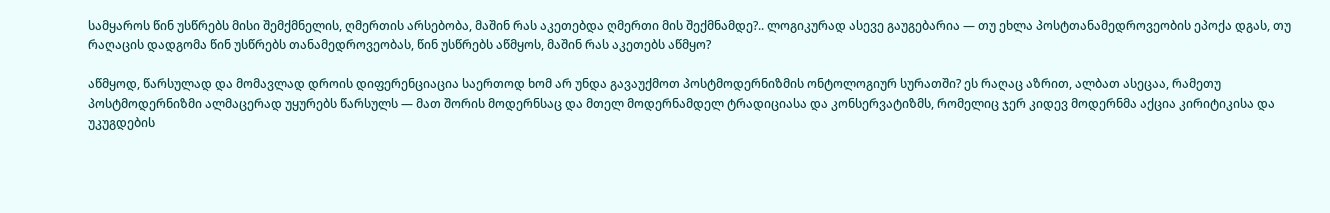სამყაროს წინ უსწრებს მისი შემქმნელის, ღმერთის არსებობა, მაშინ რას აკეთებდა ღმერთი მის შექმნამდე?.. ლოგიკურად ასევე გაუგებარია — თუ ეხლა პოსტთანამედროვეობის ეპოქა დგას, თუ რაღაცის დადგომა წინ უსწრებს თანამედროვეობას, წინ უსწრებს აწმყოს, მაშინ რას აკეთებს აწმყო?

აწმყოდ, წარსულად და მომავლად დროის დიფერენციაცია საერთოდ ხომ არ უნდა გავაუქმოთ პოსტმოდერნიზმის ონტოლოგიურ სურათში? ეს რაღაც აზრით, ალბათ ასეცაა, რამეთუ პოსტმოდერნიზმი ალმაცერად უყურებს წარსულს — მათ შორის მოდერნსაც და მთელ მოდერნამდელ ტრადიციასა და კონსერვატიზმს, რომელიც ჯერ კიდევ მოდერნმა აქცია კირიტიკისა და უკუგდების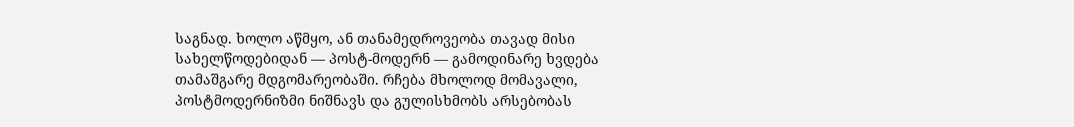საგნად. ხოლო აწმყო, ან თანამედროვეობა თავად მისი სახელწოდებიდან — პოსტ-მოდერნ — გამოდინარე ხვდება თამაშგარე მდგომარეობაში. რჩება მხოლოდ მომავალი, პოსტმოდერნიზმი ნიშნავს და გულისხმობს არსებობას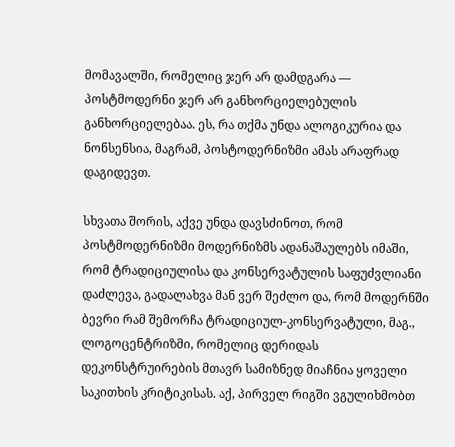მომავალში, რომელიც ჯერ არ დამდგარა — პოსტმოდერნი ჯერ არ განხორციელებულის განხორციელებაა. ეს, რა თქმა უნდა ალოგიკურია და ნონსენსია, მაგრამ, პოსტოდერნიზმი ამას არაფრად დაგიდევთ.

სხვათა შორის, აქვე უნდა დავსძინოთ, რომ პოსტმოდერნიზმი მოდერნიზმს ადანაშაულებს იმაში, რომ ტრადიციულისა და კონსერვატულის საფუძვლიანი დაძლევა, გადალახვა მან ვერ შეძლო და, რომ მოდერნში ბევრი რამ შემორჩა ტრადიციულ-კონსერვატული, მაგ., ლოგოცენტრიზმი, რომელიც დერიდას დეკონსტრუირების მთავრ სამიზნედ მიაჩნია ყოველი საკითხის კრიტიკისას. აქ, პირველ რიგში ვგულიხმობთ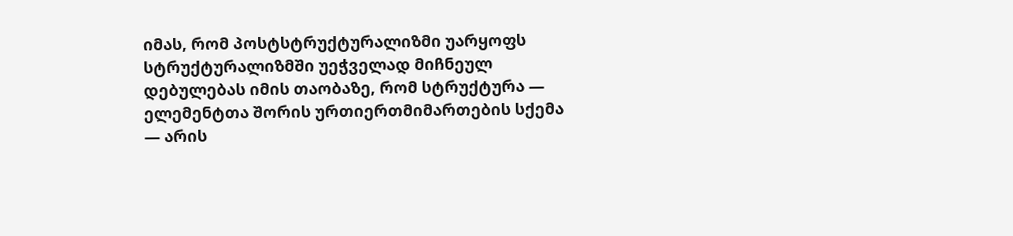იმას, რომ პოსტსტრუქტურალიზმი უარყოფს სტრუქტურალიზმში უეჭველად მიჩნეულ დებულებას იმის თაობაზე, რომ სტრუქტურა — ელემენტთა შორის ურთიერთმიმართების სქემა — არის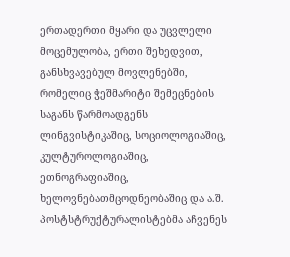ერთადერთი მყარი და უცვლელი მოცემულობა, ერთი შეხედვით, განსხვავებულ მოვლენებში, რომელიც ჭეშმარიტი შემეცნების საგანს წარმოადგენს ლინგვისტიკაშიც, სოციოლოგიაშიც, კულტუროლოგიაშიც, ეთნოგრაფიაშიც, ხელოვნებათმცოდნეობაშიც და ა.შ. პოსტსტრუქტურალისტებმა აჩვენეს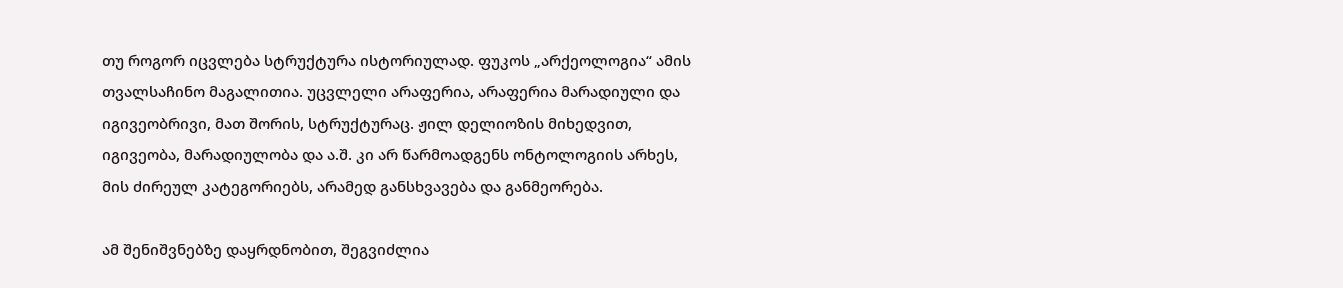თუ როგორ იცვლება სტრუქტურა ისტორიულად. ფუკოს „არქეოლოგია“ ამის თვალსაჩინო მაგალითია. უცვლელი არაფერია, არაფერია მარადიული და იგივეობრივი, მათ შორის, სტრუქტურაც. ჟილ დელიოზის მიხედვით, იგივეობა, მარადიულობა და ა.შ. კი არ წარმოადგენს ონტოლოგიის არხეს, მის ძირეულ კატეგორიებს, არამედ განსხვავება და განმეორება.

ამ შენიშვნებზე დაყრდნობით, შეგვიძლია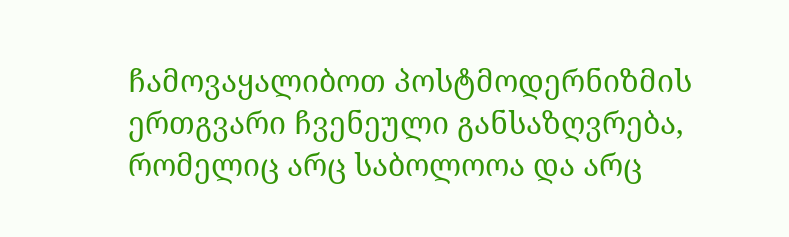ჩამოვაყალიბოთ პოსტმოდერნიზმის ერთგვარი ჩვენეული განსაზღვრება, რომელიც არც საბოლოოა და არც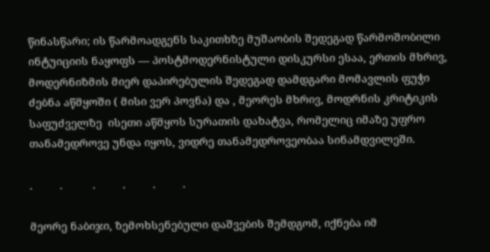წინასწარი; ის წარმოადგენს საკითხზე მუშაობის შედეგად წარმოშობილი ინტუიციის ნაყოფს — პოსტმოდერნისტული დისკურსი ესაა, ერთის მხრივ, მოდერნიზმის მიერ დაპირებულის შედეგად დამდგარი მომავლის ფუჭი ძებნა აწმყოში ( მისი ვერ პოვნა) და , მეორეს მხრივ, მოდრნის კრიტიკის საფუძველზე  ისეთი აწმყოს სურათის დახატვა, რომელიც იმაზე უფრო თანამედროვე უნდა იყოს, ვიდრე თანამედროვეობაა სინამდვილეში.

.         .          .         .         .         .

მეორე ნაბიჯი, ზემოხსენებული დაშვების შემდგომ, იქნება იმ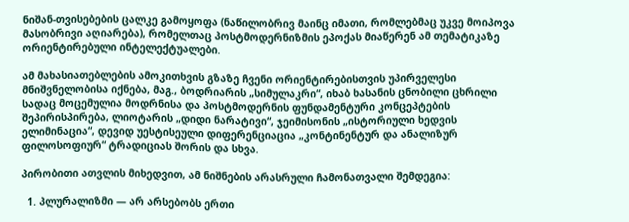ნიშან-თვისებების ცალკე გამოყოფა (ნაწილობრივ მაინც იმათი, რომლებმაც უკვე მოიპოვა მასობრივი აღიარება), რომელთაც პოსტმოდერნიზმის ეპოქას მიაწერენ ამ თემატიკაზე ორიენტირებული ინტელექტუალები.

ამ მახასიათებლების ამოკითხვის გზაზე ჩვენი ორიენტირებისთვის უპირველესი მნიშვნელობისა იქნება, მაგ., ბოდრიარის „სიმულაკრი“, იხაბ ხასანის ცნობილი ცხრილი სადაც მოცემულია მოდრნისა და პოსტმოდერნის ფუნდამენტური კონცეპტების შეპირისპირება, ლიოტარის „დიდი ნარატივი“, ჯეიმისონის „ისტორიული ხედვის ელიმინაცია“, დევიდ უესტისეული დიფერენციაცია „კონტინენტურ და ანალიზურ ფილოსოფიურ“ ტრადიციას შორის და სხვა.

პირობითი ათვლის მიხედვით, ამ ნიშნების არასრული ჩამონათვალი შემდეგია:

  1. პლურალიზმი — არ არსებობს ერთი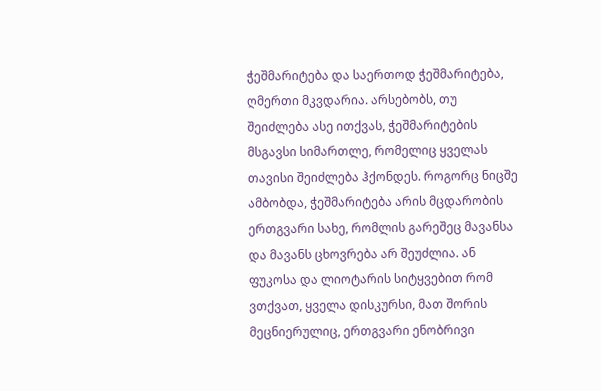ჭეშმარიტება და საერთოდ ჭეშმარიტება, ღმერთი მკვდარია. არსებობს, თუ შეიძლება ასე ითქვას, ჭეშმარიტების მსგავსი სიმართლე, რომელიც ყველას თავისი შეიძლება ჰქონდეს. როგორც ნიცშე ამბობდა, ჭეშმარიტება არის მცდარობის ერთგვარი სახე, რომლის გარეშეც მავანსა და მავანს ცხოვრება არ შეუძლია. ან ფუკოსა და ლიოტარის სიტყვებით რომ ვთქვათ, ყველა დისკურსი, მათ შორის მეცნიერულიც, ერთგვარი ენობრივი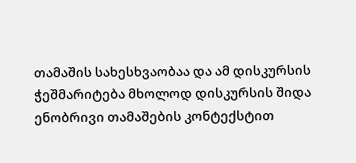თამაშის სახესხვაობაა და ამ დისკურსის ჭეშმარიტება მხოლოდ დისკურსის შიდა ენობრივი თამაშების კონტექსტით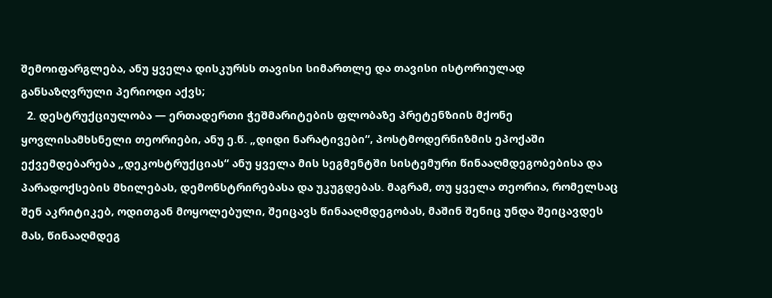შემოიფარგლება, ანუ ყველა დისკურსს თავისი სიმართლე და თავისი ისტორიულად განსაზღვრული პერიოდი აქვს;
  2. დესტრუქციულობა — ერთადერთი ჭეშმარიტების ფლობაზე პრეტენზიის მქონე ყოვლისამხსნელი თეორიები, ანუ ე.წ. „დიდი ნარატივები“, პოსტმოდერნიზმის ეპოქაში ექვემდებარება „დეკოსტრუქციას“ ანუ ყველა მის სეგმენტში სისტემური წინააღმდეგობებისა და პარადოქსების მხილებას, დემონსტრირებასა და უკუგდებას. მაგრამ, თუ ყველა თეორია, რომელსაც შენ აკრიტიკებ, ოდითგან მოყოლებული, შეიცავს წინააღმდეგობას, მაშინ შენიც უნდა შეიცავდეს მას, წინააღმდეგ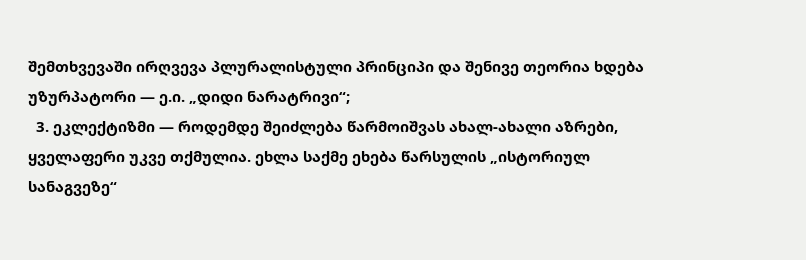შემთხვევაში ირღვევა პლურალისტული პრინციპი და შენივე თეორია ხდება უზურპატორი — ე.ი. „დიდი ნარატრივი“;
  3. ეკლექტიზმი — როდემდე შეიძლება წარმოიშვას ახალ-ახალი აზრები, ყველაფერი უკვე თქმულია. ეხლა საქმე ეხება წარსულის „ისტორიულ სანაგვეზე“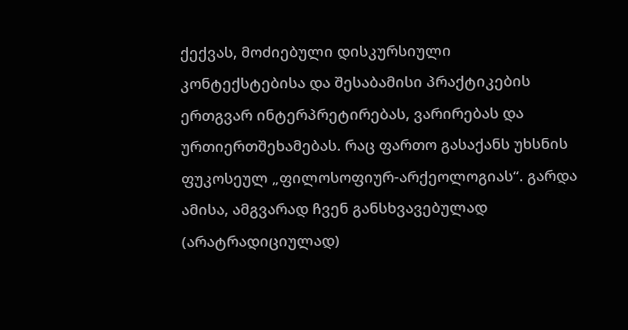ქექვას, მოძიებული დისკურსიული კონტექსტებისა და შესაბამისი პრაქტიკების ერთგვარ ინტერპრეტირებას, ვარირებას და ურთიერთშეხამებას. რაც ფართო გასაქანს უხსნის ფუკოსეულ „ფილოსოფიურ-არქეოლოგიას“. გარდა ამისა, ამგვარად ჩვენ განსხვავებულად (არატრადიციულად)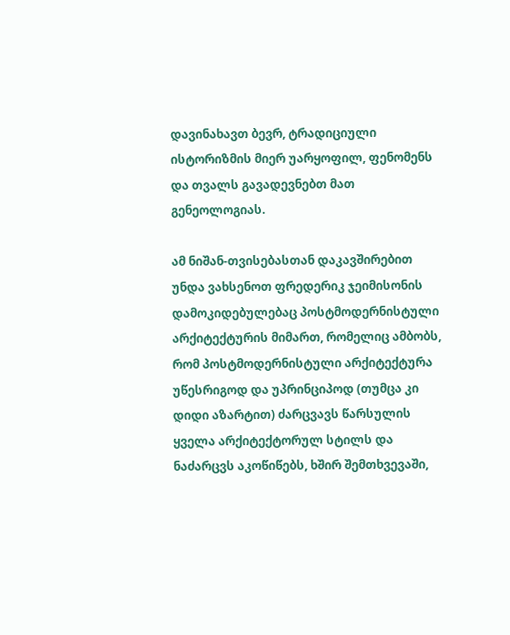დავინახავთ ბევრ, ტრადიციული ისტორიზმის მიერ უარყოფილ, ფენომენს და თვალს გავადევნებთ მათ გენეოლოგიას.

ამ ნიშან-თვისებასთან დაკავშირებით უნდა ვახსენოთ ფრედერიკ ჯეიმისონის დამოკიდებულებაც პოსტმოდერნისტული არქიტექტურის მიმართ, რომელიც ამბობს, რომ პოსტმოდერნისტული არქიტექტურა უწესრიგოდ და უპრინციპოდ (თუმცა კი დიდი აზარტით) ძარცვავს წარსულის ყველა არქიტექტორულ სტილს და ნაძარცვს აკოწიწებს, ხშირ შემთხვევაში,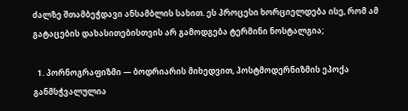ძალზე შთამბეჭდავი ანსამბლის სახით. ეს პროცესი ხორციელდება ისე, რომ ამ გატაცების დახასითებისთვის არ გამოდგება ტერმინი ნოსტალგია;

  1. პორნოგრაფიზმი — ბოდრიარის მიხედვით, პოსტმოდერნიზმის ეპოქა განმსჭვალულია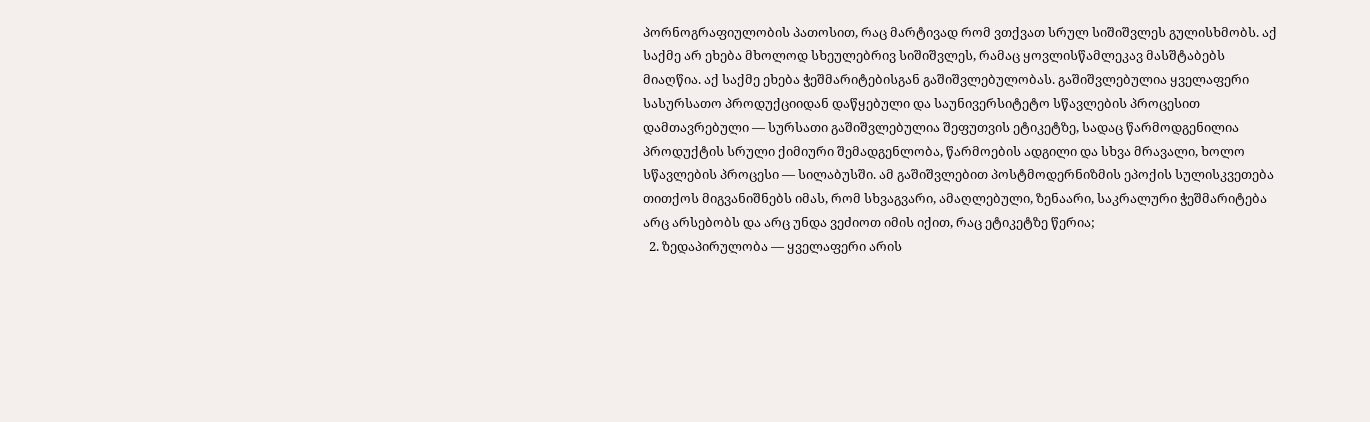პორნოგრაფიულობის პათოსით, რაც მარტივად რომ ვთქვათ სრულ სიშიშვლეს გულისხმობს. აქ საქმე არ ეხება მხოლოდ სხეულებრივ სიშიშვლეს, რამაც ყოვლისწამლეკავ მასშტაბებს მიაღწია. აქ საქმე ეხება ჭეშმარიტებისგან გაშიშვლებულობას. გაშიშვლებულია ყველაფერი სასურსათო პროდუქციიდან დაწყებული და საუნივერსიტეტო სწავლების პროცესით დამთავრებული — სურსათი გაშიშვლებულია შეფუთვის ეტიკეტზე, სადაც წარმოდგენილია პროდუქტის სრული ქიმიური შემადგენლობა, წარმოების ადგილი და სხვა მრავალი, ხოლო სწავლების პროცესი — სილაბუსში. ამ გაშიშვლებით პოსტმოდერნიზმის ეპოქის სულისკვეთება თითქოს მიგვანიშნებს იმას, რომ სხვაგვარი, ამაღლებული, ზენაარი, საკრალური ჭეშმარიტება არც არსებობს და არც უნდა ვეძიოთ იმის იქით, რაც ეტიკეტზე წერია;
  2. ზედაპირულობა — ყველაფერი არის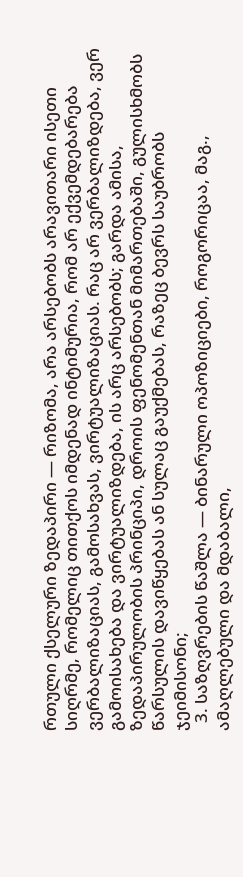რთული ქსელური ზედაპირი — რიზომა, არა არსებობს არავითარი ისეთი სიღრმე, რომელიც თითქოს იმდენად ინტიმურია, რომ არ ექვემდებარება ვერბალიზაციას, გამოსახვას, ვირტუალიზაციას. რაც არ ვერბალიზდება, ვერ გამოისახება და ვირტუალიზდება, ის არც არსებობს; გარდა ამისა, ზედაპირულობის პრინციპი, დროის ფენომენთან მიმართებაში, გულისხმობს წარსულის დავიწყებას ან სულაც გაუქმებას, რაზეც ბევრს საუბრობს ჯეიმისონი;
  3. საზღვრების წაშლა — ბინარული ოპოზიციები, როგორიცაა, მაგ., ამაღლებული და მდაბალი,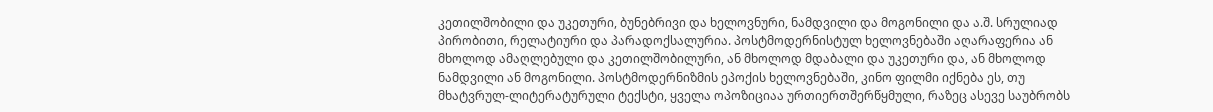კეთილშობილი და უკეთური, ბუნებრივი და ხელოვნური, ნამდვილი და მოგონილი და ა.შ. სრულიად პირობითი, რელატიური და პარადოქსალურია. პოსტმოდერნისტულ ხელოვნებაში აღარაფერია ან მხოლოდ ამაღლებული და კეთილშობილური, ან მხოლოდ მდაბალი და უკეთური და, ან მხოლოდ ნამდვილი ან მოგონილი. პოსტმოდერნიზმის ეპოქის ხელოვნებაში, კინო ფილმი იქნება ეს, თუ მხატვრულ-ლიტერატურული ტექსტი, ყველა ოპოზიციაა ურთიერთშერწყმული, რაზეც ასევე საუბრობს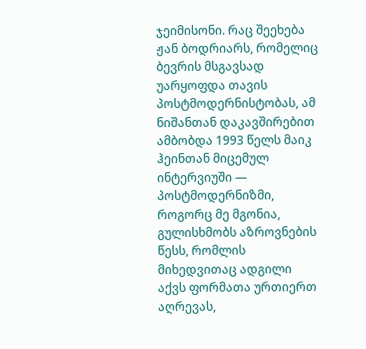ჯეიმისონი. რაც შეეხება ჟან ბოდრიარს, რომელიც ბევრის მსგავსად უარყოფდა თავის პოსტმოდერნისტობას, ამ ნიშანთან დაკავშირებით ამბობდა 1993 წელს მაიკ ჰეინთან მიცემულ ინტერვიუში — პოსტმოდერნიზმი, როგორც მე მგონია, გულისხმობს აზროვნების წესს, რომლის მიხედვითაც ადგილი აქვს ფორმათა ურთიერთ აღრევას,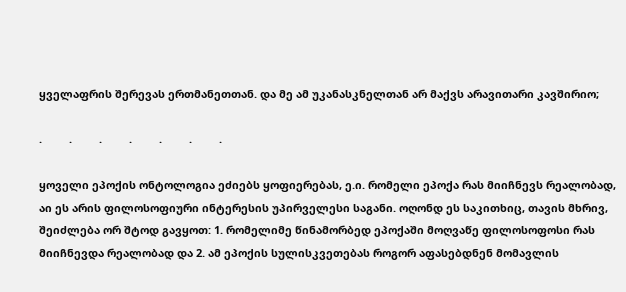ყველაფრის შერევას ერთმანეთთან. და მე ამ უკანასკნელთან არ მაქვს არავითარი კავშირიო;

.         .         .         .         .         .         .

ყოველი ეპოქის ონტოლოგია ეძიებს ყოფიერებას, ე.ი. რომელი ეპოქა რას მიიჩნევს რეალობად, აი ეს არის ფილოსოფიური ინტერესის უპირველესი საგანი. ოღონდ ეს საკითხიც, თავის მხრივ, შეიძლება ორ შტოდ გავყოთ: 1. რომელიმე წინამორბედ ეპოქაში მოღვაწე ფილოსოფოსი რას მიიჩნევდა რეალობად და 2. ამ ეპოქის სულისკვეთებას როგორ აფასებდნენ მომავლის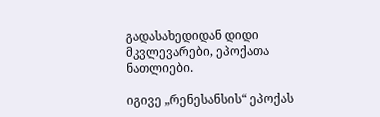გადასახედიდან დიდი მკვლევარები, ეპოქათა ნათლიები.

იგივე „რენესანსის“ ეპოქას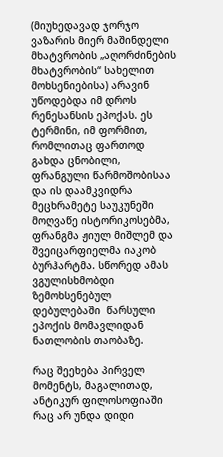(მიუხედავად ჯორჯო ვაზარის მიერ მაშინდელი მხატვრობის „აღორძინების მხატვრობის“ სახელით მოხსენიებისა) არავინ უწოდებდა იმ დროს რენესანსის ეპოქას. ეს ტერმინი, იმ ფორმით, რომლითაც ფართოდ გახდა ცნობილი, ფრანგული წარმოშობისაა და ის დაამკვიდრა მეცხრამეტე საუკუნეში მოღვაწე ისტორიკოსებმა, ფრანგმა ჟიულ მიშლემ და  შვეიცარფიელმა იაკობ ბურჰარტმა. სწორედ ამას ვგულისხმობდი ზემოხსენებულ დებულებაში  წარსული ეპოქის მომავლიდან ნათლობის თაობაზე.

რაც შეეხება პირველ მომენტს, მაგალითად, ანტიკურ ფილოსოფიაში რაც არ უნდა დიდი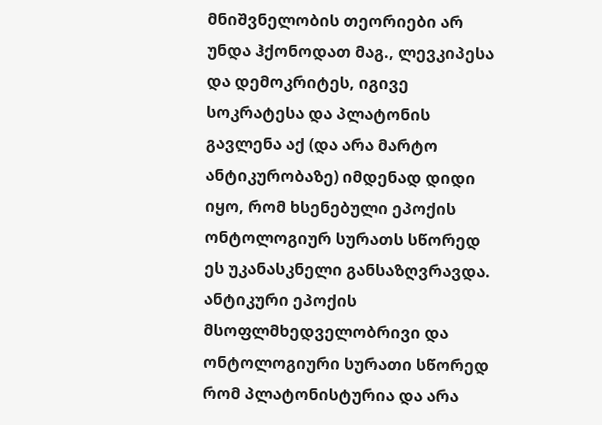მნიშვნელობის თეორიები არ უნდა ჰქონოდათ მაგ., ლევკიპესა და დემოკრიტეს, იგივე სოკრატესა და პლატონის გავლენა აქ (და არა მარტო ანტიკურობაზე) იმდენად დიდი იყო, რომ ხსენებული ეპოქის ონტოლოგიურ სურათს სწორედ ეს უკანასკნელი განსაზღვრავდა. ანტიკური ეპოქის მსოფლმხედველობრივი და ონტოლოგიური სურათი სწორედ რომ პლატონისტურია და არა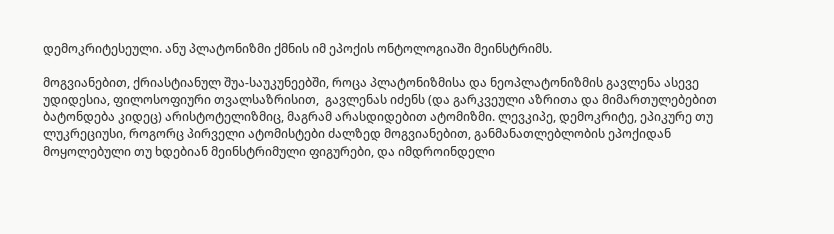დემოკრიტესეული. ანუ პლატონიზმი ქმნის იმ ეპოქის ონტოლოგიაში მეინსტრიმს.

მოგვიანებით, ქრიასტიანულ შუა-საუკუნეებში, როცა პლატონიზმისა და ნეოპლატონიზმის გავლენა ასევე უდიდესია, ფილოსოფიური თვალსაზრისით,  გავლენას იძენს (და გარკვეული აზრითა და მიმართულებებით ბატონდება კიდეც) არისტოტელიზმიც, მაგრამ არასდიდებით ატომიზმი. ლევკიპე, დემოკრიტე, ეპიკურე თუ ლუკრეციუსი, როგორც პირველი ატომისტები ძალზედ მოგვიანებით, განმანათლებლობის ეპოქიდან მოყოლებული თუ ხდებიან მეინსტრიმული ფიგურები, და იმდროინდელი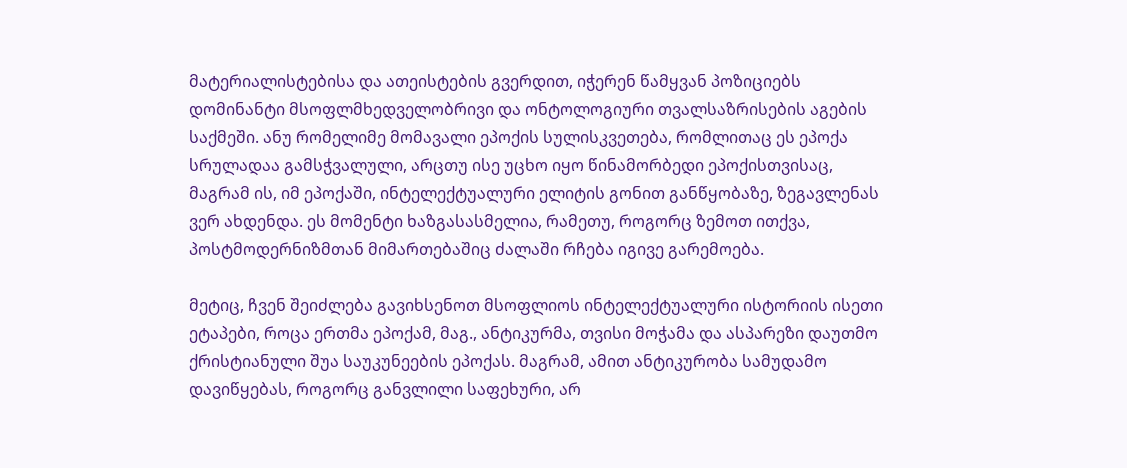მატერიალისტებისა და ათეისტების გვერდით, იჭერენ წამყვან პოზიციებს დომინანტი მსოფლმხედველობრივი და ონტოლოგიური თვალსაზრისების აგების საქმეში. ანუ რომელიმე მომავალი ეპოქის სულისკვეთება, რომლითაც ეს ეპოქა სრულადაა გამსჭვალული, არცთუ ისე უცხო იყო წინამორბედი ეპოქისთვისაც, მაგრამ ის, იმ ეპოქაში, ინტელექტუალური ელიტის გონით განწყობაზე, ზეგავლენას ვერ ახდენდა. ეს მომენტი ხაზგასასმელია, რამეთუ, როგორც ზემოთ ითქვა, პოსტმოდერნიზმთან მიმართებაშიც ძალაში რჩება იგივე გარემოება.

მეტიც, ჩვენ შეიძლება გავიხსენოთ მსოფლიოს ინტელექტუალური ისტორიის ისეთი ეტაპები, როცა ერთმა ეპოქამ, მაგ., ანტიკურმა, თვისი მოჭამა და ასპარეზი დაუთმო ქრისტიანული შუა საუკუნეების ეპოქას. მაგრამ, ამით ანტიკურობა სამუდამო დავიწყებას, როგორც განვლილი საფეხური, არ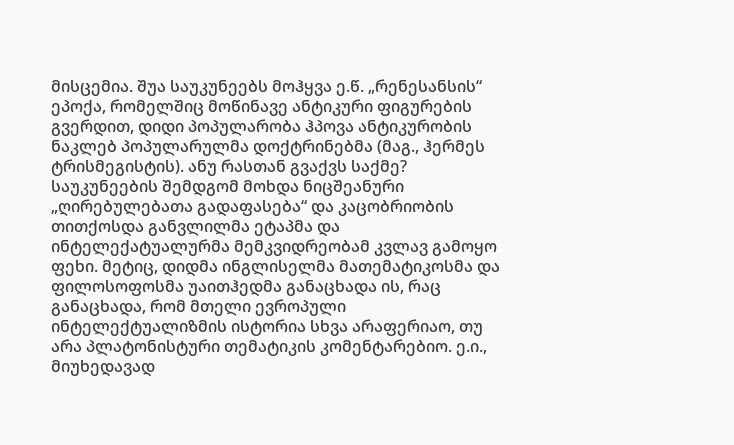მისცემია. შუა საუკუნეებს მოჰყვა ე.წ. „რენესანსის“ ეპოქა, რომელშიც მოწინავე ანტიკური ფიგურების გვერდით, დიდი პოპულარობა ჰპოვა ანტიკურობის ნაკლებ პოპულარულმა დოქტრინებმა (მაგ., ჰერმეს ტრისმეგისტის). ანუ რასთან გვაქვს საქმე? საუკუნეების შემდგომ მოხდა ნიცშეანური „ღირებულებათა გადაფასება“ და კაცობრიობის თითქოსდა განვლილმა ეტაპმა და ინტელექატუალურმა მემკვიდრეობამ კვლავ გამოყო ფეხი. მეტიც, დიდმა ინგლისელმა მათემატიკოსმა და ფილოსოფოსმა უაითჰედმა განაცხადა ის, რაც განაცხადა, რომ მთელი ევროპული ინტელექტუალიზმის ისტორია სხვა არაფერიაო, თუ არა პლატონისტური თემატიკის კომენტარებიო. ე.ი., მიუხედავად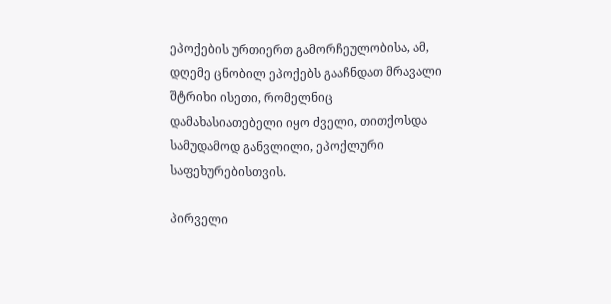ეპოქების ურთიერთ გამორჩეულობისა, ამ, დღემე ცნობილ ეპოქებს გააჩნდათ მრავალი შტრიხი ისეთი, რომელნიც დამახასიათებელი იყო ძველი, თითქოსდა სამუდამოდ განვლილი, ეპოქლური საფეხურებისთვის.

პირველი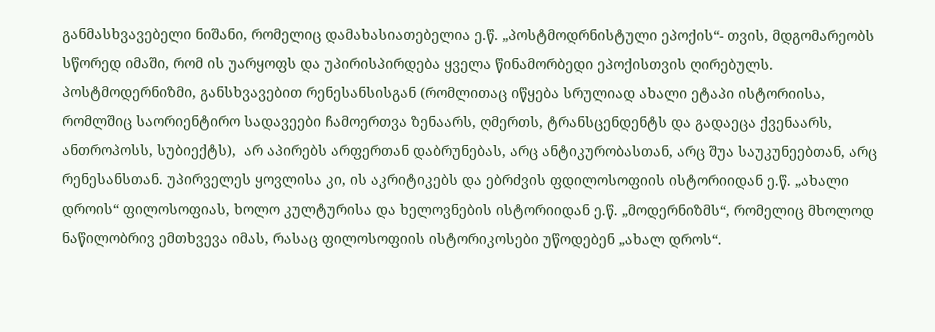განმასხვავებელი ნიშანი, რომელიც დამახასიათებელია ე.წ. „პოსტმოდრნისტული ეპოქის“- თვის, მდგომარეობს სწორედ იმაში, რომ ის უარყოფს და უპირისპირდება ყველა წინამორბედი ეპოქისთვის ღირებულს. პოსტმოდერნიზმი, განსხვავებით რენესანსისგან (რომლითაც იწყება სრულიად ახალი ეტაპი ისტორიისა, რომლშიც საორიენტირო სადავეები ჩამოერთვა ზენაარს, ღმერთს, ტრანსცენდენტს და გადაეცა ქვენაარს, ანთროპოსს, სუბიექტს),  არ აპირებს არფერთან დაბრუნებას, არც ანტიკურობასთან, არც შუა საუკუნეებთან, არც რენესანსთან. უპირველეს ყოვლისა კი, ის აკრიტიკებს და ებრძვის ფდილოსოფიის ისტორიიდან ე.წ. „ახალი დროის“ ფილოსოფიას, ხოლო კულტურისა და ხელოვნების ისტორიიდან ე.წ. „მოდერნიზმს“, რომელიც მხოლოდ ნაწილობრივ ემთხვევა იმას, რასაც ფილოსოფიის ისტორიკოსები უწოდებენ „ახალ დროს“.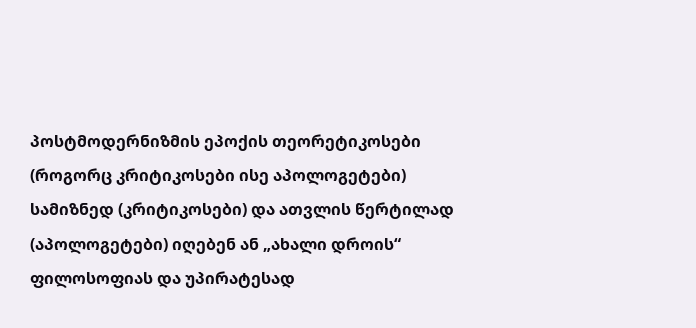პოსტმოდერნიზმის ეპოქის თეორეტიკოსები (როგორც კრიტიკოსები ისე აპოლოგეტები) სამიზნედ (კრიტიკოსები) და ათვლის წერტილად (აპოლოგეტები) იღებენ ან „ახალი დროის“ ფილოსოფიას და უპირატესად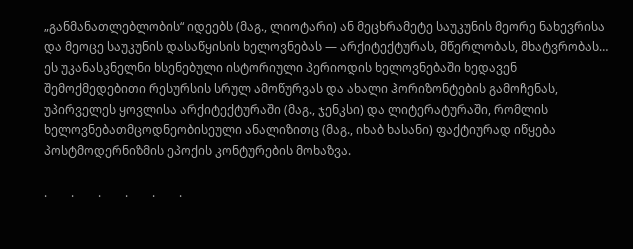„განმანათლებლობის“ იდეებს (მაგ., ლიოტარი) ან მეცხრამეტე საუკუნის მეორე ნახევრისა და მეოცე საუკუნის დასაწყისის ხელოვნებას — არქიტექტურას, მწერლობას, მხატვრობას… ეს უკანასკნელნი ხსენებული ისტორიული პერიოდის ხელოვნებაში ხედავენ შემოქმედებითი რესურსის სრულ ამოწურვას და ახალი ჰორიზონტების გამოჩენას, უპირველეს ყოვლისა არქიტექტურაში (მაგ., ჯენკსი) და ლიტერატურაში, რომლის ხელოვნებათმცოდნეობისეული ანალიზითც (მაგ., იხაბ ხასანი) ფაქტიურად იწყება პოსტმოდერნიზმის ეპოქის კონტურების მოხაზვა.

.        .        .        .        .        .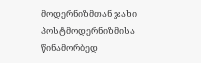მოდერნიზმთან ჯახი პოსტმოდერნიზმისა წინამორბედ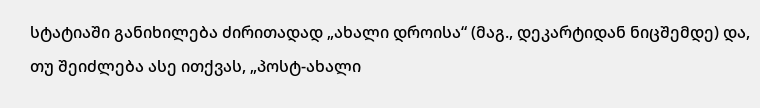სტატიაში განიხილება ძირითადად „ახალი დროისა“ (მაგ., დეკარტიდან ნიცშემდე) და, თუ შეიძლება ასე ითქვას, „პოსტ-ახალი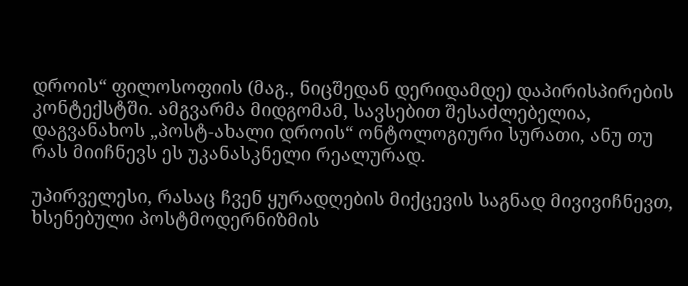დროის“ ფილოსოფიის (მაგ., ნიცშედან დერიდამდე) დაპირისპირების კონტექსტში. ამგვარმა მიდგომამ, სავსებით შესაძლებელია, დაგვანახოს „პოსტ-ახალი დროის“ ონტოლოგიური სურათი, ანუ თუ რას მიიჩნევს ეს უკანასკნელი რეალურად.

უპირველესი, რასაც ჩვენ ყურადღების მიქცევის საგნად მივივიჩნევთ, ხსენებული პოსტმოდერნიზმის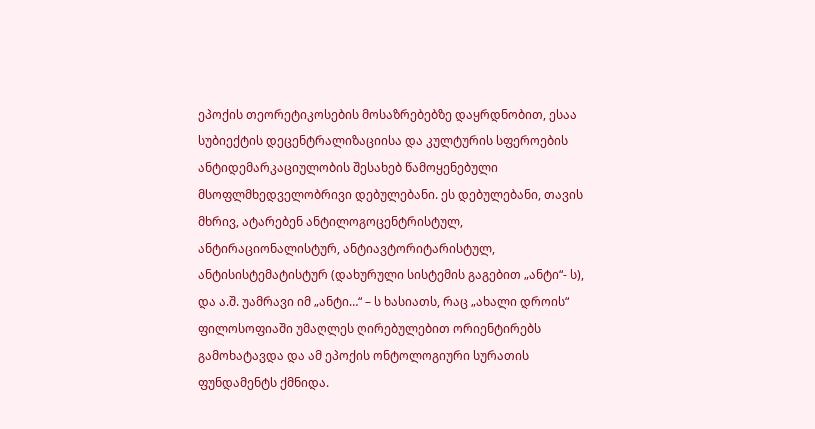ეპოქის თეორეტიკოსების მოსაზრებებზე დაყრდნობით, ესაა სუბიექტის დეცენტრალიზაციისა და კულტურის სფეროების ანტიდემარკაციულობის შესახებ წამოყენებული მსოფლმხედველობრივი დებულებანი. ეს დებულებანი, თავის მხრივ, ატარებენ ანტილოგოცენტრისტულ, ანტირაციონალისტურ, ანტიავტორიტარისტულ, ანტისისტემატისტურ (დახურული სისტემის გაგებით „ანტი“- ს), და ა.შ. უამრავი იმ „ანტი…“ – ს ხასიათს, რაც „ახალი დროის“ ფილოსოფიაში უმაღლეს ღირებულებით ორიენტირებს გამოხატავდა და ამ ეპოქის ონტოლოგიური სურათის ფუნდამენტს ქმნიდა.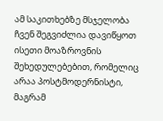ამ საკითხებზე მსჯელობა ჩვენ შეგვიძლია დავიწყოთ ისეთი მოაზროვნის შეხედულებებით, რომელიც არაა პოსტმოდერნისტი, მაგრამ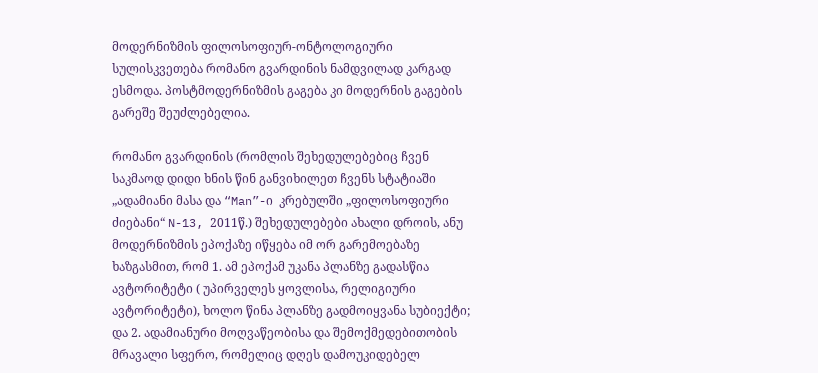მოდერნიზმის ფილოსოფიურ-ონტოლოგიური სულისკვეთება რომანო გვარდინის ნამდვილად კარგად ესმოდა. პოსტმოდერნიზმის გაგება კი მოდერნის გაგების გარეშე შეუძლებელია.

რომანო გვარდინის (რომლის შეხედულებებიც ჩვენ საკმაოდ დიდი ხნის წინ განვიხილეთ ჩვენს სტატიაში „ადამიანი მასა და “Man”-ი  კრებულში „ფილოსოფიური ძიებანი“ N-13, 2011წ.) შეხედულებები ახალი დროის, ანუ მოდერნიზმის ეპოქაზე იწყება იმ ორ გარემოებაზე ხაზგასმით, რომ 1. ამ ეპოქამ უკანა პლანზე გადასწია ავტორიტეტი ( უპირველეს ყოვლისა, რელიგიური ავტორიტეტი), ხოლო წინა პლანზე გადმოიყვანა სუბიექტი; და 2. ადამიანური მოღვაწეობისა და შემოქმედებითობის მრავალი სფერო, რომელიც დღეს დამოუკიდებელ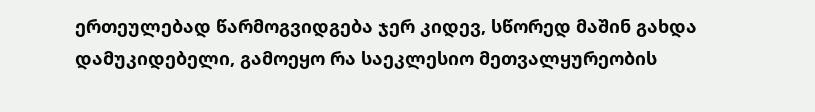ერთეულებად წარმოგვიდგება ჯერ კიდევ, სწორედ მაშინ გახდა დამუკიდებელი, გამოეყო რა საეკლესიო მეთვალყურეობის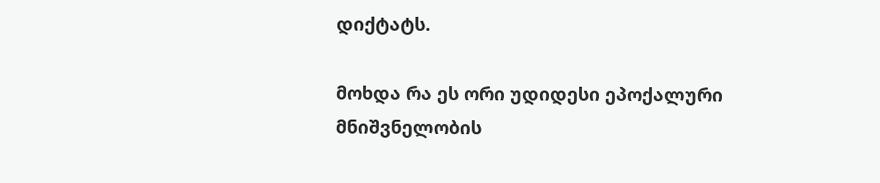დიქტატს.

მოხდა რა ეს ორი უდიდესი ეპოქალური მნიშვნელობის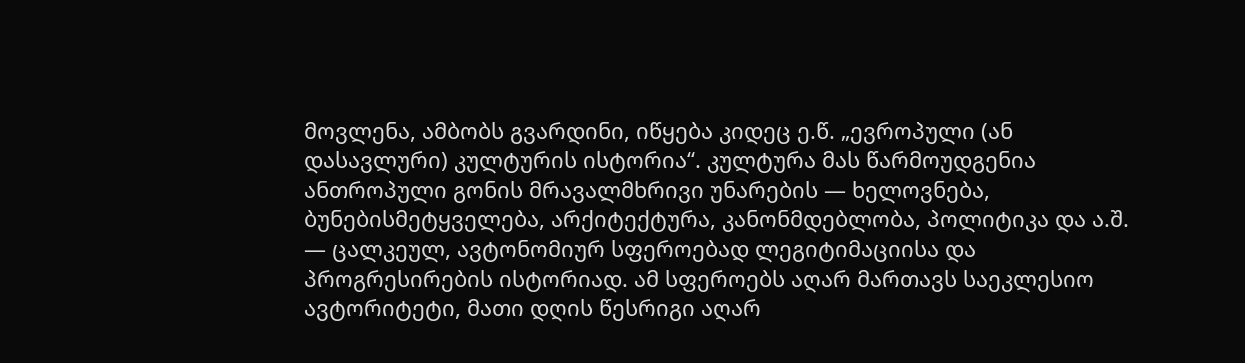მოვლენა, ამბობს გვარდინი, იწყება კიდეც ე.წ. „ევროპული (ან დასავლური) კულტურის ისტორია“. კულტურა მას წარმოუდგენია ანთროპული გონის მრავალმხრივი უნარების — ხელოვნება, ბუნებისმეტყველება, არქიტექტურა, კანონმდებლობა, პოლიტიკა და ა.შ. — ცალკეულ, ავტონომიურ სფეროებად ლეგიტიმაციისა და პროგრესირების ისტორიად. ამ სფეროებს აღარ მართავს საეკლესიო ავტორიტეტი, მათი დღის წესრიგი აღარ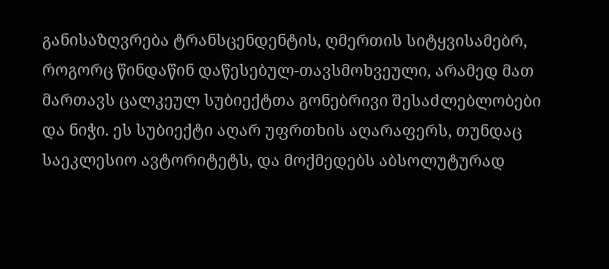განისაზღვრება ტრანსცენდენტის, ღმერთის სიტყვისამებრ, როგორც წინდაწინ დაწესებულ-თავსმოხვეული, არამედ მათ მართავს ცალკეულ სუბიექტთა გონებრივი შესაძლებლობები და ნიჭი. ეს სუბიექტი აღარ უფრთხის აღარაფერს, თუნდაც საეკლესიო ავტორიტეტს, და მოქმედებს აბსოლუტურად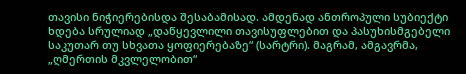თავისი ნიჭიერებისდა შესაბამისად. ამდენად ანთროპული სუბიექტი ხდება სრულიად „დაწყევლილი თავისუფლებით და პასუხისმგებელი საკუთარ თუ სხვათა ყოფიერებაზე“ (სარტრი). მაგრამ, ამგავრმა, „ღმერთის მკვლელობით“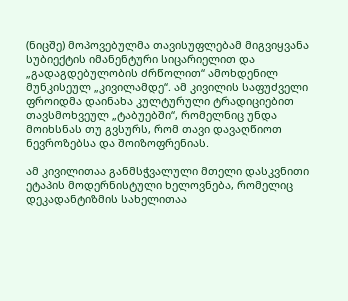(ნიცშე) მოპოვებულმა თავისუფლებამ მიგვიყვანა სუბიექტის იმანენტური სიცარიელით და „გადაგდებულობის ძრწოლით“ ამოხდენილ მუნკისეულ „კივილამდე“. ამ კივილის საფუძველი ფროიდმა დაინახა კულტურული ტრადიციებით თავსმოხვეულ „ტაბუებში“, რომელნიც უნდა მოიხსნას თუ გვსურს, რომ თავი დავაღწიოთ ნევროზებსა და შოიზოფრენიას.

ამ კივილითაა განმსჭვალული მთელი დასკვნითი ეტაპის მოდერნისტული ხელოვნება, რომელიც დეკადანტიზმის სახელითაა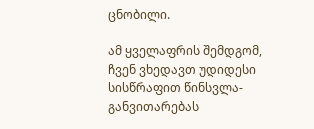ცნობილი.

ამ ყველაფრის შემდგომ, ჩვენ ვხედავთ უდიდესი სისწრაფით წინსვლა-განვითარებას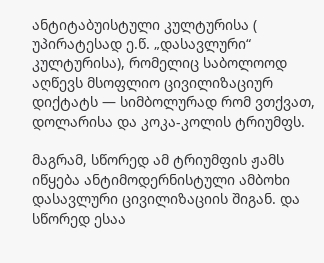ანტიტაბუისტული კულტურისა ( უპირატესად ე.წ. „დასავლური“ კულტურისა), რომელიც საბოლოოდ აღწევს მსოფლიო ცივილიზაციურ დიქტატს — სიმბოლურად რომ ვთქვათ, დოლარისა და კოკა-კოლის ტრიუმფს.

მაგრამ, სწორედ ამ ტრიუმფის ჟამს იწყება ანტიმოდერნისტული ამბოხი დასავლური ცივილიზაციის შიგან. და სწორედ ესაა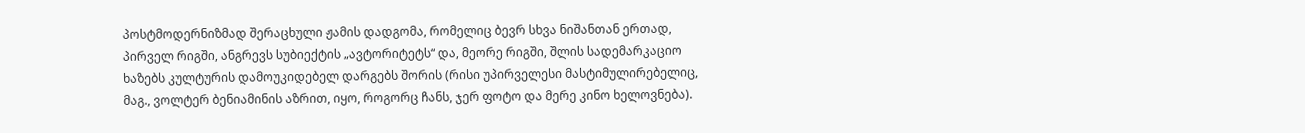პოსტმოდერნიზმად შერაცხული ჟამის დადგომა, რომელიც ბევრ სხვა ნიშანთან ერთად, პირველ რიგში, ანგრევს სუბიექტის „ავტორიტეტს“ და, მეორე რიგში, შლის სადემარკაციო ხაზებს კულტურის დამოუკიდებელ დარგებს შორის (რისი უპირველესი მასტიმულირებელიც, მაგ., ვოლტერ ბენიამინის აზრით, იყო, როგორც ჩანს, ჯერ ფოტო და მერე კინო ხელოვნება).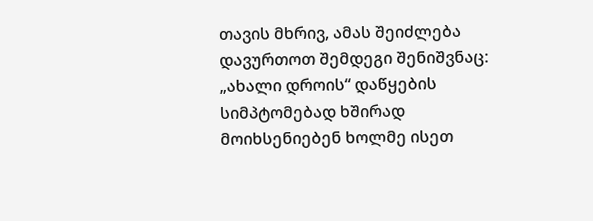თავის მხრივ, ამას შეიძლება დავურთოთ შემდეგი შენიშვნაც: „ახალი დროის“ დაწყების სიმპტომებად ხშირად მოიხსენიებენ ხოლმე ისეთ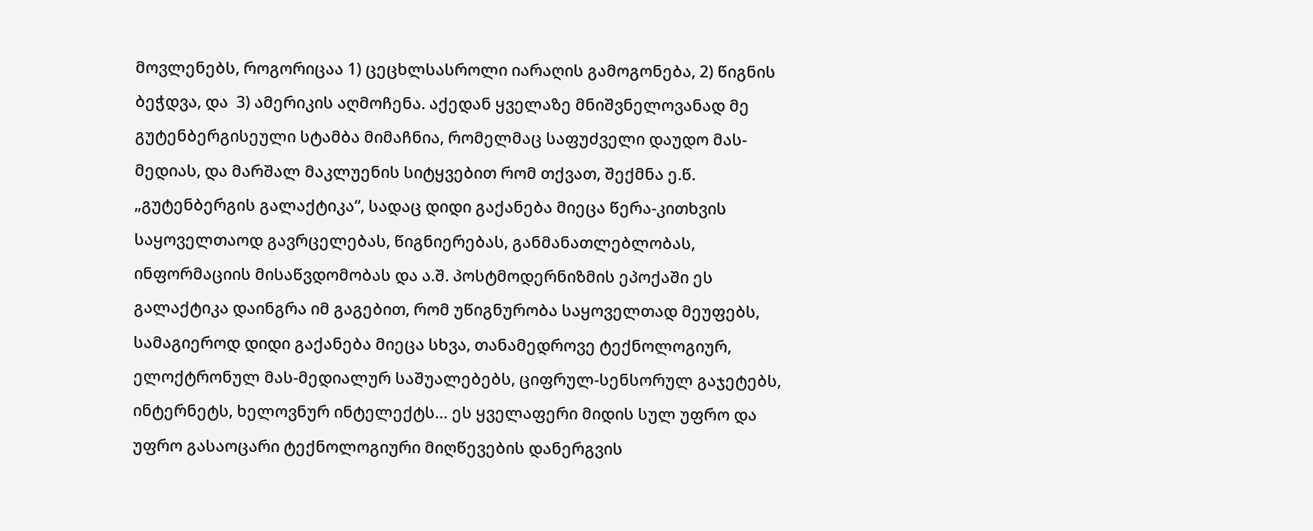მოვლენებს, როგორიცაა 1) ცეცხლსასროლი იარაღის გამოგონება, 2) წიგნის ბეჭდვა, და  3) ამერიკის აღმოჩენა. აქედან ყველაზე მნიშვნელოვანად მე გუტენბერგისეული სტამბა მიმაჩნია, რომელმაც საფუძველი დაუდო მას-მედიას, და მარშალ მაკლუენის სიტყვებით რომ თქვათ, შექმნა ე.წ. „გუტენბერგის გალაქტიკა“, სადაც დიდი გაქანება მიეცა წერა-კითხვის საყოველთაოდ გავრცელებას, წიგნიერებას, განმანათლებლობას, ინფორმაციის მისაწვდომობას და ა.შ. პოსტმოდერნიზმის ეპოქაში ეს გალაქტიკა დაინგრა იმ გაგებით, რომ უწიგნურობა საყოველთად მეუფებს, სამაგიეროდ დიდი გაქანება მიეცა სხვა, თანამედროვე ტექნოლოგიურ, ელოქტრონულ მას-მედიალურ საშუალებებს, ციფრულ-სენსორულ გაჯეტებს, ინტერნეტს, ხელოვნურ ინტელექტს… ეს ყველაფერი მიდის სულ უფრო და უფრო გასაოცარი ტექნოლოგიური მიღწევების დანერგვის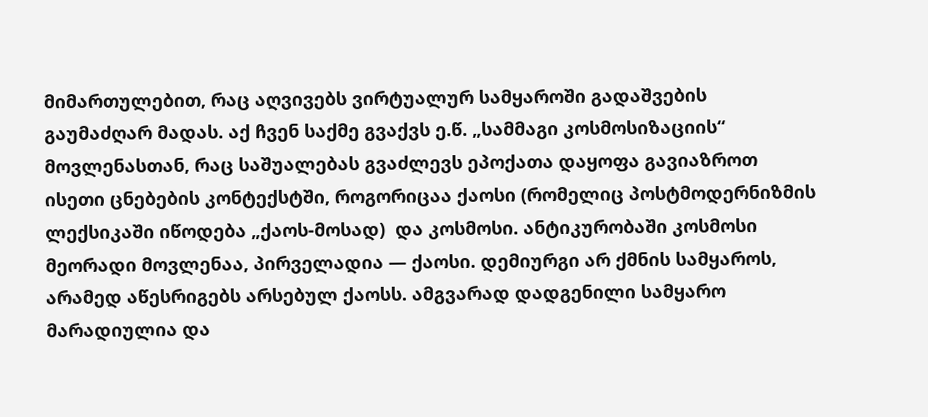მიმართულებით, რაც აღვივებს ვირტუალურ სამყაროში გადაშვების გაუმაძღარ მადას. აქ ჩვენ საქმე გვაქვს ე.წ. „სამმაგი კოსმოსიზაციის“ მოვლენასთან, რაც საშუალებას გვაძლევს ეპოქათა დაყოფა გავიაზროთ ისეთი ცნებების კონტექსტში, როგორიცაა ქაოსი (რომელიც პოსტმოდერნიზმის ლექსიკაში იწოდება „ქაოს-მოსად)  და კოსმოსი. ანტიკურობაში კოსმოსი მეორადი მოვლენაა, პირველადია — ქაოსი. დემიურგი არ ქმნის სამყაროს, არამედ აწესრიგებს არსებულ ქაოსს. ამგვარად დადგენილი სამყარო მარადიულია და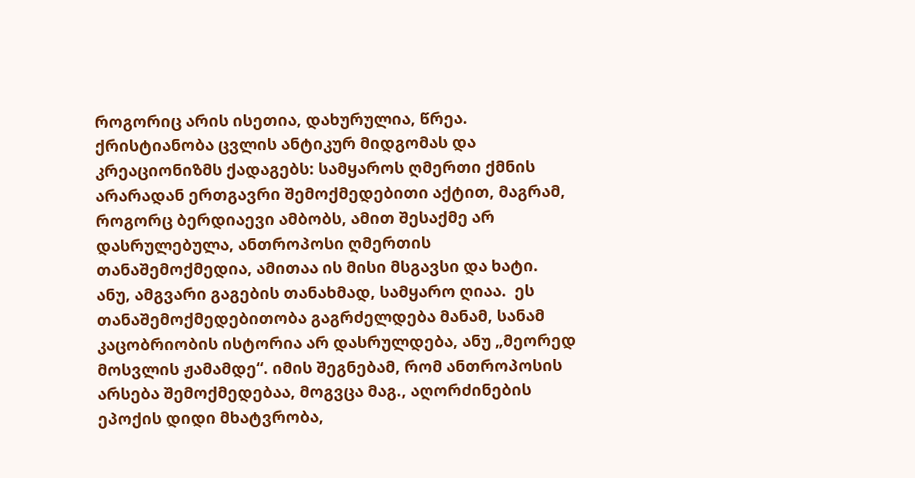როგორიც არის ისეთია, დახურულია, წრეა. ქრისტიანობა ცვლის ანტიკურ მიდგომას და კრეაციონიზმს ქადაგებს: სამყაროს ღმერთი ქმნის არარადან ერთგავრი შემოქმედებითი აქტით, მაგრამ, როგორც ბერდიაევი ამბობს, ამით შესაქმე არ დასრულებულა, ანთროპოსი ღმერთის თანაშემოქმედია, ამითაა ის მისი მსგავსი და ხატი. ანუ, ამგვარი გაგების თანახმად, სამყარო ღიაა.  ეს თანაშემოქმედებითობა გაგრძელდება მანამ, სანამ კაცობრიობის ისტორია არ დასრულდება, ანუ „მეორედ მოსვლის ჟამამდე“. იმის შეგნებამ, რომ ანთროპოსის არსება შემოქმედებაა, მოგვცა მაგ., აღორძინების ეპოქის დიდი მხატვრობა,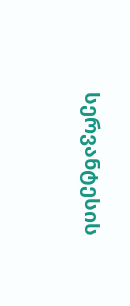სერვანტესის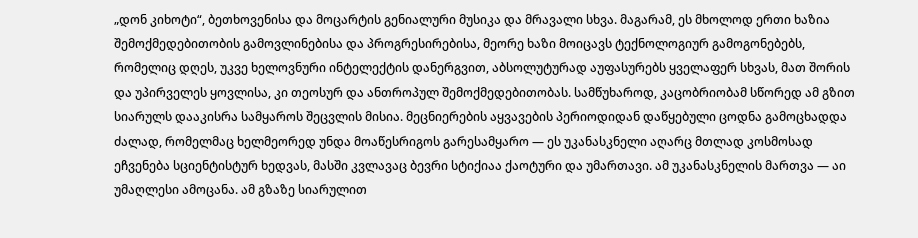„დონ კიხოტი“, ბეთხოვენისა და მოცარტის გენიალური მუსიკა და მრავალი სხვა. მაგარამ, ეს მხოლოდ ერთი ხაზია შემოქმედებითობის გამოვლინებისა და პროგრესირებისა, მეორე ხაზი მოიცავს ტექნოლოგიურ გამოგონებებს, რომელიც დღეს, უკვე ხელოვნური ინტელექტის დანერგვით, აბსოლუტურად აუფასურებს ყველაფერ სხვას, მათ შორის და უპირველეს ყოვლისა, კი თეოსურ და ანთროპულ შემოქმედებითობას. სამწუხაროდ, კაცობრიობამ სწორედ ამ გზით სიარულს დააკისრა სამყაროს შეცვლის მისია. მეცნიერების აყვავების პერიოდიდან დაწყებული ცოდნა გამოცხადდა ძალად, რომელმაც ხელმეორედ უნდა მოაწესრიგოს გარესამყარო — ეს უკანასკნელი აღარც მთლად კოსმოსად ეჩვენება სციენტისტურ ხედვას, მასში კვლავაც ბევრი სტიქიაა ქაოტური და უმართავი. ამ უკანასკნელის მართვა — აი უმაღლესი ამოცანა. ამ გზაზე სიარულით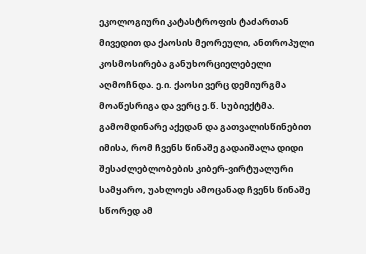ეკოლოგიური კატასტროფის ტაძართან მივედით და ქაოსის მეორეული, ანთროპული კოსმოსირება განუხორციელებელი აღმოჩნდა. ე.ი. ქაოსი ვერც დემიურგმა მოაწესრიგა და ვერც ე.წ. სუბიექტმა. გამომდინარე აქედან და გათვალისწინებით იმისა, რომ ჩვენს წინაშე გადაიშალა დიდი შესაძლებლობების კიბერ-ვირტუალური სამყარო, უახლოეს ამოცანად ჩვენს წინაშე სწორედ ამ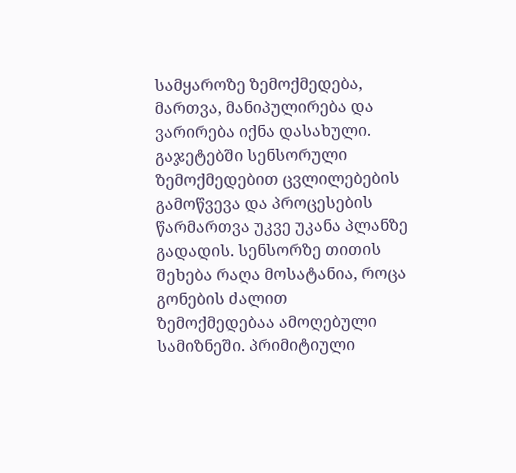სამყაროზე ზემოქმედება, მართვა, მანიპულირება და ვარირება იქნა დასახული. გაჯეტებში სენსორული ზემოქმედებით ცვლილებების გამოწვევა და პროცესების წარმართვა უკვე უკანა პლანზე გადადის. სენსორზე თითის შეხება რაღა მოსატანია, როცა გონების ძალით  ზემოქმედებაა ამოღებული სამიზნეში. პრიმიტიული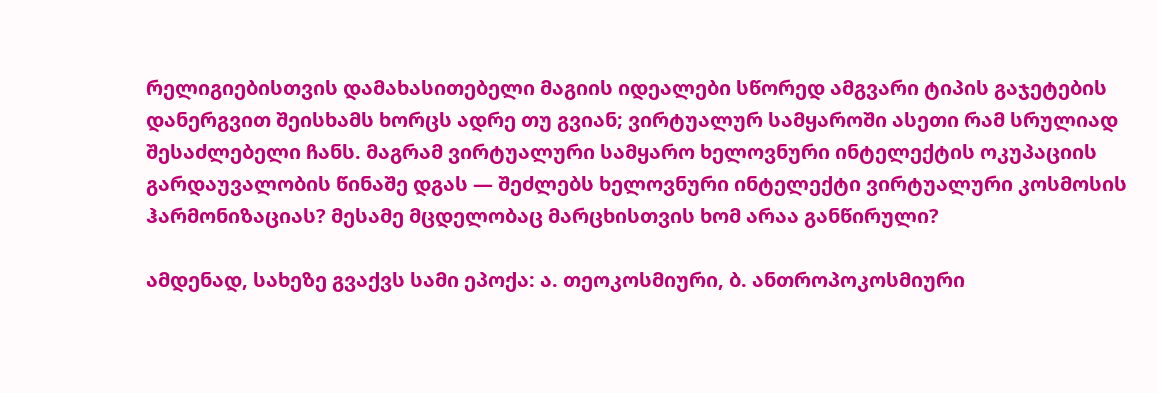რელიგიებისთვის დამახასითებელი მაგიის იდეალები სწორედ ამგვარი ტიპის გაჯეტების დანერგვით შეისხამს ხორცს ადრე თუ გვიან; ვირტუალურ სამყაროში ასეთი რამ სრულიად შესაძლებელი ჩანს. მაგრამ ვირტუალური სამყარო ხელოვნური ინტელექტის ოკუპაციის გარდაუვალობის წინაშე დგას — შეძლებს ხელოვნური ინტელექტი ვირტუალური კოსმოსის ჰარმონიზაციას? მესამე მცდელობაც მარცხისთვის ხომ არაა განწირული?

ამდენად, სახეზე გვაქვს სამი ეპოქა: ა. თეოკოსმიური, ბ. ანთროპოკოსმიური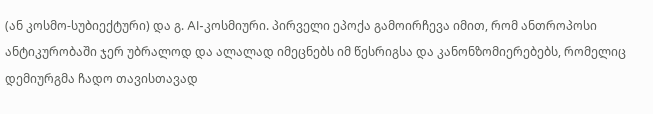(ან კოსმო-სუბიექტური) და გ. AI-კოსმიური. პირველი ეპოქა გამოირჩევა იმით, რომ ანთროპოსი ანტიკურობაში ჯერ უბრალოდ და ალალად იმეცნებს იმ წესრიგსა და კანონზომიერებებს, რომელიც დემიურგმა ჩადო თავისთავად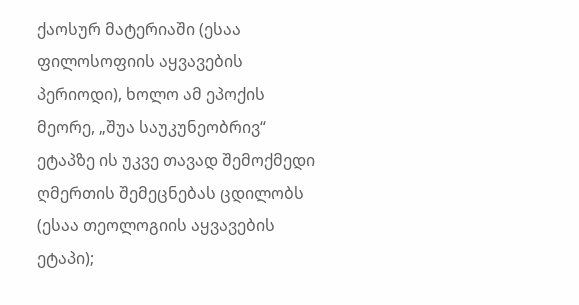ქაოსურ მატერიაში (ესაა ფილოსოფიის აყვავების პერიოდი), ხოლო ამ ეპოქის მეორე, „შუა საუკუნეობრივ“ ეტაპზე ის უკვე თავად შემოქმედი ღმერთის შემეცნებას ცდილობს (ესაა თეოლოგიის აყვავების ეტაპი);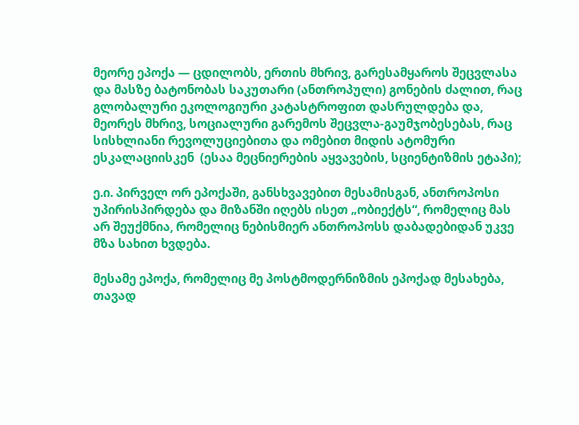მეორე ეპოქა — ცდილობს, ერთის მხრივ, გარესამყაროს შეცვლასა და მასზე ბატონობას საკუთარი (ანთროპული) გონების ძალით, რაც გლობალური ეკოლოგიური კატასტროფით დასრულდება და, მეორეს მხრივ, სოციალური გარემოს შეცვლა-გაუმჯობესებას, რაც სისხლიანი რევოლუციებითა და ომებით მიდის ატომური ესკალაციისკენ  (ესაა მეცნიერების აყვავების, სციენტიზმის ეტაპი);

ე.ი. პირველ ორ ეპოქაში, განსხვავებით მესამისგან, ანთროპოსი უპირისპირდება და მიზანში იღებს ისეთ „ობიექტს“, რომელიც მას არ შეუქმნია, რომელიც ნებისმიერ ანთროპოსს დაბადებიდან უკვე მზა სახით ხვდება.

მესამე ეპოქა, რომელიც მე პოსტმოდერნიზმის ეპოქად მესახება, თავად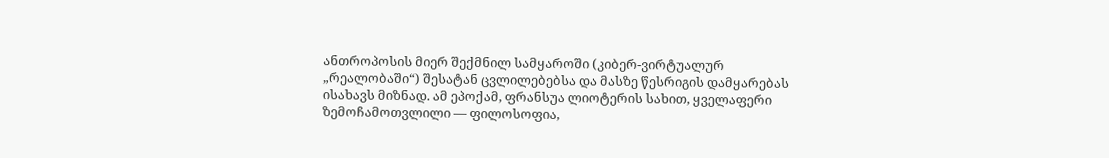ანთროპოსის მიერ შექმნილ სამყაროში (კიბერ-ვირტუალურ „რეალობაში“) შესატან ცვლილებებსა და მასზე წესრიგის დამყარებას ისახავს მიზნად. ამ ეპოქამ, ფრანსუა ლიოტერის სახით, ყველაფერი ზემოჩამოთვლილი — ფილოსოფია,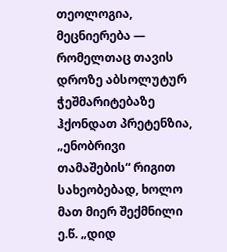თეოლოგია, მეცნიერება — რომელთაც თავის დროზე აბსოლუტურ ჭეშმარიტებაზე ჰქონდათ პრეტენზია, „ენობრივი თამაშების“ რიგით სახეობებად, ხოლო მათ მიერ შექმნილი ე.წ. „დიდ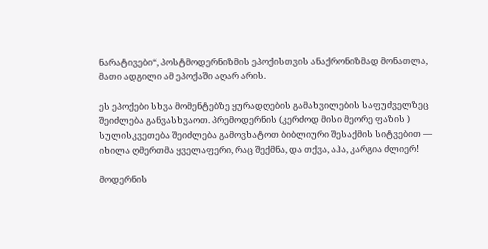ნარატივები“, პოსტმოდერნიზმის ეპოქისთვის ანაქრონიზმად მონათლა, მათი ადგილი ამ ეპოქაში აღარ არის.

ეს ეპოქები სხვა მომენტებზე ყურადღების გამახვილების საფუძველზეც შეიძლება განვასხვაოთ. პრემოდერნის (კერძოდ მისი მეორე ფაზის ) სულისკვეთება შეიძლება გამოვხატოთ ბიბლიური შესაქმის სიტვებით — იხილა ღმერთმა ყველაფერი, რაც შექმნა, და თქვა, აჰა, კარგია ძლიერ!

მოდერნის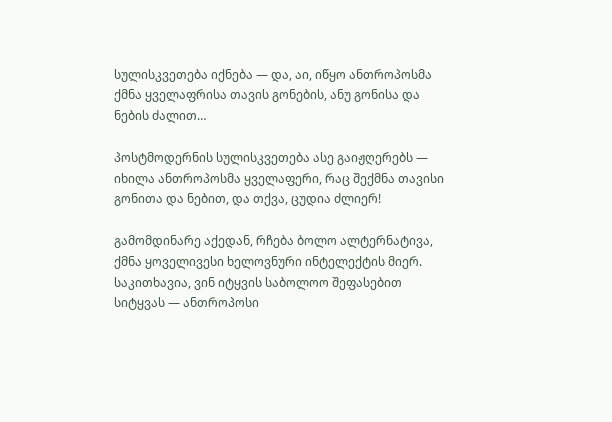სულისკვეთება იქნება — და, აი, იწყო ანთროპოსმა ქმნა ყველაფრისა თავის გონების, ანუ გონისა და ნების ძალით…

პოსტმოდერნის სულისკვეთება ასე გაიჟღერებს — იხილა ანთროპოსმა ყველაფერი, რაც შექმნა თავისი გონითა და ნებით, და თქვა, ცუდია ძლიერ!

გამომდინარე აქედან, რჩება ბოლო ალტერნატივა, ქმნა ყოველივესი ხელოვნური ინტელექტის მიერ. საკითხავია, ვინ იტყვის საბოლოო შეფასებით სიტყვას — ანთროპოსი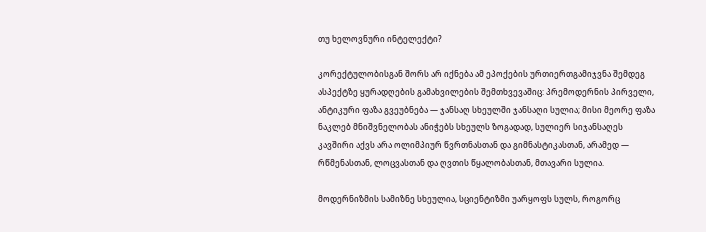თუ ხელოვნური ინტელექტი?

კორექტულობისგან შორს არ იქნება ამ ეპოქების ურთიერთგამიჯვნა შემდეგ ასპექტზე ყურადღების გამახვილების შემთხვევაშიც: პრემოდერნის პირველი, ანტიკური ფაზა გვეუბნება — ჯანსაღ სხეულში ჯანსაღი სულია; მისი მეორე ფაზა ნაკლებ მნიშვნელობას ანიჭებს სხეულს ზოგადად, სულიერ სიჯანსაღეს კავშირი აქვს არა ოლიმპიურ წვრთნასთან და გიმნასტიკასთან, არამედ — რწმენასთან, ლოცვასთან და ღვთის წყალობასთან, მთავარი სულია.

მოდერნიზმის სამიზნე სხეულია, სციენტიზმი უარყოფს სულს, როგორც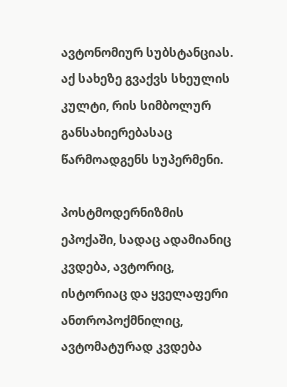ავტონომიურ სუბსტანციას. აქ სახეზე გვაქვს სხეულის კულტი, რის სიმბოლურ განსახიერებასაც წარმოადგენს სუპერმენი.

პოსტმოდერნიზმის ეპოქაში, სადაც ადამიანიც კვდება, ავტორიც, ისტორიაც და ყველაფერი ანთროპოქმნილიც, ავტომატურად კვდება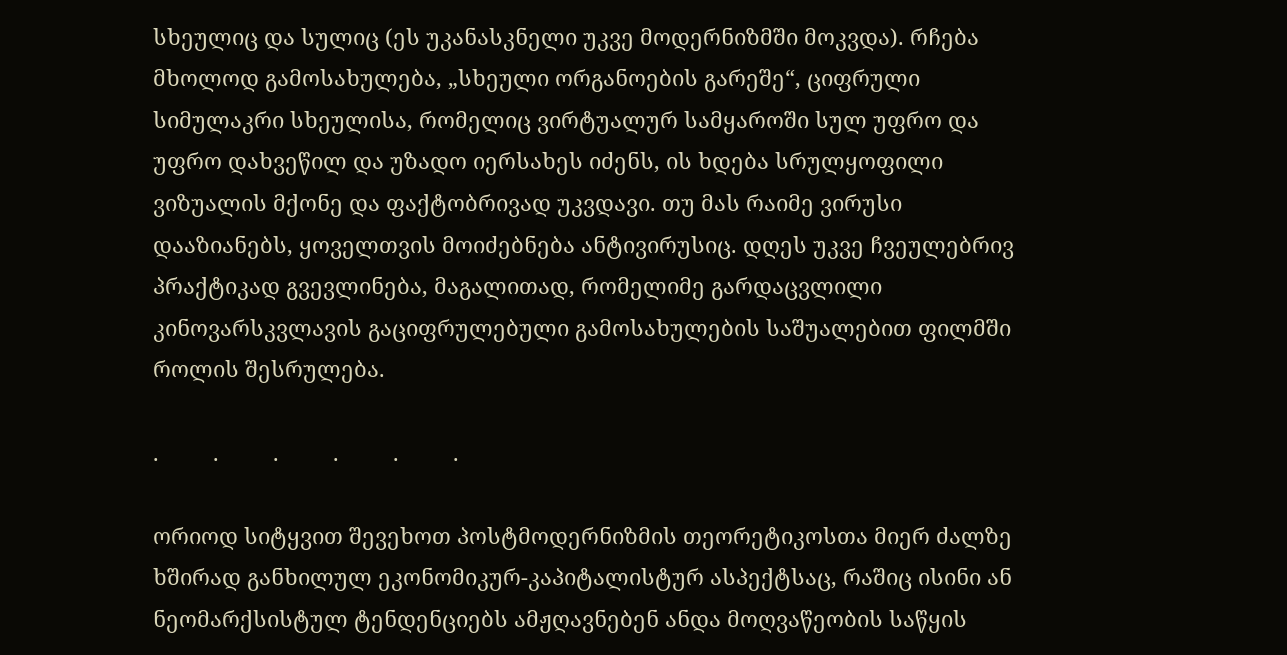სხეულიც და სულიც (ეს უკანასკნელი უკვე მოდერნიზმში მოკვდა). რჩება მხოლოდ გამოსახულება, „სხეული ორგანოების გარეშე“, ციფრული სიმულაკრი სხეულისა, რომელიც ვირტუალურ სამყაროში სულ უფრო და უფრო დახვეწილ და უზადო იერსახეს იძენს, ის ხდება სრულყოფილი ვიზუალის მქონე და ფაქტობრივად უკვდავი. თუ მას რაიმე ვირუსი დააზიანებს, ყოველთვის მოიძებნება ანტივირუსიც. დღეს უკვე ჩვეულებრივ პრაქტიკად გვევლინება, მაგალითად, რომელიმე გარდაცვლილი კინოვარსკვლავის გაციფრულებული გამოსახულების საშუალებით ფილმში როლის შესრულება.

.         .         .         .         .         .

ორიოდ სიტყვით შევეხოთ პოსტმოდერნიზმის თეორეტიკოსთა მიერ ძალზე ხშირად განხილულ ეკონომიკურ-კაპიტალისტურ ასპექტსაც, რაშიც ისინი ან ნეომარქსისტულ ტენდენციებს ამჟღავნებენ ანდა მოღვაწეობის საწყის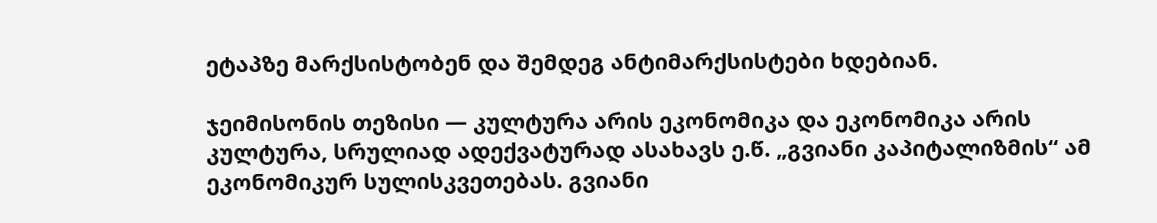ეტაპზე მარქსისტობენ და შემდეგ ანტიმარქსისტები ხდებიან.

ჯეიმისონის თეზისი — კულტურა არის ეკონომიკა და ეკონომიკა არის კულტურა, სრულიად ადექვატურად ასახავს ე.წ. „გვიანი კაპიტალიზმის“ ამ ეკონომიკურ სულისკვეთებას. გვიანი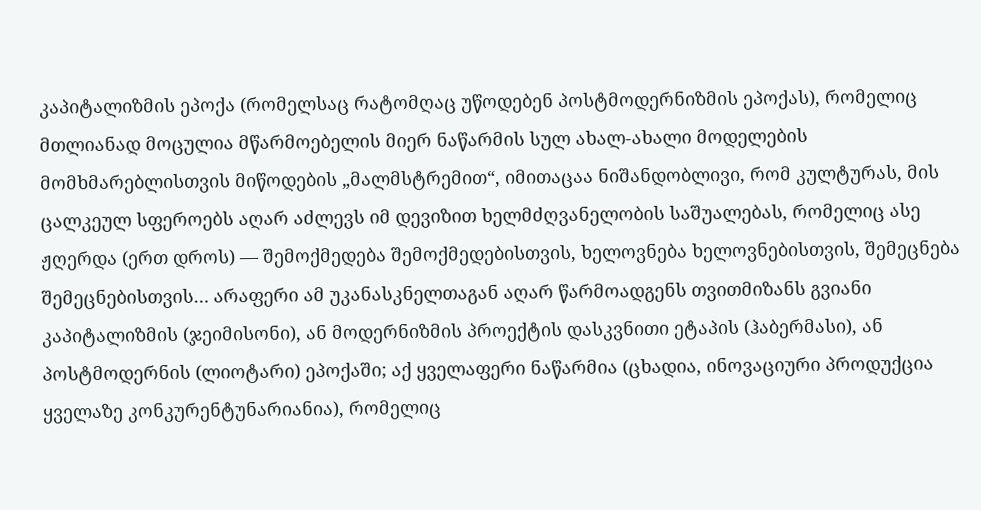კაპიტალიზმის ეპოქა (რომელსაც რატომღაც უწოდებენ პოსტმოდერნიზმის ეპოქას), რომელიც მთლიანად მოცულია მწარმოებელის მიერ ნაწარმის სულ ახალ-ახალი მოდელების მომხმარებლისთვის მიწოდების „მალმსტრემით“, იმითაცაა ნიშანდობლივი, რომ კულტურას, მის ცალკეულ სფეროებს აღარ აძლევს იმ დევიზით ხელმძღვანელობის საშუალებას, რომელიც ასე ჟღერდა (ერთ დროს) — შემოქმედება შემოქმედებისთვის, ხელოვნება ხელოვნებისთვის, შემეცნება შემეცნებისთვის… არაფერი ამ უკანასკნელთაგან აღარ წარმოადგენს თვითმიზანს გვიანი კაპიტალიზმის (ჯეიმისონი), ან მოდერნიზმის პროექტის დასკვნითი ეტაპის (ჰაბერმასი), ან  პოსტმოდერნის (ლიოტარი) ეპოქაში; აქ ყველაფერი ნაწარმია (ცხადია, ინოვაციური პროდუქცია ყველაზე კონკურენტუნარიანია), რომელიც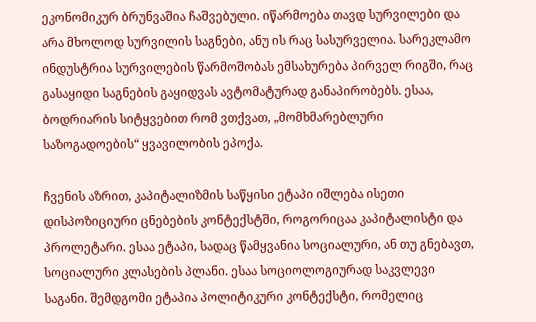ეკონომიკურ ბრუნვაშია ჩაშვებული. იწარმოება თავდ სურვილები და არა მხოლოდ სურვილის საგნები, ანუ ის რაც სასურველია. სარეკლამო ინდუსტრია სურვილების წარმოშობას ემსახურება პირველ რიგში, რაც გასაყიდი საგნების გაყიდვას ავტომატურად განაპირობებს. ესაა, ბოდრიარის სიტყვებით რომ ვთქვათ, „მომხმარებლური საზოგადოების“ ყვავილობის ეპოქა.

ჩვენის აზრით, კაპიტალიზმის საწყისი ეტაპი იშლება ისეთი დისპოზიციური ცნებების კონტექსტში, როგორიცაა კაპიტალისტი და პროლეტარი. ესაა ეტაპი, სადაც წამყვანია სოციალური, ან თუ გნებავთ, სოციალური კლასების პლანი. ესაა სოციოლოგიურად საკვლევი საგანი. შემდგომი ეტაპია პოლიტიკური კონტექსტი, რომელიც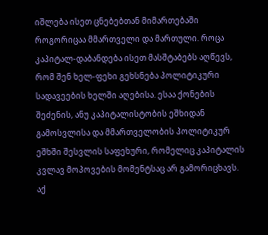იშლება ისეთ ცნებებთან მიმართებაში როგორიცაა მმართველი და მართული. როცა კაპიტალ-დაბანდება ისეთ მასშტაბებს აღწევს, რომ შენ ხელ-ფეხი გეხსნება პოლიტიკური სადავეების ხელში აღებისა. ესაა ქონების შეძენის, ანუ კაპიტალისტობის ეშხიდან გამოსვლისა და მმართველობის პოლიტიკურ ეშხში შესვლის საფეხური, რომელიც კაპიტალის კვლავ მოპოვების მომენტსაც არ გამორიცხავს. აქ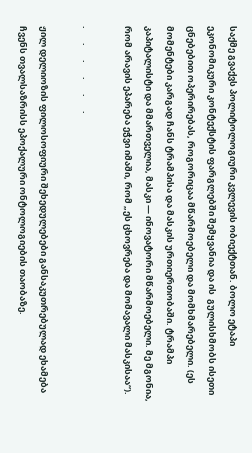საქმე გვაქვს პოლიტოლოგიური კვლევის ობიექტთან. ბოლო ეტაპი ეკონომიკური კონტექსტის ფარგლებში შემყვანია და ის  გულისხმობს ისეთი ცნებებით ოპერირებას, როგორიცაა მწარმოებელი და მომხმარებელი. (ეს მომენტები კარგად ჩანს ტრამპისა და მასკის ურთიერთობაში. ტრამპი კაპიტალისტი და მმართველია, მასკი — ინოვატორი მწარმოებელი. მე მგონია, რომ არავის ეპარება ეჭვი იმაში, რომ „ეს ცხოვრება და მომავალი მასკისაა“).

.       .       .       .       .       .

ჟილ დელიოზის ფილოსოფიური შეხედულებები განსაკუთრებულად ეხამება ჩვენს თვალსაზრისს ეპოქალური ონტოლოგიების თაობაზე.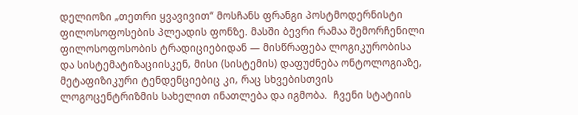დელიოზი „თეთრი ყვავივით“ მოსჩანს ფრანგი პოსტმოდერნისტი ფილოსოფოსების პლეადის ფონზე. მასში ბევრი რამაა შემორჩენილი ფილოსოფოსობის ტრადიციებიდან — მისწრაფება ლოგიკურობისა და სისტემატიზაციისკენ, მისი (სისტემის) დაფუძნება ონტოლოგიაზე, მეტაფიზიკური ტენდენციებიც კი, რაც სხვებისთვის ლოგოცენტრიზმის სახელით ინათლება და იგმობა.  ჩვენი სტატიის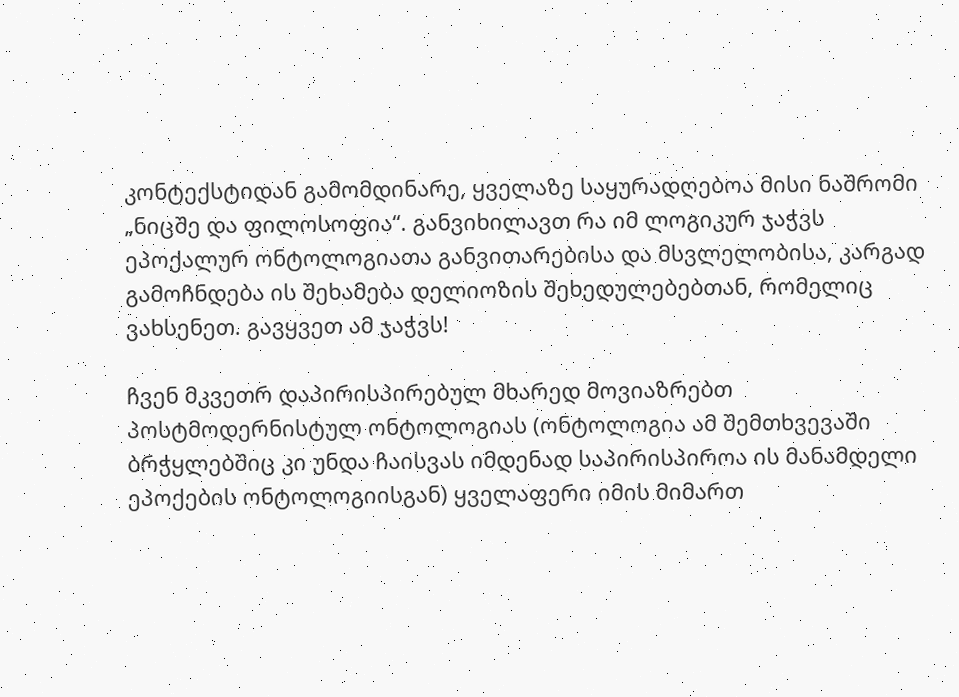კონტექსტიდან გამომდინარე, ყველაზე საყურადღებოა მისი ნაშრომი „ნიცშე და ფილოსოფია“. განვიხილავთ რა იმ ლოგიკურ ჯაჭვს ეპოქალურ ონტოლოგიათა განვითარებისა და მსვლელობისა, კარგად გამოჩნდება ის შეხამება დელიოზის შეხედულებებთან, რომელიც ვახსენეთ. გავყვეთ ამ ჯაჭვს!

ჩვენ მკვეთრ დაპირისპირებულ მხარედ მოვიაზრებთ პოსტმოდერნისტულ ონტოლოგიას (ონტოლოგია ამ შემთხვევაში ბრჭყლებშიც კი უნდა ჩაისვას იმდენად საპირისპიროა ის მანამდელი ეპოქების ონტოლოგიისგან) ყველაფერი იმის მიმართ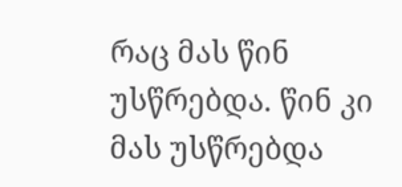რაც მას წინ უსწრებდა. წინ კი მას უსწრებდა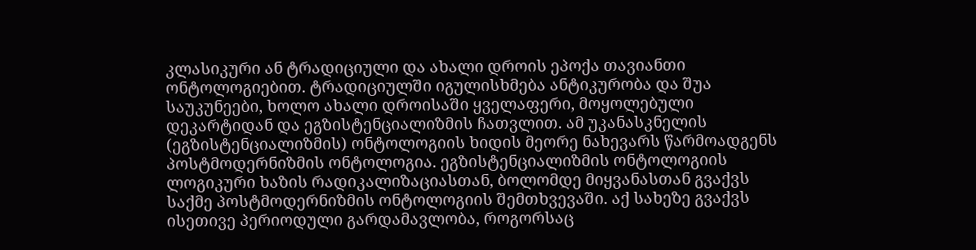კლასიკური ან ტრადიციული და ახალი დროის ეპოქა თავიანთი ონტოლოგიებით. ტრადიციულში იგულისხმება ანტიკურობა და შუა საუკუნეები, ხოლო ახალი დროისაში ყველაფერი, მოყოლებული დეკარტიდან და ეგზისტენციალიზმის ჩათვლით. ამ უკანასკნელის (ეგზისტენციალიზმის) ონტოლოგიის ხიდის მეორე ნახევარს წარმოადგენს პოსტმოდერნიზმის ონტოლოგია. ეგზისტენციალიზმის ონტოლოგიის ლოგიკური ხაზის რადიკალიზაციასთან, ბოლომდე მიყვანასთან გვაქვს საქმე პოსტმოდერნიზმის ონტოლოგიის შემთხვევაში. აქ სახეზე გვაქვს ისეთივე პერიოდული გარდამავლობა, როგორსაც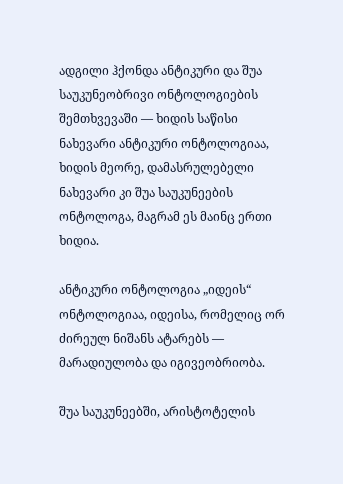ადგილი ჰქონდა ანტიკური და შუა საუკუნეობრივი ონტოლოგიების შემთხვევაში — ხიდის საწისი ნახევარი ანტიკური ონტოლოგიაა, ხიდის მეორე, დამასრულებელი ნახევარი კი შუა საუკუნეების ონტოლოგა, მაგრამ ეს მაინც ერთი ხიდია.

ანტიკური ონტოლოგია „იდეის“ ონტოლოგიაა, იდეისა, რომელიც ორ ძირეულ ნიშანს ატარებს — მარადიულობა და იგივეობრიობა.

შუა საუკუნეებში, არისტოტელის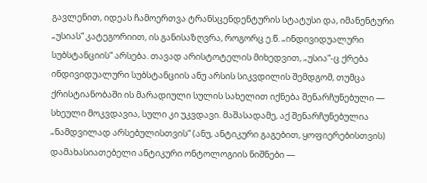გავლენით, იდეას ჩამოერთვა ტრანსცენდენტურის სტატუსი და, იმანენტური „უსიას“ კატეგორიით, ის განისაზღვრა, როგორც ე.წ. „ინდივიდუალური სუბსტანციის“ არსება. თავად არისტოტელის მიხედვით, „უსია“-ც ქრება ინდივიდუალური სუბსტანციის ანუ არსის სიკვდილის შემდგომ, თუმცა ქრისტიანობაში ის მარადიული სულის სახელით იქნება შენარჩუნებული — სხეული მოკვდავია, სული კი უკვდავი. მაშასადამე, აქ შენარჩუნებულია „ნამდვილად არსებულისთვის“ (ანუ, ანტიკური გაგებით, ყოფიერებისთვის) დამახასიათებელი ანტიკური ონტოლოგიის ნიშნები —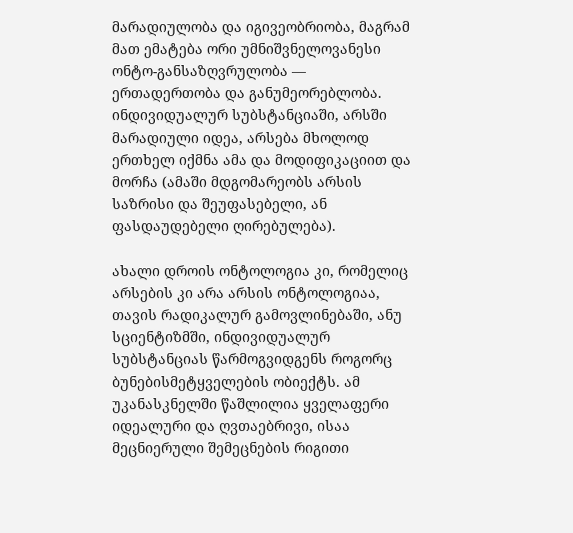მარადიულობა და იგივეობრიობა, მაგრამ მათ ემატება ორი უმნიშვნელოვანესი ონტო-განსაზღვრულობა — ერთადერთობა და განუმეორებლობა. ინდივიდუალურ სუბსტანციაში, არსში მარადიული იდეა, არსება მხოლოდ ერთხელ იქმნა ამა და მოდიფიკაციით და მორჩა (ამაში მდგომარეობს არსის საზრისი და შეუფასებელი, ან ფასდაუდებელი ღირებულება).

ახალი დროის ონტოლოგია კი, რომელიც არსების კი არა არსის ონტოლოგიაა, თავის რადიკალურ გამოვლინებაში, ანუ სციენტიზმში, ინდივიდუალურ სუბსტანციას წარმოგვიდგენს როგორც ბუნებისმეტყველების ობიექტს. ამ უკანასკნელში წაშლილია ყველაფერი იდეალური და ღვთაებრივი, ისაა მეცნიერული შემეცნების რიგითი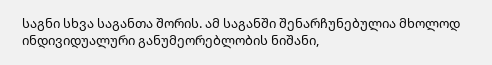საგნი სხვა საგანთა შორის. ამ საგანში შენარჩუნებულია მხოლოდ ინდივიდუალური განუმეორებლობის ნიშანი,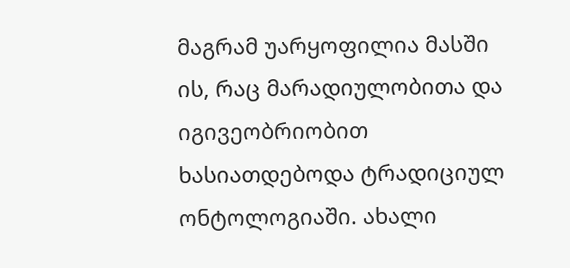მაგრამ უარყოფილია მასში ის, რაც მარადიულობითა და იგივეობრიობით ხასიათდებოდა ტრადიციულ ონტოლოგიაში. ახალი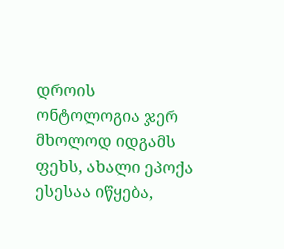დროის ონტოლოგია ჯერ მხოლოდ იდგამს ფეხს, ახალი ეპოქა ესესაა იწყება,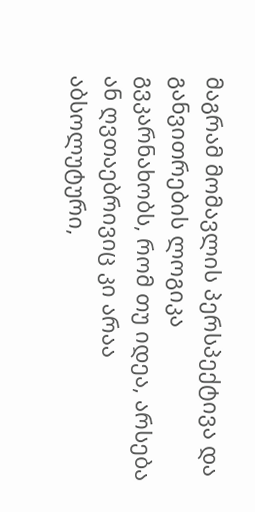მაგრამ მომავლის პერსპექტივა და განვითრების ლოგიკა გვკარნახობს, რომ თუ იდეა, არსება ან ღვთაებრივიც კი არაა აბსოლუტური,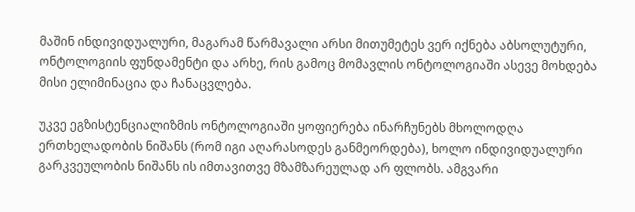მაშინ ინდივიდუალური, მაგარამ წარმავალი არსი მითუმეტეს ვერ იქნება აბსოლუტური, ონტოლოგიის ფუნდამენტი და არხე, რის გამოც მომავლის ონტოლოგიაში ასევე მოხდება მისი ელიმინაცია და ჩანაცვლება.

უკვე ეგზისტენციალიზმის ონტოლოგიაში ყოფიერება ინარჩუნებს მხოლოდღა ერთხელადობის ნიშანს (რომ იგი აღარასოდეს განმეორდება), ხოლო ინდივიდუალური გარკვეულობის ნიშანს ის იმთავითვე მზამზარეულად არ ფლობს. ამგვარი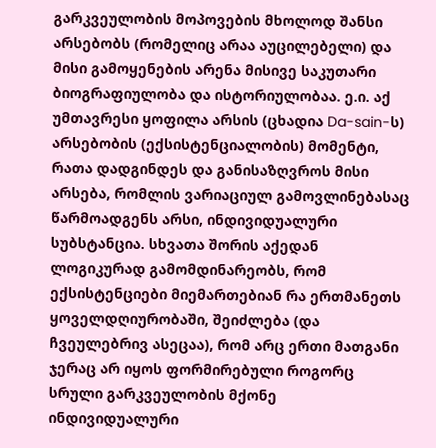გარკვეულობის მოპოვების მხოლოდ შანსი არსებობს (რომელიც არაა აუცილებელი) და მისი გამოყენების არენა მისივე საკუთარი ბიოგრაფიულობა და ისტორიულობაა. ე.ი. აქ უმთავრესი ყოფილა არსის (ცხადია Da-sain-ს) არსებობის (ექსისტენციალობის) მომენტი, რათა დადგინდეს და განისაზღვროს მისი არსება, რომლის ვარიაციულ გამოვლინებასაც წარმოადგენს არსი, ინდივიდუალური სუბსტანცია. სხვათა შორის აქედან ლოგიკურად გამომდინარეობს, რომ ექსისტენციები მიემართებიან რა ერთმანეთს ყოველდღიურობაში, შეიძლება (და ჩვეულებრივ ასეცაა), რომ არც ერთი მათგანი ჯერაც არ იყოს ფორმირებული როგორც სრული გარკვეულობის მქონე ინდივიდუალური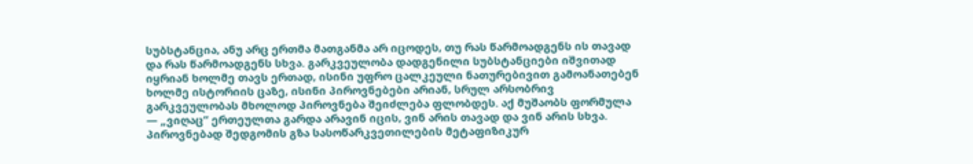სუბსტანცია, ანუ არც ერთმა მათგანმა არ იცოდეს, თუ რას წარმოადგენს ის თავად და რას წარმოადგენს სხვა. გარკვეულობა დადგენილი სუბსტანციები იშვითად იყრიან ხოლმე თავს ერთად, ისინი უფრო ცალკეული ნათურებივით გამოანათებენ ხოლმე ისტორიის ცაზე, ისინი პიროვნებები არიან, სრულ არსობრივ გარკვეულობას მხოლოდ პიროვნება შეიძლება ფლობდეს. აქ მუშაობს ფორმულა — „ვიღაც“ ერთეულთა გარდა არავინ იცის, ვინ არის თავად და ვინ არის სხვა. პიროვნებად შედგომის გზა სასოწარკვეთილების მეტაფიზიკურ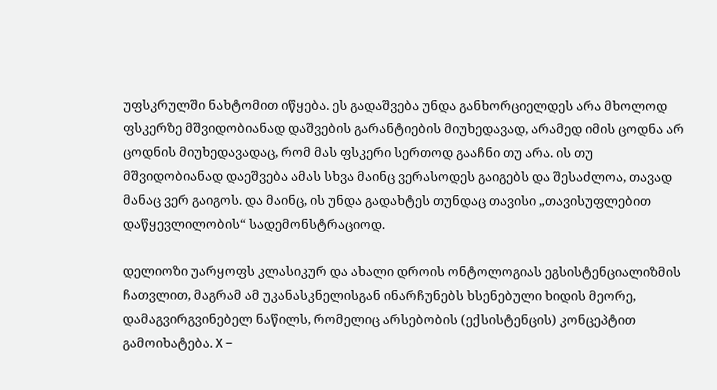უფსკრულში ნახტომით იწყება. ეს გადაშვება უნდა განხორციელდეს არა მხოლოდ ფსკერზე მშვიდობიანად დაშვების გარანტიების მიუხედავად, არამედ იმის ცოდნა არ ცოდნის მიუხედავადაც, რომ მას ფსკერი სერთოდ გააჩნი თუ არა. ის თუ მშვიდობიანად დაეშვება ამას სხვა მაინც ვერასოდეს გაიგებს და შესაძლოა, თავად მანაც ვერ გაიგოს. და მაინც, ის უნდა გადახტეს თუნდაც თავისი „თავისუფლებით დაწყევლილობის“ სადემონსტრაციოდ.

დელიოზი უარყოფს კლასიკურ და ახალი დროის ონტოლოგიას ეგსისტენციალიზმის ჩათვლით, მაგრამ ამ უკანასკნელისგან ინარჩუნებს ხსენებული ხიდის მეორე, დამაგვირგვინებელ ნაწილს, რომელიც არსებობის (ექსისტენცის) კონცეპტით გამოიხატება. X –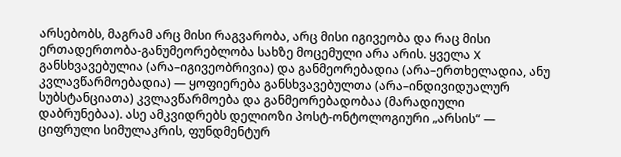არსებობს, მაგრამ არც მისი რაგვარობა, არც მისი იგივეობა და რაც მისი ერთადერთობა-განუმეორებლობა სახზე მოცემული არა არის. ყველა X განსხვავებულია (არა–იგივეობრივია) და განმეორებადია (არა–ერთხელადია, ანუ კვლავწარმოებადია) — ყოფიერება განსხვავებულთა (არა–ინდივიდუალურ სუბსტანციათა) კვლავწარმოება და განმეორებადობაა (მარადიული დაბრუნებაა). ასე ამკვიდრებს დელიოზი პოსტ-ონტოლოგიური „არსის“ — ციფრული სიმულაკრის, ფუნდმენტურ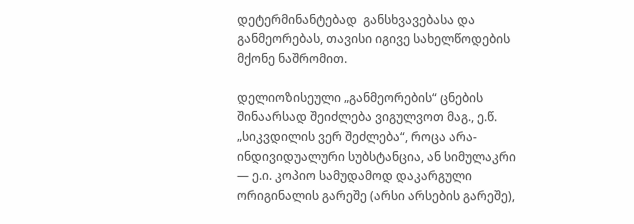დეტერმინანტებად  განსხვავებასა და განმეორებას, თავისი იგივე სახელწოდების მქონე ნაშრომით.

დელიოზისეული „განმეორების“ ცნების შინაარსად შეიძლება ვიგულვოთ მაგ., ე.წ. „სიკვდილის ვერ შეძლება“, როცა არა-ინდივიდუალური სუბსტანცია, ან სიმულაკრი — ე.ი. კოპიო სამუდამოდ დაკარგული ორიგინალის გარეშე (არსი არსების გარეშე),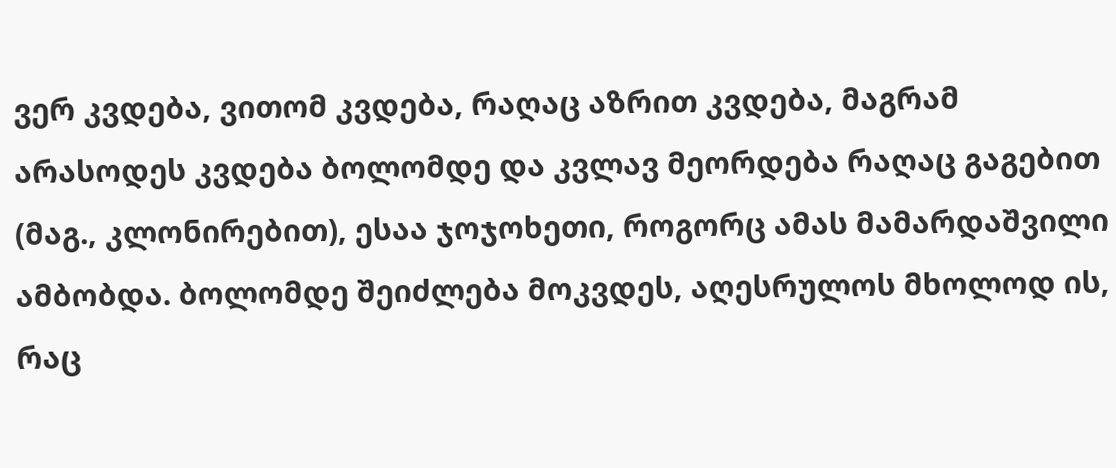ვერ კვდება, ვითომ კვდება, რაღაც აზრით კვდება, მაგრამ არასოდეს კვდება ბოლომდე და კვლავ მეორდება რაღაც გაგებით (მაგ., კლონირებით), ესაა ჯოჯოხეთი, როგორც ამას მამარდაშვილი ამბობდა. ბოლომდე შეიძლება მოკვდეს, აღესრულოს მხოლოდ ის, რაც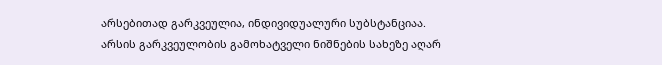არსებითად გარკვეულია, ინდივიდუალური სუბსტანციაა. არსის გარკვეულობის გამოხატველი ნიშნების სახეზე აღარ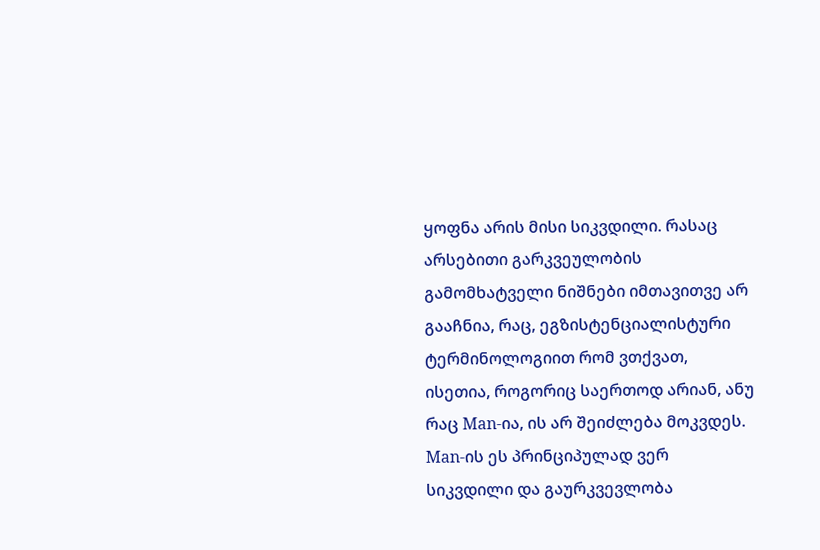ყოფნა არის მისი სიკვდილი. რასაც არსებითი გარკვეულობის გამომხატველი ნიშნები იმთავითვე არ გააჩნია, რაც, ეგზისტენციალისტური ტერმინოლოგიით რომ ვთქვათ, ისეთია, როგორიც საერთოდ არიან, ანუ რაც Man-ია, ის არ შეიძლება მოკვდეს. Man-ის ეს პრინციპულად ვერ სიკვდილი და გაურკვევლობა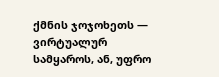ქმნის ჯოჯოხეთს — ვირტუალურ სამყაროს, ან, უფრო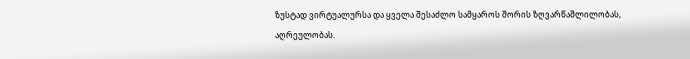ზუსტად ვირტუალურსა და ყველა შესაძლო სამყაროს შორის ზღვარწაშლილობას, აღრეულობას.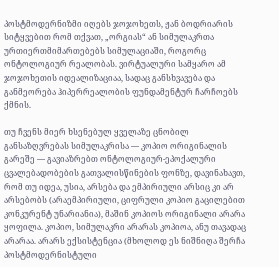პოსტმოდერნიზმი იღებს ჯოჯოხეთს, ჟან ბოდრიარის სიტყვებით რომ თქვათ, „ორგიას“ ან სიმულაკრთა ურთიერთმიმართებებს სიმულაციაში, როგორც ონტოლოგიურ რეალობას. ვირტუალური სამყარო ამ ჯოჯოხეთის იდეალიზაციაა, სადაც განსხვავება და განმეორება ჰიპერრეალობის ფუნდამენტურ ჩარჩოებს ქმნის.

თუ ჩვენს მიერ ხსენებულ ყველაზე ცნობილ განსაზღვრებას სიმულაკრისა — კოპიო ორიგინალის გარეშე — გავიაზრებთ ონტოლოგიურ-ეპოქალური  ცვალებადობების გათვალისწინების ფონზე, დავინახავთ, რომ თუ იდეა, უსია, არსება და ემპირიული არსიც კი არ არსებობს (არაემპირიული, ციფრული კოპიო გაცილებით კონკურენტ უნარიანია), მაშინ კოპიოს ორიგინალი არარა ყოფილა. კოპიო, სიმულაკრი არარას კოპიოა, ანუ თავადაც არარაა. არარს ექსისტენცია (მხოლოდ ეს ნიშნიღა შერჩა პოსტმოდერნისტული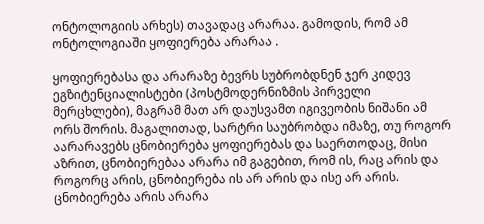ონტოლოგიის არხეს) თავადაც არარაა. გამოდის, რომ ამ ონტოლოგიაში ყოფიერება არარაა .

ყოფიერებასა და არარაზე ბევრს სუბრობდნენ ჯერ კიდევ ეგზიტენციალისტები (პოსტმოდერნიზმის პირველი მერცხლები), მაგრამ მათ არ დაუსვამთ იგივეობის ნიშანი ამ ორს შორის. მაგალითად, სარტრი საუბრობდა იმაზე, თუ როგორ აარარავებს ცნობიერება ყოფიერებას და საერთოდაც, მისი აზრით, ცნობიერებაა არარა იმ გაგებით, რომ ის, რაც არის და როგორც არის, ცნობიერება ის არ არის და ისე არ არის. ცნობიერება არის არარა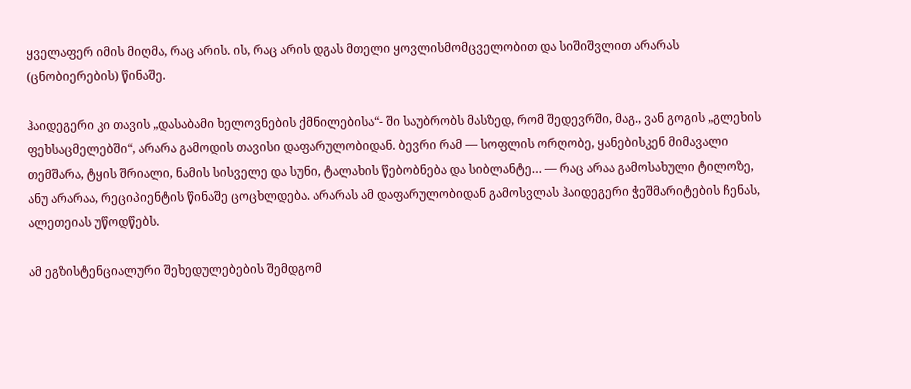ყველაფერ იმის მიღმა, რაც არის. ის, რაც არის დგას მთელი ყოვლისმომცველობით და სიშიშვლით არარას (ცნობიერების) წინაშე.

ჰაიდეგერი კი თავის „დასაბამი ხელოვნების ქმნილებისა“- ში საუბრობს მასზედ, რომ შედევრში, მაგ., ვან გოგის „გლეხის ფეხსაცმელებში“, არარა გამოდის თავისი დაფარულობიდან. ბევრი რამ — სოფლის ორღობე, ყანებისკენ მიმავალი თემშარა, ტყის შრიალი, ნამის სისველე და სუნი, ტალახის წებობნება და სიბლანტე… — რაც არაა გამოსახული ტილოზე, ანუ არარაა, რეციპიენტის წინაშე ცოცხლდება. არარას ამ დაფარულობიდან გამოსვლას ჰაიდეგერი ჭეშმარიტების ჩენას, ალეთეიას უწოდწებს.

ამ ეგზისტენციალური შეხედულებების შემდგომ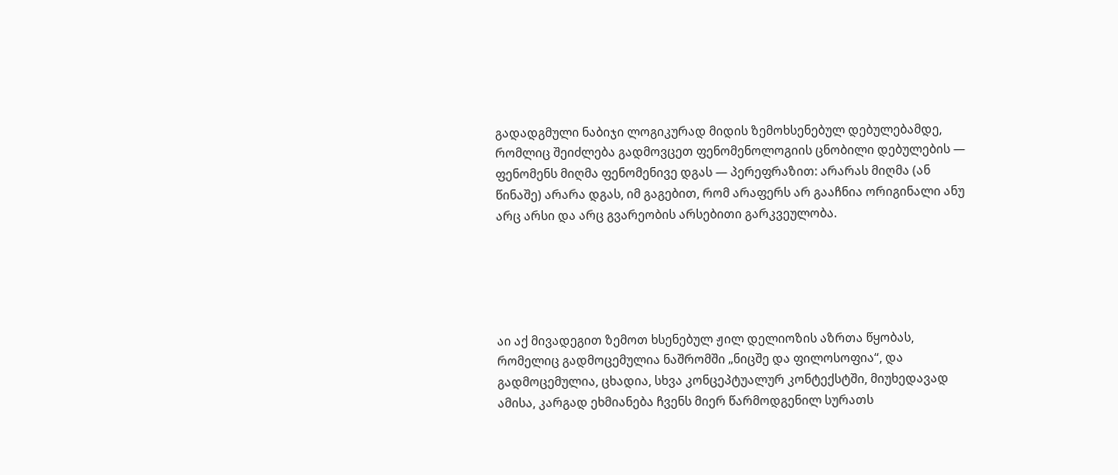გადადგმული ნაბიჯი ლოგიკურად მიდის ზემოხსენებულ დებულებამდე, რომლიც შეიძლება გადმოვცეთ ფენომენოლოგიის ცნობილი დებულების — ფენომენს მიღმა ფენომენივე დგას — პერეფრაზით: არარას მიღმა (ან წინაშე) არარა დგას, იმ გაგებით, რომ არაფერს არ გააჩნია ორიგინალი ანუ არც არსი და არც გვარეობის არსებითი გარკვეულობა.





აი აქ მივადეგით ზემოთ ხსენებულ ჟილ დელიოზის აზრთა წყობას, რომელიც გადმოცემულია ნაშრომში „ნიცშე და ფილოსოფია“, და გადმოცემულია, ცხადია, სხვა კონცეპტუალურ კონტექსტში, მიუხედავად ამისა, კარგად ეხმიანება ჩვენს მიერ წარმოდგენილ სურათს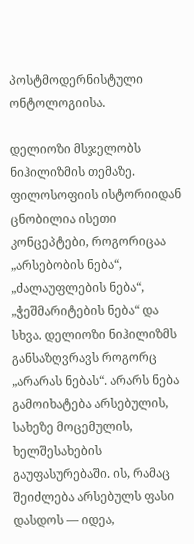პოსტმოდერნისტული ონტოლოგიისა.

დელიოზი მსჯელობს ნიჰილიზმის თემაზე. ფილოსოფიის ისტორიიდან ცნობილია ისეთი კონცეპტები, როგორიცაა „არსებობის ნება“, „ძალაუფლების ნება“, „ჭეშმარიტების ნება“ და სხვა. დელიოზი ნიჰილიზმს განსაზღვრავს როგორც „არარას ნებას“. არარს ნება გამოიხატება არსებულის, სახეზე მოცემულის, ხელშესახების გაუფასურებაში. ის, რამაც შეიძლება არსებულს ფასი დასდოს — იდეა,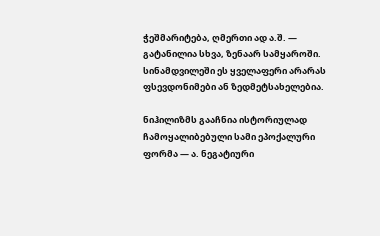ჭეშმარიტება, ღმერთი ად ა.შ. — გატანილია სხვა, ზენაარ სამყაროში. სინამდვილეში ეს ყველაფერი არარას ფსევდონიმები ან ზედმეტსახელებია.

ნიჰილიზმს გააჩნია ისტორიულად ჩამოყალიბებული სამი ეპოქალური ფორმა — ა. ნეგატიური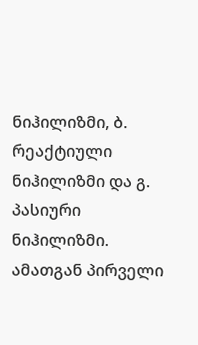ნიჰილიზმი, ბ. რეაქტიული ნიჰილიზმი და გ. პასიური ნიჰილიზმი. ამათგან პირველი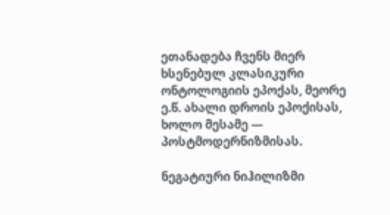ეთანადება ჩვენს მიერ ხსენებულ კლასიკური ონტოლოგიის ეპოქას, მეორე ე.წ. ახალი დროის ეპოქისას, ხოლო მესამე — პოსტმოდერნიზმისას.

ნეგატიური ნიჰილიზმი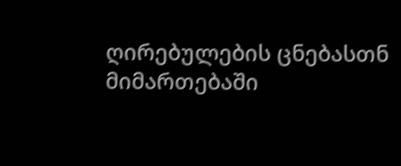ღირებულების ცნებასთნ მიმართებაში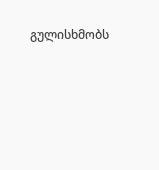გულისხმობს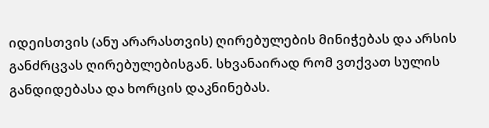იდეისთვის (ანუ არარასთვის) ღირებულების მინიჭებას და არსის განძრცვას ღირებულებისგან. სხვანაირად რომ ვთქვათ სულის განდიდებასა და ხორცის დაკნინებას.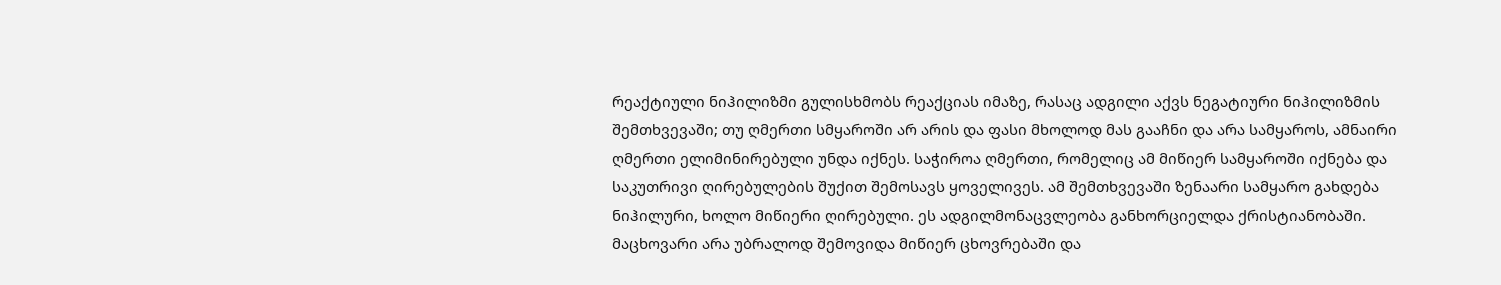რეაქტიული ნიჰილიზმი გულისხმობს რეაქციას იმაზე, რასაც ადგილი აქვს ნეგატიური ნიჰილიზმის შემთხვევაში; თუ ღმერთი სმყაროში არ არის და ფასი მხოლოდ მას გააჩნი და არა სამყაროს, ამნაირი ღმერთი ელიმინირებული უნდა იქნეს. საჭიროა ღმერთი, რომელიც ამ მიწიერ სამყაროში იქნება და საკუთრივი ღირებულების შუქით შემოსავს ყოველივეს. ამ შემთხვევაში ზენაარი სამყარო გახდება ნიჰილური, ხოლო მიწიერი ღირებული. ეს ადგილმონაცვლეობა განხორციელდა ქრისტიანობაში. მაცხოვარი არა უბრალოდ შემოვიდა მიწიერ ცხოვრებაში და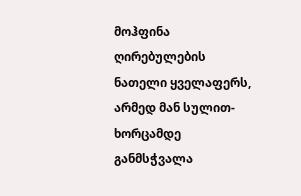მოჰფინა ღირებულების ნათელი ყველაფერს, არმედ მან სულით-ხორცამდე განმსჭვალა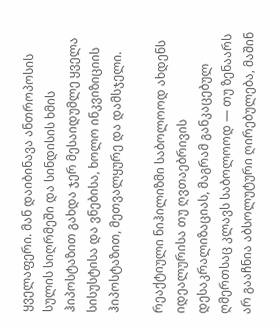ყველაფერი. მან დაიბინავა ანთროპოსის სულის სიღრმეში და სინდისის ხმის ჰიპოსტაზით გახდა ჯერ მესაიდუმლე ყველა სისუსტისა და ვნებისა, ხოლო ინკვიზიციის ჰიპოსტაზით, მეთვალყურე და დამსჯელი.

რეაქტიული ნიჰილიზმი საბოლოოდ ახდენს იდეალურისა თუ ღვთაებრივის დესაკრალიზაციას, მაგრამ განკაცებულ ღმერთსაც კლავს საბოლოოდ — თუ ზენაარს არ გააჩნია აბსოლუტური ღირებულება, მაშინ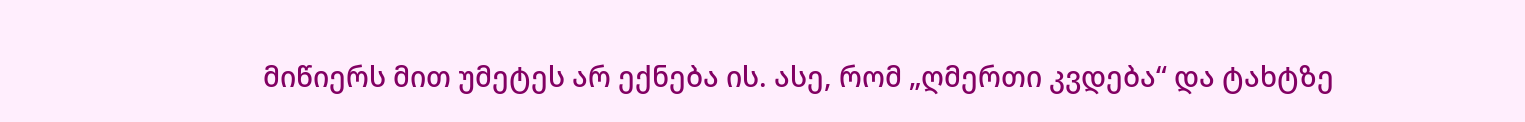მიწიერს მით უმეტეს არ ექნება ის. ასე, რომ „ღმერთი კვდება“ და ტახტზე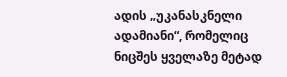ადის „უკანასკნელი ადამიანი“, რომელიც ნიცშეს ყველაზე მეტად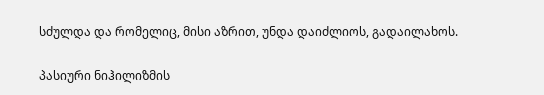სძულდა და რომელიც, მისი აზრით, უნდა დაიძლიოს, გადაილახოს.

პასიური ნიჰილიზმის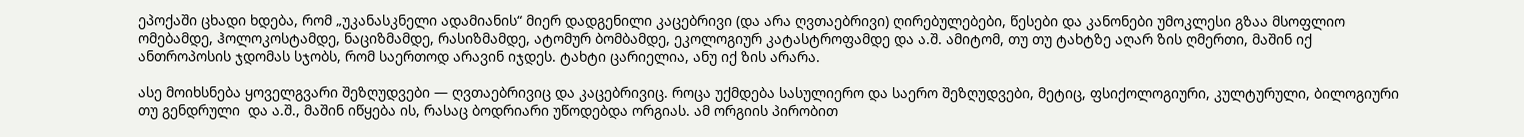ეპოქაში ცხადი ხდება, რომ „უკანასკნელი ადამიანის“ მიერ დადგენილი კაცებრივი (და არა ღვთაებრივი) ღირებულებები, წესები და კანონები უმოკლესი გზაა მსოფლიო ომებამდე, ჰოლოკოსტამდე, ნაციზმამდე, რასიზმამდე, ატომურ ბომბამდე, ეკოლოგიურ კატასტროფამდე და ა.შ. ამიტომ, თუ თუ ტახტზე აღარ ზის ღმერთი, მაშინ იქ ანთროპოსის ჯდომას სჯობს, რომ საერთოდ არავინ იჯდეს. ტახტი ცარიელია, ანუ იქ ზის არარა.

ასე მოიხსნება ყოველგვარი შეზღუდვები — ღვთაებრივიც და კაცებრივიც. როცა უქმდება სასულიერო და საერო შეზღუდვები, მეტიც, ფსიქოლოგიური, კულტურული, ბილოგიური თუ გენდრული  და ა.შ., მაშინ იწყება ის, რასაც ბოდრიარი უწოდებდა ორგიას. ამ ორგიის პირობით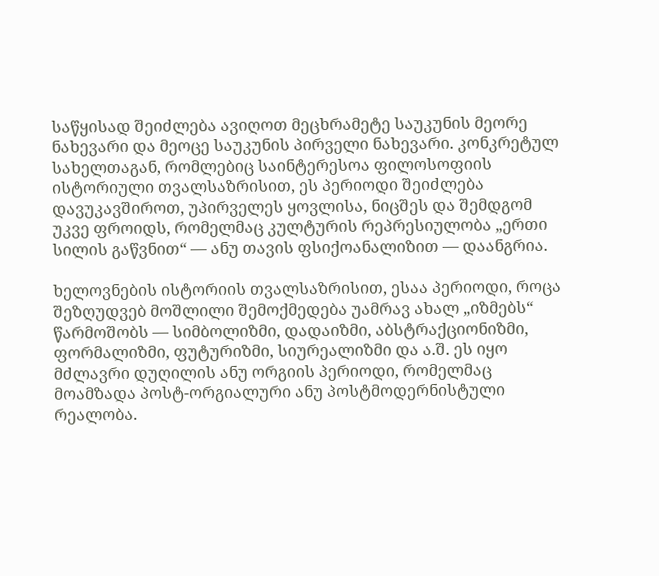საწყისად შეიძლება ავიღოთ მეცხრამეტე საუკუნის მეორე ნახევარი და მეოცე საუკუნის პირველი ნახევარი. კონკრეტულ სახელთაგან, რომლებიც საინტერესოა ფილოსოფიის ისტორიული თვალსაზრისით, ეს პერიოდი შეიძლება დავუკავშიროთ, უპირველეს ყოვლისა, ნიცშეს და შემდგომ უკვე ფროიდს, რომელმაც კულტურის რეპრესიულობა „ერთი სილის გაწვნით“ — ანუ თავის ფსიქოანალიზით — დაანგრია.

ხელოვნების ისტორიის თვალსაზრისით, ესაა პერიოდი, როცა შეზღუდვებ მოშლილი შემოქმედება უამრავ ახალ „იზმებს“ წარმოშობს — სიმბოლიზმი, დადაიზმი, აბსტრაქციონიზმი, ფორმალიზმი, ფუტურიზმი, სიურეალიზმი და ა.შ. ეს იყო მძლავრი დუღილის ანუ ორგიის პერიოდი, რომელმაც მოამზადა პოსტ-ორგიალური ანუ პოსტმოდერნისტული რეალობა.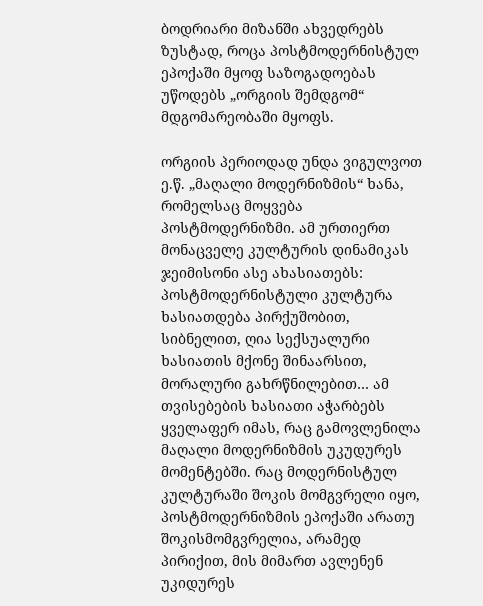ბოდრიარი მიზანში ახვედრებს ზუსტად, როცა პოსტმოდერნისტულ ეპოქაში მყოფ საზოგადოებას უწოდებს „ორგიის შემდგომ“ მდგომარეობაში მყოფს.

ორგიის პერიოდად უნდა ვიგულვოთ ე.წ. „მაღალი მოდერნიზმის“ ხანა, რომელსაც მოყვება პოსტმოდერნიზმი. ამ ურთიერთ მონაცველე კულტურის დინამიკას ჯეიმისონი ასე ახასიათებს: პოსტმოდერნისტული კულტურა ხასიათდება პირქუშობით, სიბნელით, ღია სექსუალური ხასიათის მქონე შინაარსით, მორალური გახრწნილებით… ამ თვისებების ხასიათი აჭარბებს ყველაფერ იმას, რაც გამოვლენილა მაღალი მოდერნიზმის უკუდურეს მომენტებში. რაც მოდერნისტულ კულტურაში შოკის მომგვრელი იყო, პოსტმოდერნიზმის ეპოქაში არათუ შოკისმომგვრელია, არამედ პირიქით, მის მიმართ ავლენენ უკიდურეს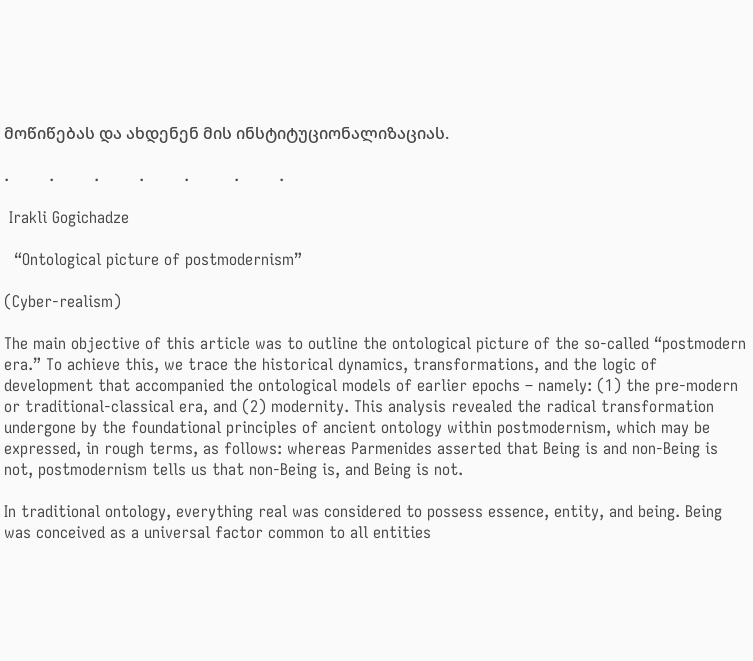მოწიწებას და ახდენენ მის ინსტიტუციონალიზაციას.

.        .        .        .        .         .        .

 Irakli Gogichadze

  “Ontological picture of postmodernism”

(Cyber-realism)

The main objective of this article was to outline the ontological picture of the so-called “postmodern era.” To achieve this, we trace the historical dynamics, transformations, and the logic of development that accompanied the ontological models of earlier epochs – namely: (1) the pre-modern or traditional-classical era, and (2) modernity. This analysis revealed the radical transformation undergone by the foundational principles of ancient ontology within postmodernism, which may be expressed, in rough terms, as follows: whereas Parmenides asserted that Being is and non-Being is not, postmodernism tells us that non-Being is, and Being is not.

In traditional ontology, everything real was considered to possess essence, entity, and being. Being was conceived as a universal factor common to all entities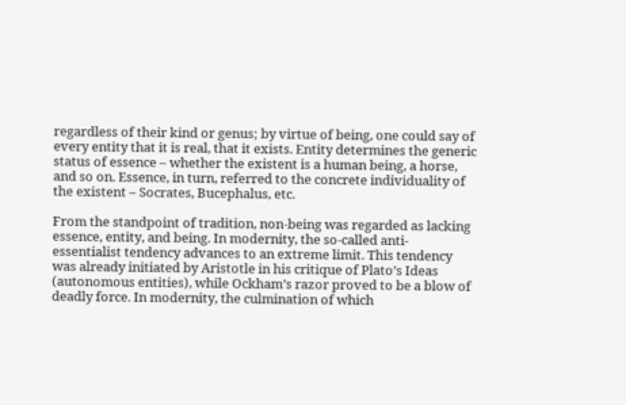regardless of their kind or genus; by virtue of being, one could say of every entity that it is real, that it exists. Entity determines the generic status of essence – whether the existent is a human being, a horse, and so on. Essence, in turn, referred to the concrete individuality of the existent – Socrates, Bucephalus, etc.

From the standpoint of tradition, non-being was regarded as lacking essence, entity, and being. In modernity, the so-called anti-essentialist tendency advances to an extreme limit. This tendency was already initiated by Aristotle in his critique of Plato’s Ideas (autonomous entities), while Ockham’s razor proved to be a blow of deadly force. In modernity, the culmination of which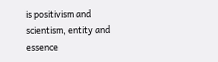is positivism and scientism, entity and essence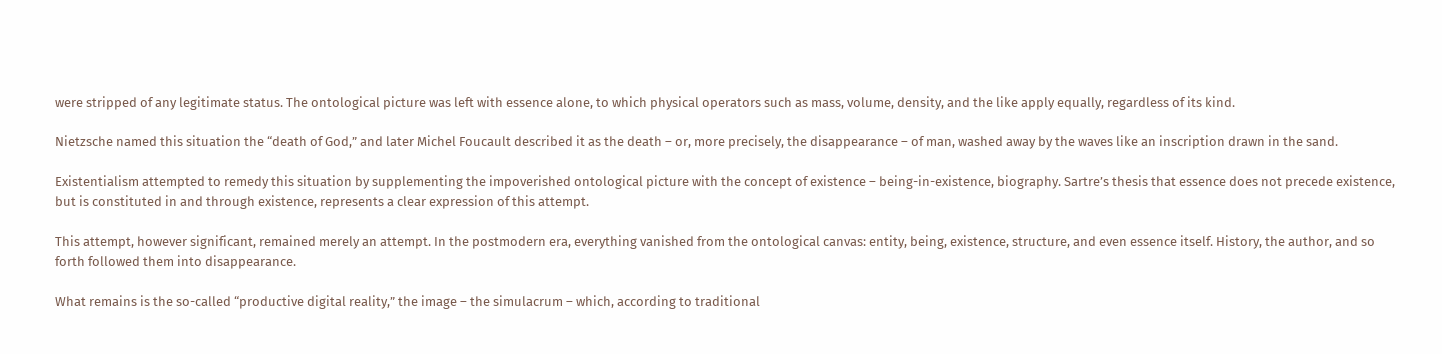were stripped of any legitimate status. The ontological picture was left with essence alone, to which physical operators such as mass, volume, density, and the like apply equally, regardless of its kind.

Nietzsche named this situation the “death of God,” and later Michel Foucault described it as the death – or, more precisely, the disappearance – of man, washed away by the waves like an inscription drawn in the sand.

Existentialism attempted to remedy this situation by supplementing the impoverished ontological picture with the concept of existence – being-in-existence, biography. Sartre’s thesis that essence does not precede existence, but is constituted in and through existence, represents a clear expression of this attempt.

This attempt, however significant, remained merely an attempt. In the postmodern era, everything vanished from the ontological canvas: entity, being, existence, structure, and even essence itself. History, the author, and so forth followed them into disappearance.

What remains is the so-called “productive digital reality,” the image – the simulacrum – which, according to traditional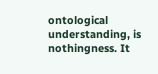ontological understanding, is nothingness. It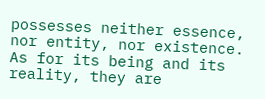possesses neither essence, nor entity, nor existence. As for its being and its reality, they are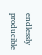endlessly producible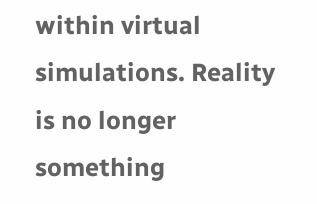within virtual simulations. Reality is no longer something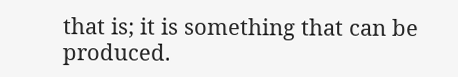that is; it is something that can be produced.